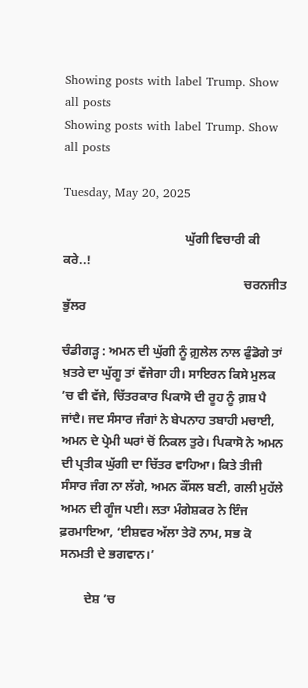Showing posts with label Trump. Show all posts
Showing posts with label Trump. Show all posts

Tuesday, May 20, 2025

                                       ਘੁੱਗੀ ਵਿਚਾਰੀ ਕੀ ਕਰੇ..!
                                                          ਚਰਨਜੀਤ ਭੁੱਲਰ

ਚੰਡੀਗੜ੍ਹ : ਅਮਨ ਦੀ ਘੁੱਗੀ ਨੂੰ ਗ਼ੁਲੇਲ ਨਾਲ ਫੁੰਡੋਗੇ ਤਾਂ ਖ਼ਤਰੇ ਦਾ ਘੁੱਗੂ ਤਾਂ ਵੱਜੇਗਾ ਹੀ। ਸਾਇਰਨ ਕਿਸੇ ਮੁਲਕ ’ਚ ਵੀ ਵੱਜੇ, ਚਿੱਤਰਕਾਰ ਪਿਕਾਸੋ ਦੀ ਰੂਹ ਨੂੰ ਗ਼ਸ਼ ਪੈ ਜਾਂਦੈ। ਜਦ ਸੰਸਾਰ ਜੰਗਾਂ ਨੇ ਬੇਪਨਾਹ ਤਬਾਹੀ ਮਚਾਈ, ਅਮਨ ਦੇ ਪ੍ਰੇਮੀ ਘਰਾਂ ਚੋਂ ਨਿਕਲ ਤੁਰੇ। ਪਿਕਾਸੋ ਨੇ ਅਮਨ ਦੀ ਪ੍ਰਤੀਕ ਘੁੱਗੀ ਦਾ ਚਿੱਤਰ ਵਾਹਿਆ। ਕਿਤੇ ਤੀਜੀ ਸੰਸਾਰ ਜੰਗ ਨਾ ਲੱਗੇ, ਅਮਨ ਕੌਂਸਲ ਬਣੀ, ਗਲੀ ਮੁਹੱਲੇ ਅਮਨ ਦੀ ਗੂੰਜ ਪਈ। ਲਤਾ ਮੰਗੇਸ਼ਕਰ ਨੇ ਇੰਜ ਫ਼ਰਮਾਇਆ, ‘ਈਸ਼ਵਰ ਅੱਲਾ ਤੇਰੋ ਨਾਮ, ਸਭ ਕੋ ਸਨਮਤੀ ਦੇ ਭਗਵਾਨ।’

        ਦੇਸ਼ ’ਚ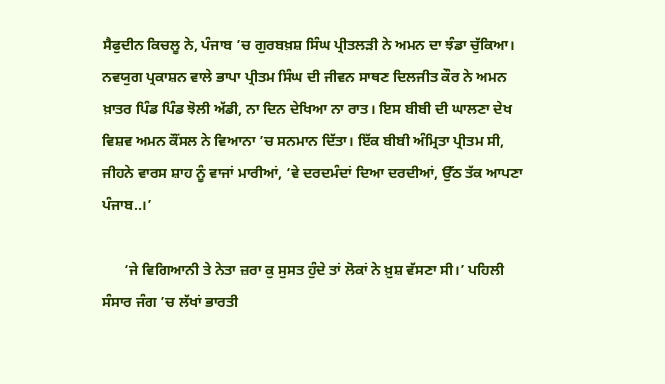ਸੈਫੁਦੀਨ ਕਿਚਲੂ ਨੇ, ਪੰਜਾਬ ’ਚ ਗੁਰਬਖ਼ਸ਼ ਸਿੰਘ ਪ੍ਰੀਤਲੜੀ ਨੇ ਅਮਨ ਦਾ ਝੰਡਾ ਚੁੱਕਿਆ। ਨਵਯੁਗ ਪ੍ਰਕਾਸ਼ਨ ਵਾਲੇ ਭਾਪਾ ਪ੍ਰੀਤਮ ਸਿੰਘ ਦੀ ਜੀਵਨ ਸਾਥਣ ਦਿਲਜੀਤ ਕੌਰ ਨੇ ਅਮਨ ਖ਼ਾਤਰ ਪਿੰਡ ਪਿੰਡ ਝੋਲੀ ਅੱਡੀ, ਨਾ ਦਿਨ ਦੇਖਿਆ ਨਾ ਰਾਤ। ਇਸ ਬੀਬੀ ਦੀ ਘਾਲਣਾ ਦੇਖ ਵਿਸ਼ਵ ਅਮਨ ਕੌਂਸਲ ਨੇ ਵਿਆਨਾ ’ਚ ਸਨਮਾਨ ਦਿੱਤਾ। ਇੱਕ ਬੀਬੀ ਅੰਮ੍ਰਿਤਾ ਪ੍ਰੀਤਮ ਸੀ, ਜੀਹਨੇ ਵਾਰਸ ਸ਼ਾਹ ਨੂੰ ਵਾਜਾਂ ਮਾਰੀਆਂ, ‘ਵੇ ਦਰਦਮੰਦਾਂ ਦਿਆ ਦਰਦੀਆਂ, ਉੱਠ ਤੱਕ ਆਪਣਾ ਪੰਜਾਬ..।’

      ‘ਜੇ ਵਿਗਿਆਨੀ ਤੇ ਨੇਤਾ ਜ਼ਰਾ ਕੁ ਸੁਸਤ ਹੁੰਦੇ ਤਾਂ ਲੋਕਾਂ ਨੇ ਖ਼ੁਸ਼ ਵੱਸਣਾ ਸੀ।’ ਪਹਿਲੀ ਸੰਸਾਰ ਜੰਗ ’ਚ ਲੱਖਾਂ ਭਾਰਤੀ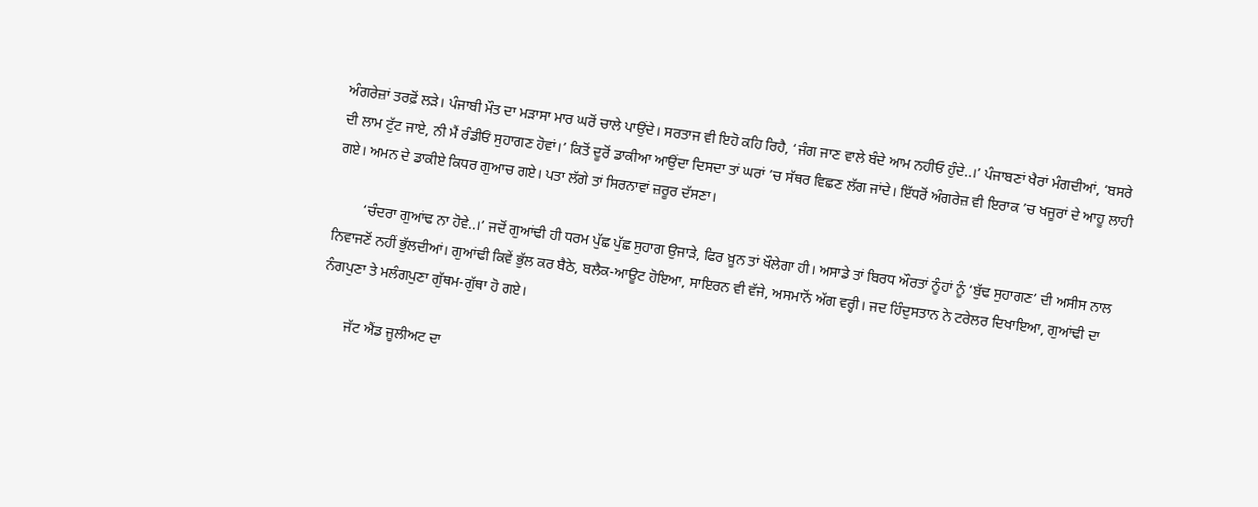ਅੰਗਰੇਜ਼ਾਂ ਤਰਫ਼ੋਂ ਲੜੇ। ਪੰਜਾਬੀ ਮੌਤ ਦਾ ਮੜਾਸਾ ਮਾਰ ਘਰੋਂ ਚਾਲੇ ਪਾਉਂਦੇ। ਸਰਤਾਜ ਵੀ ਇਹੋ ਕਹਿ ਰਿਹੈ, ‘ਜੰਗ ਜਾਣ ਵਾਲੇ ਬੰਦੇ ਆਮ ਨਹੀਓ ਹੁੰਦੇ..।’ ਪੰਜਾਬਣਾਂ ਖੈਰਾਂ ਮੰਗਦੀਆਂ, ‘ਬਸਰੇ ਦੀ ਲਾਮ ਟੁੱਟ ਜਾਏ, ਨੀ ਮੈਂ ਰੰਡੀਓਂ ਸੁਹਾਗਣ ਹੋਵਾਂ।’ ਕਿਤੋਂ ਦੂਰੋਂ ਡਾਕੀਆ ਆਉਂਦਾ ਦਿਸਦਾ ਤਾਂ ਘਰਾਂ ’ਚ ਸੱਥਰ ਵਿਛਣ ਲੱਗ ਜਾਂਦੇ। ਇੱਧਰੋਂ ਅੰਗਰੇਜ਼ ਵੀ ਇਰਾਕ ’ਚ ਖਜੂਰਾਂ ਦੇ ਆਹੂ ਲਾਹੀ ਗਏ। ਅਮਨ ਦੇ ਡਾਕੀਏ ਕਿਧਰ ਗੁਆਚ ਗਏ। ਪਤਾ ਲੱਗੇ ਤਾਂ ਸਿਰਨਾਵਾਂ ਜ਼ਰੂਰ ਦੱਸਣਾ।

        ‘ਚੰਦਰਾ ਗੁਆਂਢ ਨਾ ਹੋਵੇ..।’ ਜਦੋਂ ਗੁਆਂਢੀ ਹੀ ਧਰਮ ਪੁੱਛ ਪੁੱਛ ਸੁਹਾਗ ਉਜਾੜੇ, ਫਿਰ ਖ਼ੂਨ ਤਾਂ ਖੌਲੇਗਾ ਹੀ। ਅਸਾਡੇ ਤਾਂ ਬਿਰਧ ਔਰਤਾਂ ਨੂੰਹਾਂ ਨੂੰ ‘ਬੁੱਢ ਸੁਹਾਗਣ’ ਦੀ ਅਸੀਸ ਨਾਲ ਨਿਵਾਜਣੋਂ ਨਹੀਂ ਭੁੱਲਦੀਆਂ। ਗੁਆਂਢੀ ਕਿਵੇਂ ਭੁੱਲ ਕਰ ਬੈਠੇ, ਬਲੈਕ-ਆਊਟ ਹੋਇਆ, ਸਾਇਰਨ ਵੀ ਵੱਜੇ, ਅਸਮਾਨੋਂ ਅੱਗ ਵਰ੍ਹੀ। ਜਦ ਹਿੰਦੁਸਤਾਨ ਨੇ ਟਰੇਲਰ ਦਿਖਾਇਆ, ਗੁਆਂਢੀ ਦਾ ਨੰਗਪੁਣਾ ਤੇ ਮਲੰਗਪੁਣਾ ਗੁੱਥਮ-ਗੁੱਥਾ ਹੋ ਗਏ।

       ਜੱਟ ਐਂਡ ਜੂਲੀਅਟ ਦਾ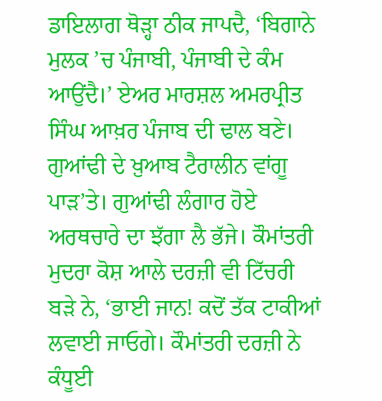ਡਾਇਲਾਗ ਥੋੜ੍ਹਾ ਠੀਕ ਜਾਪਦੈ, ‘ਬਿਗਾਨੇ ਮੁਲਕ ’ਚ ਪੰਜਾਬੀ, ਪੰਜਾਬੀ ਦੇ ਕੰਮ ਆਉਂਦੈ।’ ਏਅਰ ਮਾਰਸ਼ਲ ਅਮਰਪ੍ਰੀਤ ਸਿੰਘ ਆਖ਼ਰ ਪੰਜਾਬ ਦੀ ਢਾਲ ਬਣੇ। ਗੁਆਂਢੀ ਦੇ ਖ਼ੁਆਬ ਟੈਰਾਲੀਨ ਵਾਂਗੂ ਪਾੜ’ਤੇ। ਗੁਆਂਢੀ ਲੰਗਾਰ ਹੋਏ ਅਰਥਚਾਰੇ ਦਾ ਝੱਗਾ ਲੈ ਭੱਜੇ। ਕੌਮਾਂਤਰੀ ਮੁਦਰਾ ਕੋਸ਼ ਆਲੇ ਦਰਜ਼ੀ ਵੀ ਟਿੱਚਰੀ ਬੜੇ ਨੇ, ‘ਭਾਈ ਜਾਨ! ਕਦੋਂ ਤੱਕ ਟਾਕੀਆਂ ਲਵਾਈ ਜਾਓਗੇ। ਕੌਮਾਂਤਰੀ ਦਰਜ਼ੀ ਨੇ ਕੰਧੂਈ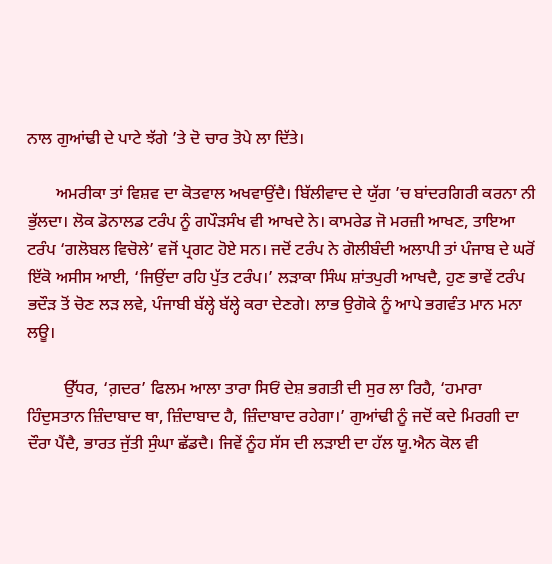ਨਾਲ ਗੁਆਂਢੀ ਦੇ ਪਾਟੇ ਝੱਗੇ ’ਤੇ ਦੋ ਚਾਰ ਤੋਪੇ ਲਾ ਦਿੱਤੇ।

       ਅਮਰੀਕਾ ਤਾਂ ਵਿਸ਼ਵ ਦਾ ਕੋਤਵਾਲ ਅਖਵਾਉਂਦੈ। ਬਿੱਲੀਵਾਦ ਦੇ ਯੁੱਗ ’ਚ ਬਾਂਦਰਗਿਰੀ ਕਰਨਾ ਨੀ ਭੁੱਲਦਾ। ਲੋਕ ਡੋਨਾਲਡ ਟਰੰਪ ਨੂੰ ਗਪੌੜਸੰਖ ਵੀ ਆਖਦੇ ਨੇ। ਕਾਮਰੇਡ ਜੋ ਮਰਜ਼ੀ ਆਖਣ, ਤਾਇਆ ਟਰੰਪ ‘ਗਲੋਬਲ ਵਿਚੋਲੇ’ ਵਜੋਂ ਪ੍ਰਗਟ ਹੋਏ ਸਨ। ਜਦੋਂ ਟਰੰਪ ਨੇ ਗੋਲੀਬੰਦੀ ਅਲਾਪੀ ਤਾਂ ਪੰਜਾਬ ਦੇ ਘਰੋਂ ਇੱਕੋ ਅਸੀਸ ਆਈ, ‘ਜਿਉਂਦਾ ਰਹਿ ਪੁੱਤ ਟਰੰਪ।’ ਲੜਾਕਾ ਸਿੰਘ ਸ਼ਾਂਤਪੁਰੀ ਆਖਦੈ, ਹੁਣ ਭਾਵੇਂ ਟਰੰਪ ਭਦੌੜ ਤੋਂ ਚੋਣ ਲੜ ਲਵੇ, ਪੰਜਾਬੀ ਬੱਲ੍ਹੇ ਬੱਲ੍ਹੇ ਕਰਾ ਦੇਣਗੇ। ਲਾਭ ਉਗੋਕੇ ਨੂੰ ਆਪੇ ਭਗਵੰਤ ਮਾਨ ਮਨਾ ਲਊ।

         ਉੱਧਰ, ‘ਗ਼ਦਰ’ ਫਿਲਮ ਆਲਾ ਤਾਰਾ ਸਿਓਂ ਦੇਸ਼ ਭਗਤੀ ਦੀ ਸੁਰ ਲਾ ਰਿਹੈ, ‘ਹਮਾਰਾ ਹਿੰਦੁਸਤਾਨ ਜ਼ਿੰਦਾਬਾਦ ਥਾ, ਜ਼ਿੰਦਾਬਾਦ ਹੈ, ਜ਼ਿੰਦਾਬਾਦ ਰਹੇਗਾ।’ ਗੁਆਂਢੀ ਨੂੰ ਜਦੋਂ ਕਦੇ ਮਿਰਗੀ ਦਾ ਦੌਰਾ ਪੈਂਦੈ, ਭਾਰਤ ਜੁੱਤੀ ਸੁੰਘਾ ਛੱਡਦੈ। ਜਿਵੇਂ ਨੂੰਹ ਸੱਸ ਦੀ ਲੜਾਈ ਦਾ ਹੱਲ ਯੂ.ਐਨ ਕੋਲ ਵੀ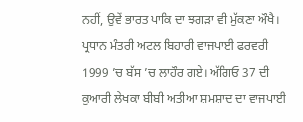ਨਹੀਂ, ਉਵੇਂ ਭਾਰਤ ਪਾਕਿ ਦਾ ਝਗੜਾ ਵੀ ਮੁੱਕਣਾ ਔਖੈ। ਪ੍ਰਧਾਨ ਮੰਤਰੀ ਅਟਲ ਬਿਹਾਰੀ ਵਾਜਪਾਈ ਫਰਵਰੀ 1999 ’ਚ ਬੱਸ ’ਚ ਲਾਹੌਰ ਗਏ। ਅੱਗਿਓ 37 ਦੀ ਕੁਆਰੀ ਲੇਖਕਾ ਬੀਬੀ ਅਤੀਆ ਸ਼ਮਸ਼ਾਦ ਦਾ ਵਾਜਪਾਈ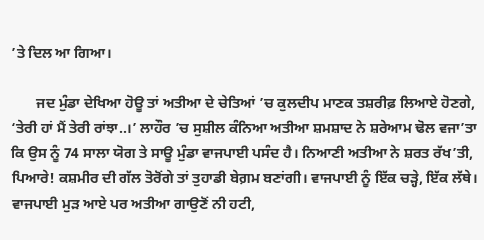’ਤੇ ਦਿਲ ਆ ਗਿਆ।

       ਜਦ ਮੁੰਡਾ ਦੇਖਿਆ ਹੋਊ ਤਾਂ ਅਤੀਆ ਦੇ ਚੇਤਿਆਂ ’ਚ ਕੁਲਦੀਪ ਮਾਣਕ ਤਸ਼ਰੀਫ਼ ਲਿਆਏ ਹੋਣਗੇ, ‘ਤੇਰੀ ਹਾਂ ਮੈਂ ਤੇਰੀ ਰਾਂਝਾ..।’ ਲਾਹੌਰ ’ਚ ਸੁਸ਼ੀਲ ਕੰਨਿਆ ਅਤੀਆ ਸ਼ਮਸ਼ਾਦ ਨੇ ਸ਼ਰੇਆਮ ਢੋਲ ਵਜਾ’ਤਾ ਕਿ ਉਸ ਨੂੰ 74 ਸਾਲਾ ਯੋਗ ਤੇ ਸਾਊ ਮੁੰਡਾ ਵਾਜਪਾਈ ਪਸੰਦ ਹੈ। ਨਿਆਣੀ ਅਤੀਆ ਨੇ ਸ਼ਰਤ ਰੱਖ’ਤੀ, ਪਿਆਰੇ! ਕਸ਼ਮੀਰ ਦੀ ਗੱਲ ਤੋਰੋਂਗੇ ਤਾਂ ਤੁਹਾਡੀ ਬੇਗ਼ਮ ਬਣਾਂਗੀ। ਵਾਜਪਾਈ ਨੂੰ ਇੱਕ ਚੜ੍ਹੇ, ਇੱਕ ਲੱਥੇ। ਵਾਜਪਾਈ ਮੁੜ ਆਏ ਪਰ ਅਤੀਆ ਗਾਉਣੋਂ ਨੀ ਹਟੀ,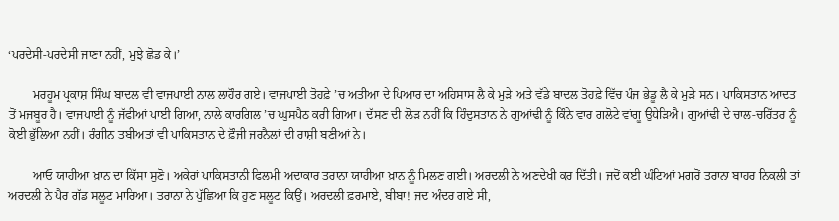‘ਪਰਦੇਸੀ-ਪਰਦੇਸੀ ਜਾਣਾ ਨਹੀਂ, ਮੁਝੇ ਛੋਡ ਕੇ।’

        ਮਰਹੂਮ ਪ੍ਰਕਾਸ਼ ਸਿੰਘ ਬਾਦਲ ਵੀ ਵਾਜਪਾਈ ਨਾਲ ਲਾਹੌਰ ਗਏ। ਵਾਜਪਾਈ ਤੋਹਫ਼ੇ ’ਚ ਅਤੀਆ ਦੇ ਪਿਆਰ ਦਾ ਅਹਿਸਾਸ ਲੈ ਕੇ ਮੁੜੇ ਅਤੇ ਵੱਡੇ ਬਾਦਲ ਤੋਹਫ਼ੇ ਵਿੱਚ ਪੰਜ ਭੇਡੂ ਲੈ ਕੇ ਮੁੜੇ ਸਨ। ਪਾਕਿਸਤਾਨ ਆਦਤ ਤੋਂ ਮਜਬੂਰ ਹੈ। ਵਾਜਪਾਈ ਨੂੰ ਜੱਫੀਆਂ ਪਾਈ ਗਿਆ, ਨਾਲੇ ਕਾਰਗਿਲ ’ਚ ਘੁਸਪੈਠ ਕਰੀ ਗਿਆ। ਦੱਸਣ ਦੀ ਲੋੜ ਨਹੀਂ ਕਿ ਹਿੰਦੁਸਤਾਨ ਨੇ ਗੁਆਂਢੀ ਨੂੰ ਕਿੰਨੇ ਵਾਰ ਗਲੋਟੇ ਵਾਂਗੂ ਉਧੇੜਿਐ। ਗੁਆਂਢੀ ਦੇ ਚਾਲ-ਚਰਿੱਤਰ ਨੂੰ ਕੋਈ ਭੁੱਲਿਆ ਨਹੀਂ। ਰੰਗੀਨ ਤਬੀਅਤਾਂ ਵੀ ਪਾਕਿਸਤਾਨ ਦੇ ਫ਼ੌਜੀ ਜਰਨੈਲਾਂ ਦੀ ਰਾਸ਼ੀ ਬਣੀਆਂ ਨੇ।

        ਆਓ ਯਾਹੀਆ ਖ਼ਾਨ ਦਾ ਕਿੱਸਾ ਸੁਣੋ। ਅਕੇਰਾਂ ਪਾਕਿਸਤਾਨੀ ਫਿਲਮੀ ਅਦਾਕਾਰ ਤਰਾਨਾ ਯਾਹੀਆ ਖ਼ਾਨ ਨੂੰ ਮਿਲਣ ਗਈ। ਅਰਦਲੀ ਨੇ ਅਣਦੇਖੀ ਕਰ ਦਿੱਤੀ। ਜਦੋਂ ਕਈ ਘੰਟਿਆਂ ਮਗਰੋਂ ਤਰਾਨਾ ਬਾਹਰ ਨਿਕਲੀ ਤਾਂ ਅਰਦਲੀ ਨੇ ਪੈਰ ਗੱਡ ਸਲੂਟ ਮਾਰਿਆ। ਤਰਾਨਾ ਨੇ ਪੁੱਛਿਆ ਕਿ ਹੁਣ ਸਲੂਟ ਕਿਉਂ। ਅਰਦਲੀ ਫ਼ਰਮਾਏ, ਬੀਬਾ! ਜਦ ਅੰਦਰ ਗਏ ਸੀ,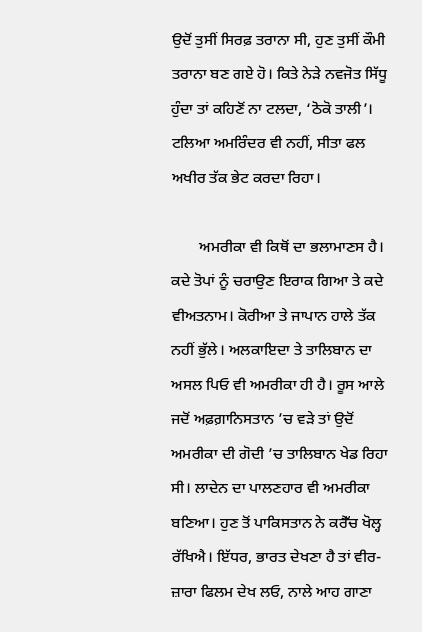ਉਦੋਂ ਤੁਸੀਂ ਸਿਰਫ਼ ਤਰਾਨਾ ਸੀ, ਹੁਣ ਤੁਸੀਂ ਕੌਮੀ ਤਰਾਨਾ ਬਣ ਗਏ ਹੋ। ਕਿਤੇ ਨੇੜੇ ਨਵਜੋਤ ਸਿੱਧੂ ਹੁੰਦਾ ਤਾਂ ਕਹਿਣੋਂ ਨਾ ਟਲਦਾ, ‘ਠੋਕੋ ਤਾਲੀ’। ਟਲਿਆ ਅਮਰਿੰਦਰ ਵੀ ਨਹੀਂ, ਸੀਤਾ ਫਲ ਅਖੀਰ ਤੱਕ ਭੇਟ ਕਰਦਾ ਰਿਹਾ।

       ਅਮਰੀਕਾ ਵੀ ਕਿਥੋਂ ਦਾ ਭਲਾਮਾਣਸ ਹੈ। ਕਦੇ ਤੋਪਾਂ ਨੂੰ ਚਰਾਉਣ ਇਰਾਕ ਗਿਆ ਤੇ ਕਦੇ ਵੀਅਤਨਾਮ। ਕੋਰੀਆ ਤੇ ਜਾਪਾਨ ਹਾਲੇ ਤੱਕ ਨਹੀਂ ਭੁੱਲੇ। ਅਲਕਾਇਦਾ ਤੇ ਤਾਲਿਬਾਨ ਦਾ ਅਸਲ ਪਿਓ ਵੀ ਅਮਰੀਕਾ ਹੀ ਹੈ। ਰੂਸ ਆਲੇ ਜਦੋਂ ਅਫ਼ਗ਼ਾਨਿਸਤਾਨ ’ਚ ਵੜੇ ਤਾਂ ਉਦੋਂ ਅਮਰੀਕਾ ਦੀ ਗੋਦੀ ’ਚ ਤਾਲਿਬਾਨ ਖੇਡ ਰਿਹਾ ਸੀ। ਲਾਦੇਨ ਦਾ ਪਾਲਣਹਾਰ ਵੀ ਅਮਰੀਕਾ ਬਣਿਆ। ਹੁਣ ਤੋਂ ਪਾਕਿਸਤਾਨ ਨੇ ਕਰੈੱਚ ਖੋਲ੍ਹ ਰੱਖਿਐ। ਇੱਧਰ, ਭਾਰਤ ਦੇਖਣਾ ਹੈ ਤਾਂ ਵੀਰ-ਜ਼ਾਰਾ ਫਿਲਮ ਦੇਖ ਲਓ, ਨਾਲੇ ਆਹ ਗਾਣਾ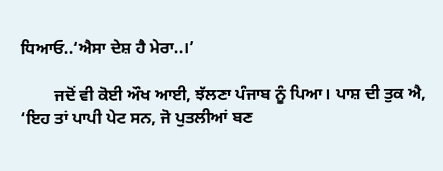ਧਿਆਓ..‘ਐਸਾ ਦੇਸ਼ ਹੈ ਮੇਰਾ..।’

        ਜਦੋਂ ਵੀ ਕੋਈ ਔਖ ਆਈ, ਝੱਲਣਾ ਪੰਜਾਬ ਨੂੰ ਪਿਆ। ਪਾਸ਼ ਦੀ ਤੁਕ ਐ, ‘ਇਹ ਤਾਂ ਪਾਪੀ ਪੇਟ ਸਨ, ਜੋ ਪੁਤਲੀਆਂ ਬਣ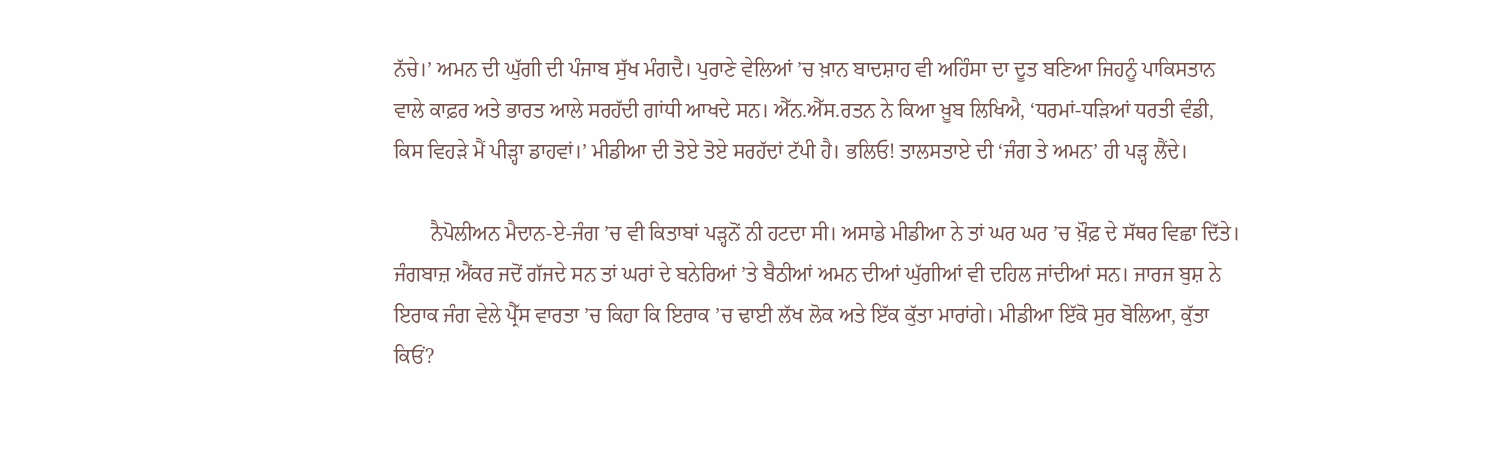ਨੱਚੇ।’ ਅਮਨ ਦੀ ਘੁੱਗੀ ਦੀ ਪੰਜਾਬ ਸੁੱਖ ਮੰਗਦੈ। ਪੁਰਾਣੇ ਵੇਲਿਆਂ ’ਚ ਖ਼ਾਨ ਬਾਦਸ਼ਾਹ ਵੀ ਅਹਿੰਸਾ ਦਾ ਦੂਤ ਬਣਿਆ ਜਿਹਨੂੰ ਪਾਕਿਸਤਾਨ ਵਾਲੇ ਕਾਫ਼ਰ ਅਤੇ ਭਾਰਤ ਆਲੇ ਸਰਹੱਦੀ ਗਾਂਧੀ ਆਖਦੇ ਸਨ। ਐੱਨ.ਐੱਸ.ਰਤਨ ਨੇ ਕਿਆ ਖ਼ੂਬ ਲਿਖਿਐ, ‘ਧਰਮਾਂ-ਧੜਿਆਂ ਧਰਤੀ ਵੰਡੀ, ਕਿਸ ਵਿਹੜੇ ਮੈਂ ਪੀੜ੍ਹਾ ਡਾਹਵਾਂ।’ ਮੀਡੀਆ ਦੀ ਤੋਏ ਤੋਏ ਸਰਹੱਦਾਂ ਟੱਪੀ ਹੈ। ਭਲਿਓ! ਤਾਲਸਤਾਏ ਦੀ ‘ਜੰਗ ਤੇ ਅਮਨ’ ਹੀ ਪੜ੍ਹ ਲੈਂਦੇ।

       ਨੈਪੋਲੀਅਨ ਮੈਦਾਨ-ਏ-ਜੰਗ ’ਚ ਵੀ ਕਿਤਾਬਾਂ ਪੜ੍ਹਨੋਂ ਨੀ ਹਟਦਾ ਸੀ। ਅਸਾਡੇ ਮੀਡੀਆ ਨੇ ਤਾਂ ਘਰ ਘਰ ’ਚ ਖ਼ੌਫ਼ ਦੇ ਸੱਥਰ ਵਿਛਾ ਦਿੱਤੇ। ਜੰਗਬਾਜ਼ ਐਂਕਰ ਜਦੋਂ ਗੱਜਦੇ ਸਨ ਤਾਂ ਘਰਾਂ ਦੇ ਬਨੇਰਿਆਂ ’ਤੇ ਬੈਠੀਆਂ ਅਮਨ ਦੀਆਂ ਘੁੱਗੀਆਂ ਵੀ ਦਹਿਲ ਜਾਂਦੀਆਂ ਸਨ। ਜਾਰਜ ਬੁਸ਼ ਨੇ ਇਰਾਕ ਜੰਗ ਵੇਲੇ ਪ੍ਰੈੱਸ ਵਾਰਤਾ ’ਚ ਕਿਹਾ ਕਿ ਇਰਾਕ ’ਚ ਢਾਈ ਲੱਖ ਲੋਕ ਅਤੇ ਇੱਕ ਕੁੱਤਾ ਮਾਰਾਂਗੇ। ਮੀਡੀਆ ਇੱਕੋ ਸੁਰ ਬੋਲਿਆ, ਕੁੱਤਾ ਕਿਓਂ?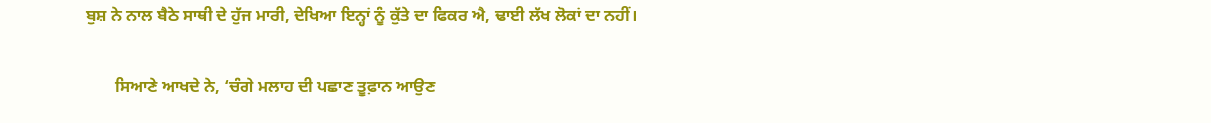ਬੁਸ਼ ਨੇ ਨਾਲ ਬੈਠੇ ਸਾਥੀ ਦੇ ਹੁੱਜ ਮਾਰੀ, ਦੇਖਿਆ ਇਨ੍ਹਾਂ ਨੂੰ ਕੁੱਤੇ ਦਾ ਫਿਕਰ ਐ, ਢਾਈ ਲੱਖ ਲੋਕਾਂ ਦਾ ਨਹੀਂ।

       ਸਿਆਣੇ ਆਖਦੇ ਨੇ, ‘ਚੰਗੇ ਮਲਾਹ ਦੀ ਪਛਾਣ ਤੂਫ਼ਾਨ ਆਉਣ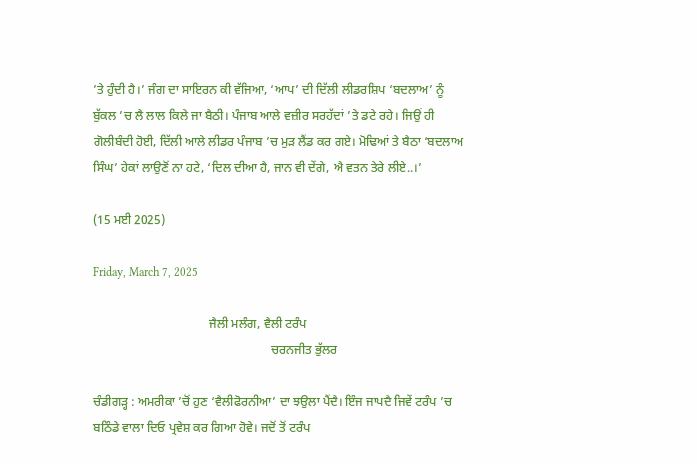’ਤੇ ਹੁੰਦੀ ਹੈ।’ ਜੰਗ ਦਾ ਸਾਇਰਨ ਕੀ ਵੱਜਿਆ, ‘ਆਪ’ ਦੀ ਦਿੱਲੀ ਲੀਡਰਸ਼ਿਪ ‘ਬਦਲਾਅ’ ਨੂੰ ਬੁੱਕਲ ’ਚ ਲੈ ਲਾਲ ਕਿਲੇ ਜਾ ਬੈਠੀ। ਪੰਜਾਬ ਆਲੇ ਵਜ਼ੀਰ ਸਰਹੱਦਾਂ ’ਤੇ ਡਟੇ ਰਹੇ। ਜਿਉਂ ਹੀ ਗੋਲੀਬੰਦੀ ਹੋਈ, ਦਿੱਲੀ ਆਲੇ ਲੀਡਰ ਪੰਜਾਬ ’ਚ ਮੁੜ ਲੈਂਡ ਕਰ ਗਏ। ਮੋਢਿਆਂ ਤੇ ਬੈਠਾ ‘ਬਦਲਾਅ ਸਿੰਘ’ ਹੇਕਾਂ ਲਾਉਣੋਂ ਨਾ ਹਟੇ, ‘ਦਿਲ ਦੀਆ ਹੈ, ਜਾਨ ਵੀ ਦੇਂਗੇ, ਐ ਵਤਨ ਤੇਰੇ ਲੀਏ..।’

(15 ਮਈ 2025)

Friday, March 7, 2025

                                     ਜੈਲੀ ਮਲੰਗ, ਵੈਲੀ ਟਰੰਪ
                                                         ਚਰਨਜੀਤ ਭੁੱਲਰ

ਚੰਡੀਗੜ੍ਹ : ਅਮਰੀਕਾ ’ਚੋਂ ਹੁਣ ‘ਵੈਲੀਫੋਰਨੀਆ’ ਦਾ ਝਉਲਾ ਪੈਂਦੈ। ਇੰਜ ਜਾਪਦੈ ਜਿਵੇਂ ਟਰੰਪ ’ਚ ਬਠਿੰਡੇ ਵਾਲਾ ਦਿਓ ਪ੍ਰਵੇਸ਼ ਕਰ ਗਿਆ ਹੋਵੇ। ਜਦੋਂ ਤੋਂ ਟਰੰਪ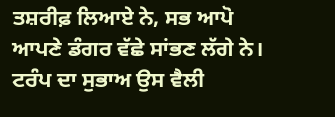ਤਸ਼ਰੀਫ਼ ਲਿਆਏ ਨੇ, ਸਭ ਆਪੋ ਆਪਣੇ ਡੰਗਰ ਵੱਛੇ ਸਾਂਭਣ ਲੱਗੇ ਨੇ। ਟਰੰਪ ਦਾ ਸੁਭਾਅ ਉਸ ਵੈਲੀ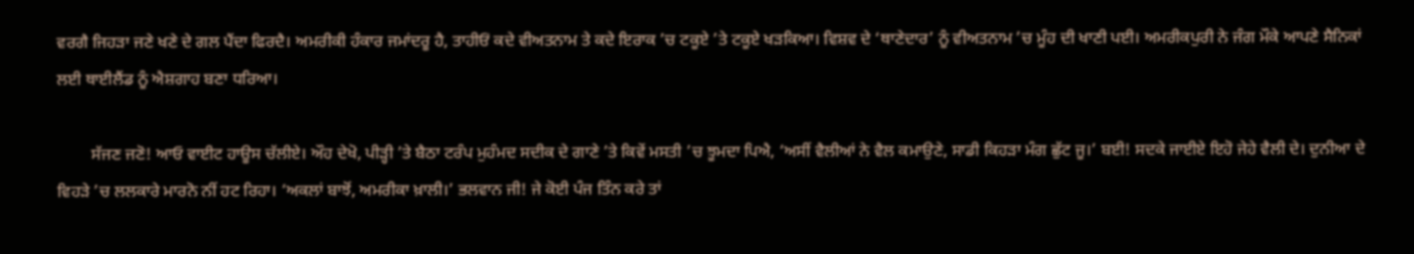ਵਰਗੈ ਜਿਹੜਾ ਜਣੇ ਖਣੇ ਦੇ ਗਲ ਪੈਂਦਾ ਫਿਰਦੈ। ਅਮਰੀਕੀ ਹੰਕਾਰ ਜਮਾਂਦਰੂ ਹੈ, ਤਾਹੀਓਂ ਕਦੇ ਵੀਅਤਨਾਮ ਤੇ ਕਦੇ ਇਰਾਕ ’ਚ ਟਕੂਏ ’ਤੇ ਟਕੂਏ ਖੜਕਿਆ। ਵਿਸ਼ਵ ਦੇ ‘ਥਾਣੇਦਾਰ’ ਨੂੰ ਵੀਅਤਨਾਮ ’ਚ ਮੂੰਹ ਦੀ ਖਾਣੀ ਪਈ। ਅਮਰੀਕਪੁਰੀ ਨੇ ਜੰਗ ਮੌਕੇ ਆਪਣੇ ਸੈਨਿਕਾਂ ਲਈ ਥਾਈਲੈਂਡ ਨੂੰ ਐਸ਼ਗਾਹ ਬਣਾ ਧਰਿਆ।

        ਸੱਜਣ ਜਣੋ! ਆਓ ਵਾਈਟ ਹਾਊਸ ਚੱਲੀਏ। ਔਹ ਦੇਖੋ, ਪੀੜ੍ਹੀ ’ਤੇ ਬੈਠਾ ਟਰੰਪ ਮੁਹੰਮਦ ਸਦੀਕ ਦੇ ਗਾਣੇ ’ਤੇ ਕਿਵੇਂ ਮਸਤੀ ’ਚ ਝੂਮਦਾ ਪਿਐ, ‘ਅਸੀਂ ਵੈਲੀਆਂ ਨੇ ਵੈਲ ਕਮਾਉਣੇ, ਸਾਡੀ ਕਿਹੜਾ ਮੰਗ ਛੁੱਟ ਜੂ।’ ਬਈ! ਸਦਕੇ ਜਾਈਏ ਇਹੋ ਜੇਹੇ ਵੈਲੀ ਦੇ। ਦੁਨੀਆ ਦੇ ਵਿਹੜੇ ’ਚ ਲਲਕਾਰੇ ਮਾਰਨੋ ਨੀਂ ਹਟ ਰਿਹਾ। ‘ਅਕਲਾਂ ਬਾਝੋਂ, ਅਮਰੀਕਾ ਖ਼ਾਲੀ।’ ਭਲਵਾਨ ਜੀ! ਜੇ ਕੋਈ ਪੰਜ ਤਿੰਨ ਕਰੇ ਤਾਂ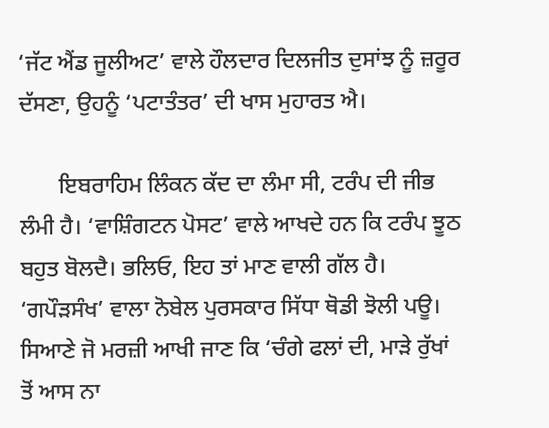‘ਜੱਟ ਐਂਡ ਜੂਲੀਅਟ’ ਵਾਲੇ ਹੌਲਦਾਰ ਦਿਲਜੀਤ ਦੁਸਾਂਝ ਨੂੰ ਜ਼ਰੂਰ ਦੱਸਣਾ, ਉਹਨੂੰ ‘ਪਟਾਤੰਤਰ’ ਦੀ ਖਾਸ ਮੁਹਾਰਤ ਐ।

       ਇਬਰਾਹਿਮ ਲਿੰਕਨ ਕੱਦ ਦਾ ਲੰਮਾ ਸੀ, ਟਰੰਪ ਦੀ ਜੀਭ ਲੰਮੀ ਹੈ। ‘ਵਾਸ਼ਿੰਗਟਨ ਪੋਸਟ’ ਵਾਲੇ ਆਖਦੇ ਹਨ ਕਿ ਟਰੰਪ ਝੂਠ ਬਹੁਤ ਬੋਲਦੈ। ਭਲਿਓ, ਇਹ ਤਾਂ ਮਾਣ ਵਾਲੀ ਗੱਲ ਹੈ। ‘ਗਪੌੜਸੰਖ’ ਵਾਲਾ ਨੋਬੇਲ ਪੁਰਸਕਾਰ ਸਿੱਧਾ ਥੋਡੀ ਝੋਲੀ ਪਊ। ਸਿਆਣੇ ਜੋ ਮਰਜ਼ੀ ਆਖੀ ਜਾਣ ਕਿ ‘ਚੰਗੇ ਫਲਾਂ ਦੀ, ਮਾੜੇ ਰੁੱਖਾਂ ਤੋਂ ਆਸ ਨਾ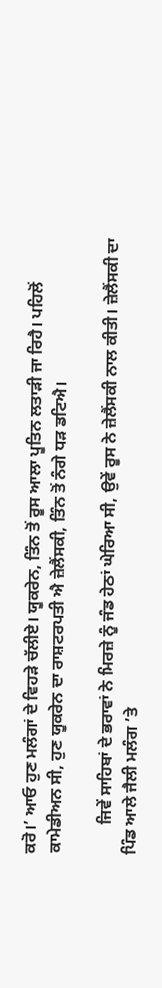ਕਰੋ।’ ਆਓ ਹੁਣ ਮਲੰਗਾਂ ਦੇ ਵਿਹੜੇ ਚੱਲੀਏ। ਯੂਕਰੇਨ, ਤਿੰਨ ਤੋਂ ਰੂਸ ਆਲਾ ਪੂਤਿਨ ਲਤਾੜੀ ਜਾ ਰਿਹੈ। ਪਹਿਲੋਂ ਕਾਮੇਡੀਅਨ ਸੀ, ਹੁਣ ਯੂਕਰੇਨ ਦਾ ਰਾਸ਼ਟਰਪਤੀ ਐ ਜ਼ੇਲੈਂਸਕੀ, ਤਿੰਨ ਤੋਂ ਨੰਗੇ ਧੜ ਡਟਿਐ।

       ਜਿਵੇਂ ਸਾਹਿਬਾਂ ਦੇ ਭਰਾਵਾਂ ਨੇ ਮਿਰਜ਼ੇ ਨੂੰ ਜੰਡ ਹੇਠਾਂ ਘੇਰਿਆ ਸੀ, ਉਵੇਂ ਰੂਸ ਨੇ ਜ਼ੇਲੈਂਸਕੀ ਨਾਲ ਕੀਤੀ। ਜ਼ੇਲੈਂਸਕੀ ਦਾ ਪਿੰਡ ਆਲੇ ਜੈਲੀ ਮਲੰਗ ’ਤੇ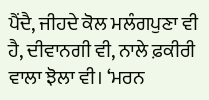ਪੈਂਦੈ, ਜੀਹਦੇ ਕੋਲ ਮਲੰਗਪੁਣਾ ਵੀ ਹੈ, ਦੀਵਾਨਗੀ ਵੀ, ਨਾਲੇ ਫ਼ਕੀਰੀ ਵਾਲਾ ਝੋਲਾ ਵੀ। ‘ਮਰਨ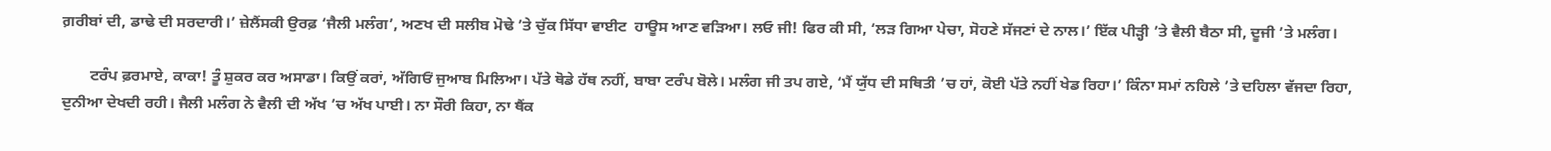ਗ਼ਰੀਬਾਂ ਦੀ, ਡਾਢੇ ਦੀ ਸਰਦਾਰੀ।’ ਜ਼ੇਲੈਂਸਕੀ ਉਰਫ਼ ‘ਜੈਲੀ ਮਲੰਗ’, ਅਣਖ ਦੀ ਸਲੀਬ ਮੋਢੇ ’ਤੇ ਚੁੱਕ ਸਿੱਧਾ ਵਾਈਟ  ਹਾਊਸ ਆਣ ਵੜਿਆ। ਲਓ ਜੀ! ਫਿਰ ਕੀ ਸੀ, ‘ਲੜ ਗਿਆ ਪੇਚਾ, ਸੋਹਣੇ ਸੱਜਣਾਂ ਦੇ ਨਾਲ।’ ਇੱਕ ਪੀੜ੍ਹੀ ’ਤੇ ਵੈਲੀ ਬੈਠਾ ਸੀ, ਦੂਜੀ ’ਤੇ ਮਲੰਗ।

       ਟਰੰਪ ਫ਼ਰਮਾਏ, ਕਾਕਾ! ਤੂੰ ਸ਼ੁਕਰ ਕਰ ਅਸਾਡਾ। ਕਿਉਂ ਕਰਾਂ, ਅੱਗਿਓਂ ਜੁਆਬ ਮਿਲਿਆ। ਪੱਤੇ ਥੋਡੇ ਹੱਥ ਨਹੀਂ, ਬਾਬਾ ਟਰੰਪ ਬੋਲੇ। ਮਲੰਗ ਜੀ ਤਪ ਗਏ, ‘ਮੈਂ ਯੁੱਧ ਦੀ ਸਥਿਤੀ ’ਚ ਹਾਂ, ਕੋਈ ਪੱਤੇ ਨਹੀਂ ਖੇਡ ਰਿਹਾ।’ ਕਿੰਨਾ ਸਮਾਂ ਨਹਿਲੇ ’ਤੇ ਦਹਿਲਾ ਵੱਜਦਾ ਰਿਹਾ, ਦੁਨੀਆ ਦੇਖਦੀ ਰਹੀ। ਜੈਲੀ ਮਲੰਗ ਨੇ ਵੈਲੀ ਦੀ ਅੱਖ ’ਚ ਅੱਖ ਪਾਈ। ਨਾ ਸੌਰੀ ਕਿਹਾ, ਨਾ ਥੈਂਕ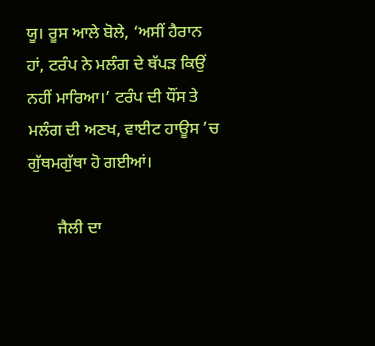ਯੂ। ਰੂਸ ਆਲੇ ਬੋਲੇ, ‘ਅਸੀਂ ਹੈਰਾਨ ਹਾਂ, ਟਰੰਪ ਨੇ ਮਲੰਗ ਦੇ ਥੱਪੜ ਕਿਉਂ ਨਹੀਂ ਮਾਰਿਆ।’ ਟਰੰਪ ਦੀ ਧੌਂਸ ਤੇ ਮਲੰਗ ਦੀ ਅਣਖ, ਵਾਈਟ ਹਾਊਸ ’ਚ ਗੁੱਥਮਗੁੱਥਾ ਹੋ ਗਈਆਂ।

       ਜੈਲੀ ਦਾ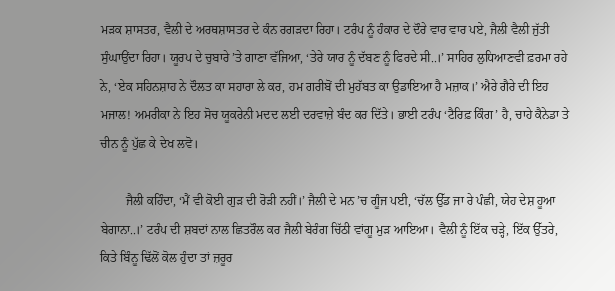ਮੜਕ ਸ਼ਾਸਤਰ, ਵੈਲੀ ਦੇ ਅਰਥਸ਼ਾਸਤਰ ਦੇ ਕੰਨ ਰਗੜਦਾ ਰਿਹਾ। ਟਰੰਪ ਨੂੰ ਹੰਕਾਰ ਦੇ ਦੌਰੇ ਵਾਰ ਵਾਰ ਪਏ, ਜੈਲੀ ਵੈਲੀ ਜੁੱਤੀ ਸੁੰਘਾਉਂਦਾ ਰਿਹਾ। ਯੂਰਪ ਦੇ ਚੁਬਾਰੇ ’ਤੇ ਗਾਣਾ ਵੱਜਿਆ, ‘ਤੇਰੇ ਯਾਰ ਨੂੰ ਦੱਬਣ ਨੂੰ ਫਿਰਦੇ ਸੀ..।’ ਸਾਹਿਰ ਲੁਧਿਆਣਵੀ ਫ਼ਰਮਾ ਰਹੇ ਨੇ, ‘ਏਕ ਸਹਿਨਸ਼ਾਹ ਨੇ ਦੌਲਤ ਕਾ ਸਹਾਰਾ ਲੇ ਕਰ, ਹਮ ਗਰੀਬੋਂ ਦੀ ਮੁਹੱਬਤ ਕਾ ਉਡਾਇਆ ਹੈ ਮਜ਼ਾਕ।’ ਐਰੇ ਗੈਰੇ ਦੀ ਇਹ ਮਜਾਲ! ਅਮਰੀਕਾ ਨੇ ਇਹ ਸੋਚ ਯੂਕਰੇਨੀ ਮਦਦ ਲਈ ਦਰਵਾਜ਼ੇ ਬੰਦ ਕਰ ਦਿੱਤੇ। ਭਾਈ ਟਰੰਪ ‘ਟੈਰਿਫ਼ ਕਿੰਗ’ ਹੈ, ਚਾਹੇ ਕੈਨੇਡਾ ਤੇ ਚੀਨ ਨੂੰ ਪੁੱਛ ਕੇ ਦੇਖ ਲਵੋ।

        ਜੈਲੀ ਕਹਿੰਦਾ, ‘ਮੈਂ ਵੀ ਕੋਈ ਗੁੜ ਦੀ ਰੋੜੀ ਨਹੀਂ।’ ਜੈਲੀ ਦੇ ਮਨ ’ਚ ਗੂੰਜ ਪਈ, ‘ਚੱਲ ਉੱਡ ਜਾ ਰੇ ਪੰਛੀ, ਯੇਹ ਦੇਸ਼ ਹੂਆ ਬੇਗਾਨਾ..।’ ਟਰੰਪ ਦੀ ਸ਼ਬਦਾਂ ਨਾਲ ਛਿਤਰੌਲ ਕਰ ਜੈਲੀ ਬੇਰੰਗ ਚਿੱਠੀ ਵਾਂਗੂ ਮੁੜ ਆਇਆ। ਵੈਲੀ ਨੂੰ ਇੱਕ ਚੜ੍ਹੇ, ਇੱਕ ਉੱਤਰੇ, ਕਿਤੇ ਬਿੰਨੂ ਢਿੱਲੋਂ ਕੋਲ ਹੁੰਦਾ ਤਾਂ ਜ਼ਰੂਰ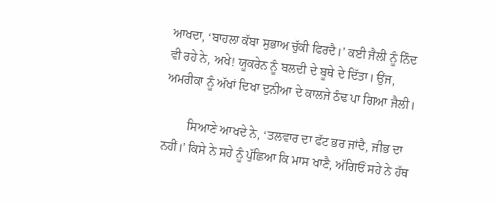ਆਖਦਾ, ‘ਬਾਹਲਾ ਕੱਬਾ ਸੁਭਾਅ ਚੁੱਕੀ ਫਿਰਦੈ।’ ਕਈ ਜੈਲੀ ਨੂੰ ਨਿੰਦ ਵੀ ਰਹੇ ਨੇ, ਅਖੇ! ਯੂਕਰੇਨ ਨੂੰ ਬਲਦੀ ਦੇ ਬੂਥੇ ਦੇ ਦਿੱਤਾ। ਉਂਜ, ਅਮਰੀਕਾ ਨੂੰ ਅੱਖਾਂ ਦਿਖਾ ਦੁਨੀਆ ਦੇ ਕਾਲਜੇ ਠੰਢ ਪਾ ਗਿਆ ਜੈਲੀ।

        ਸਿਆਣੇ ਆਖਦੇ ਨੇ, ‘ਤਲਵਾਰ ਦਾ ਫੱਟ ਭਰ ਜਾਂਦੈ, ਜੀਭ ਦਾ ਨਹੀਂ।’ ਕਿਸੇ ਨੇ ਸਹੇ ਨੂੰ ਪੁੱਛਿਆ ਕਿ ਮਾਸ ਖਾਣੈ, ਅੱਗਿਓਂ ਸਹੇ ਨੇ ਹੱਥ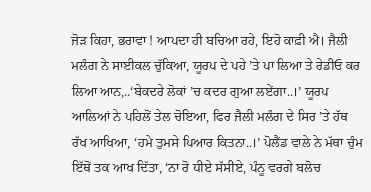ਜੋੜ ਕਿਹਾ, ਭਰਾਵਾ ! ਆਪਦਾ ਹੀ ਬਚਿਆ ਰਹੇ, ਇਹੋ ਕਾਫ਼ੀ ਐ। ਜੈਲੀ ਮਲੰਗ ਨੇ ਸਾਈਕਲ ਚੁੱਕਿਆ, ਯੂਰਪ ਦੇ ਪਹੇ ’ਤੇ ਪਾ ਲਿਆ ਤੇ ਰੇਡੀਓ ਕਰ ਲਿਆ ਆਨ,..‘ਬੇਕਦਰੇ ਲੋਕਾਂ ’ਚ ਕਦਰ ਗੁਆ ਲਏਂਗਾ..।’ ਯੂਰਪ ਆਲਿਆਂ ਨੇ ਪਹਿਲੋਂ ਤੇਲ ਚੋਇਆ, ਫਿਰ ਜੈਲੀ ਮਲੰਗ ਦੇ ਸਿਰ ’ਤੇ ਹੱਥ ਰੱਖ ਆਖਿਆ, ‘ਹਮੇ ਤੁਮਸੇ ਪਿਆਰ ਕਿਤਨਾ..।’ ਪੋਲੈਂਡ ਵਾਲੇ ਨੇ ਮੱਥਾ ਚੁੰਮ ਇੱਥੋਂ ਤਕ ਆਖ ਦਿੱਤਾ, ‘ਨਾ ਰੋ ਧੀਏ ਸੱਸੀਏ, ਪੰਨੂ ਵਰਗੇ ਬਲੋਚ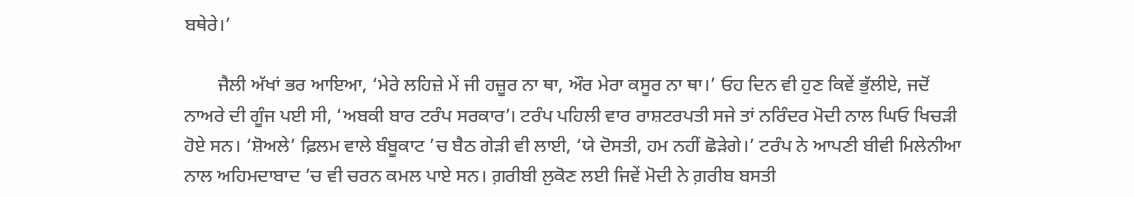ਬਥੇਰੇ।’

       ਜੈਲੀ ਅੱਖਾਂ ਭਰ ਆਇਆ, ‘ਮੇਰੇ ਲਹਿਜ਼ੇ ਮੇਂ ਜੀ ਹਜ਼ੂਰ ਨਾ ਥਾ, ਔਰ ਮੇਰਾ ਕਸੂਰ ਨਾ ਥਾ।’ ਓਹ ਦਿਨ ਵੀ ਹੁਣ ਕਿਵੇਂ ਭੁੱਲੀਏ, ਜਦੋਂ ਨਾਅਰੇ ਦੀ ਗੂੰਜ ਪਈ ਸੀ, ‘ਅਬਕੀ ਬਾਰ ਟਰੰਪ ਸਰਕਾਰ’। ਟਰੰਪ ਪਹਿਲੀ ਵਾਰ ਰਾਸ਼ਟਰਪਤੀ ਸਜੇ ਤਾਂ ਨਰਿੰਦਰ ਮੋਦੀ ਨਾਲ ਘਿਓ ਖਿਚੜੀ ਹੋਏ ਸਨ। ‘ਸ਼ੋਅਲੇ’ ਫ਼ਿਲਮ ਵਾਲੇ ਬੰਬੂਕਾਟ ’ਚ ਬੈਠ ਗੇੜੀ ਵੀ ਲਾਈ, ‘ਯੇ ਦੋਸਤੀ, ਹਮ ਨਹੀਂ ਛੋੜੇਗੇ।’ ਟਰੰਪ ਨੇ ਆਪਣੀ ਬੀਵੀ ਮਿਲੇਨੀਆ ਨਾਲ ਅਹਿਮਦਾਬਾਦ ’ਚ ਵੀ ਚਰਨ ਕਮਲ ਪਾਏ ਸਨ। ਗ਼ਰੀਬੀ ਲੁਕੋਣ ਲਈ ਜਿਵੇਂ ਮੋਦੀ ਨੇ ਗ਼ਰੀਬ ਬਸਤੀ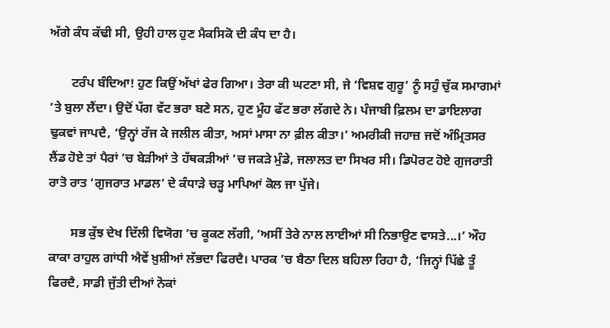ਅੱਗੇ ਕੰਧ ਕੱਢੀ ਸੀ, ਉਹੀ ਹਾਲ ਹੁਣ ਮੈਕਸਿਕੋ ਦੀ ਕੰਧ ਦਾ ਹੈ।

       ਟਰੰਪ ਬੰਦਿਆ! ਹੁਣ ਕਿਉਂ ਅੱਖਾਂ ਫੇਰ ਗਿਆ। ਤੇਰਾ ਕੀ ਘਟਣਾ ਸੀ, ਜੇ ‘ਵਿਸ਼ਵ ਗੁਰੂ’ ਨੂੰ ਸਹੁੰ ਚੁੱਕ ਸਮਾਗਮਾਂ ’ਤੇ ਬੁਲਾ ਲੈਂਦਾ। ਉਦੋਂ ਪੱਗ ਵੱਟ ਭਰਾ ਬਣੇ ਸਨ, ਹੁਣ ਮੂੰਹ ਫੱਟ ਭਰਾ ਲੱਗਦੇ ਨੇ। ਪੰਜਾਬੀ ਫ਼ਿਲਮ ਦਾ ਡਾਇਲਾਗ ਢੁਕਵਾਂ ਜਾਪਦੈ, ‘ਉਨ੍ਹਾਂ ਰੱਜ ਕੇ ਜਲੀਲ ਕੀਤਾ, ਅਸਾਂ ਮਾਸਾ ਨਾ ਫ਼ੀਲ ਕੀਤਾ।’ ਅਮਰੀਕੀ ਜਹਾਜ਼ ਜਦੋਂ ਅੰਮ੍ਰਿਤਸਰ ਲੈਂਡ ਹੋਏ ਤਾਂ ਪੈਰਾਂ ’ਚ ਬੇੜੀਆਂ ਤੇ ਹੱਥਕੜੀਆਂ ’ਚ ਜਕੜੇ ਮੁੰਡੇ, ਜਲਾਲਤ ਦਾ ਸਿਖਰ ਸੀ। ਡਿਪੋਰਟ ਹੋਏ ਗੁਜਰਾਤੀ ਰਾਤੋ ਰਾਤ ‘ਗੁਜਰਾਤ ਮਾਡਲ’ ਦੇ ਕੰਧਾੜੇ ਚੜ੍ਹ ਮਾਪਿਆਂ ਕੋਲ ਜਾ ਪੁੱਜੇ।

       ਸਭ ਕੁੱਝ ਦੇਖ ਦਿੱਲੀ ਵਿਯੋਗ ’ਚ ਕੂਕਣ ਲੱਗੀ, ‘ਅਸੀਂ ਤੇਰੇ ਨਾਲ ਲਾਈਆਂ ਸੀ ਨਿਭਾਉਣ ਵਾਸਤੇ...।’ ਔਹ ਕਾਕਾ ਰਾਹੁਲ ਗਾਂਧੀ ਐਵੇਂ ਖ਼ੁਸ਼ੀਆਂ ਲੱਭਦਾ ਫਿਰਦੈ। ਪਾਰਕ ’ਚ ਬੈਠਾ ਦਿਲ ਬਹਿਲਾ ਰਿਹਾ ਹੈ, ‘ਜਿਨ੍ਹਾਂ ਪਿੱਛੇ ਤੂੰ ਫਿਰਦੈ, ਸਾਡੀ ਜੁੱਤੀ ਦੀਆਂ ਨੋਕਾਂ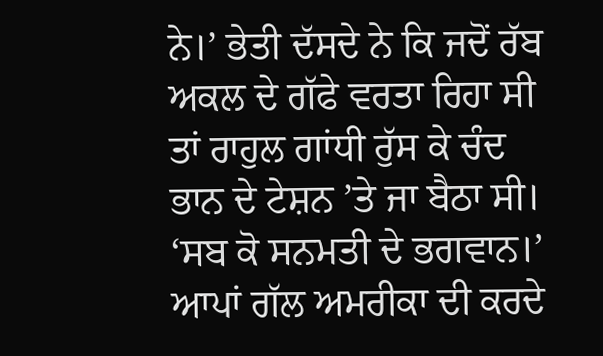ਨੇ।’ ਭੇਤੀ ਦੱਸਦੇ ਨੇ ਕਿ ਜਦੋਂ ਰੱਬ ਅਕਲ ਦੇ ਗੱਫੇ ਵਰਤਾ ਰਿਹਾ ਸੀ ਤਾਂ ਰਾਹੁਲ ਗਾਂਧੀ ਰੁੱਸ ਕੇ ਚੰਦ ਭਾਨ ਦੇ ਟੇਸ਼ਨ ’ਤੇ ਜਾ ਬੈਠਾ ਸੀ। ‘ਸਬ ਕੋ ਸਨਮਤੀ ਦੇ ਭਗਵਾਨ।’ ਆਪਾਂ ਗੱਲ ਅਮਰੀਕਾ ਦੀ ਕਰਦੇ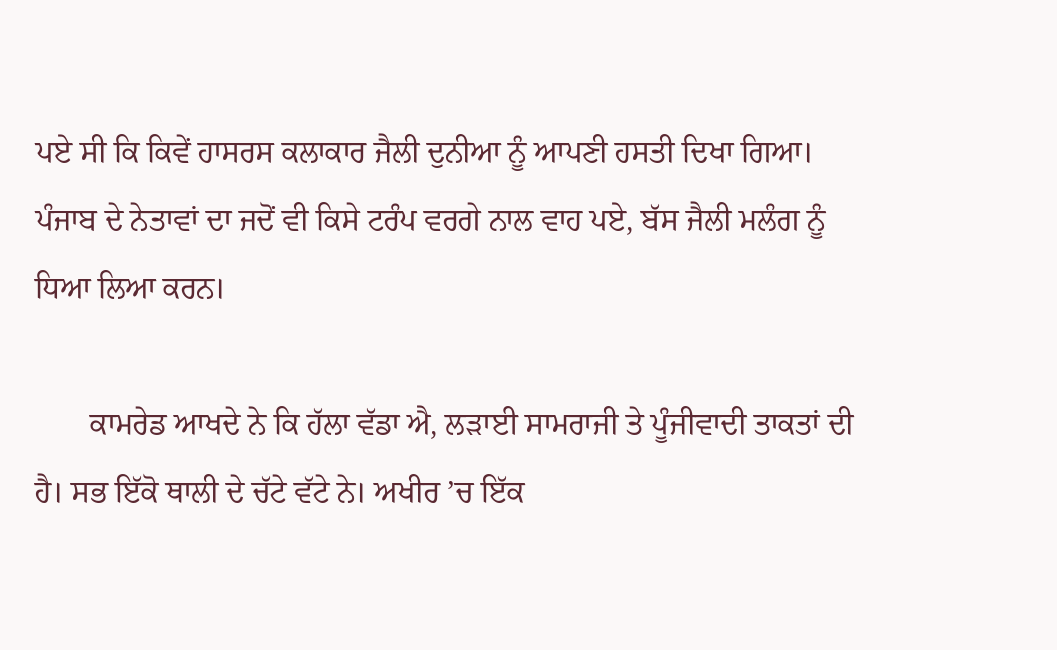ਪਏ ਸੀ ਕਿ ਕਿਵੇਂ ਹਾਸਰਸ ਕਲਾਕਾਰ ਜੈਲੀ ਦੁਨੀਆ ਨੂੰ ਆਪਣੀ ਹਸਤੀ ਦਿਖਾ ਗਿਆ। ਪੰਜਾਬ ਦੇ ਨੇਤਾਵਾਂ ਦਾ ਜਦੋਂ ਵੀ ਕਿਸੇ ਟਰੰਪ ਵਰਗੇ ਨਾਲ ਵਾਹ ਪਏ, ਬੱਸ ਜੈਲੀ ਮਲੰਗ ਨੂੰ ਧਿਆ ਲਿਆ ਕਰਨ।

       ਕਾਮਰੇਡ ਆਖਦੇ ਨੇ ਕਿ ਹੱਲਾ ਵੱਡਾ ਐ, ਲੜਾਈ ਸਾਮਰਾਜੀ ਤੇ ਪੂੰਜੀਵਾਦੀ ਤਾਕਤਾਂ ਦੀ ਹੈ। ਸਭ ਇੱਕੋ ਥਾਲੀ ਦੇ ਚੱਟੇ ਵੱਟੇ ਨੇ। ਅਖੀਰ ’ਚ ਇੱਕ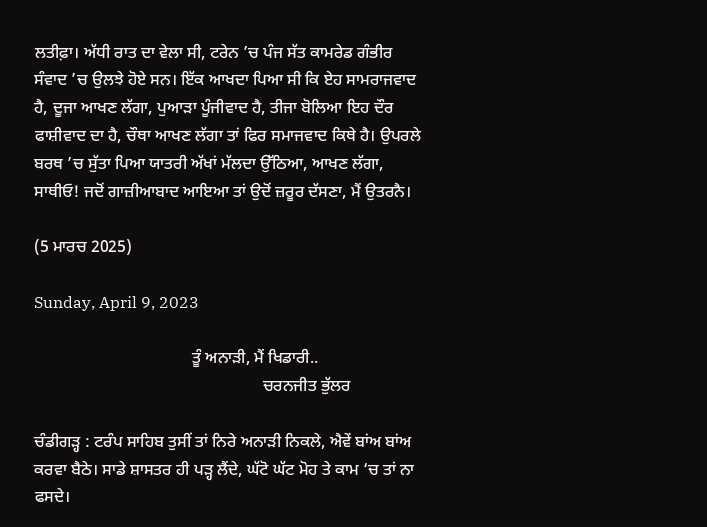ਲਤੀਫ਼ਾ। ਅੱਧੀ ਰਾਤ ਦਾ ਵੇਲਾ ਸੀ, ਟਰੇਨ ’ਚ ਪੰਜ ਸੱਤ ਕਾਮਰੇਡ ਗੰਭੀਰ ਸੰਵਾਦ ’ਚ ਉਲਝੇ ਹੋਏ ਸਨ। ਇੱਕ ਆਖਦਾ ਪਿਆ ਸੀ ਕਿ ਏਹ ਸਾਮਰਾਜਵਾਦ ਹੈ, ਦੂਜਾ ਆਖਣ ਲੱਗਾ, ਪੁਆੜਾ ਪੂੰਜੀਵਾਦ ਹੈ, ਤੀਜਾ ਬੋਲਿਆ ਇਹ ਦੌਰ ਫਾਸ਼ੀਵਾਦ ਦਾ ਹੈ, ਚੌਥਾ ਆਖਣ ਲੱਗਾ ਤਾਂ ਫਿਰ ਸਮਾਜਵਾਦ ਕਿਥੇ ਹੈ। ਉਪਰਲੇ ਬਰਥ ’ਚ ਸੁੱਤਾ ਪਿਆ ਯਾਤਰੀ ਅੱਖਾਂ ਮੱਲਦਾ ਉੱਠਿਆ, ਆਖਣ ਲੱਗਾ, ਸਾਥੀਓ! ਜਦੋਂ ਗਾਜ਼ੀਆਬਾਦ ਆਇਆ ਤਾਂ ਉਦੋਂ ਜ਼ਰੂਰ ਦੱਸਣਾ, ਮੈਂ ਉਤਰਨੈ।

(5 ਮਾਰਚ 2025)

Sunday, April 9, 2023

                                      ਤੂੰ ਅਨਾੜੀ, ਮੈਂ ਖਿਡਾਰੀ..
                                                       ਚਰਨਜੀਤ ਭੁੱਲਰ

ਚੰਡੀਗੜ੍ਹ : ਟਰੰਪ ਸਾਹਿਬ ਤੁਸੀਂ ਤਾਂ ਨਿਰੇ ਅਨਾੜੀ ਨਿਕਲੇ, ਐਵੇਂ ਬਾਂਅ ਬਾਂਅ ਕਰਵਾ ਬੈਠੇ। ਸਾਡੇ ਸ਼ਾਸਤਰ ਹੀ ਪੜ੍ਹ ਲੈਂਦੇ, ਘੱਟੋ ਘੱਟ ਮੋਹ ਤੇ ਕਾਮ ‘ਚ ਤਾਂ ਨਾ ਫਸਦੇ।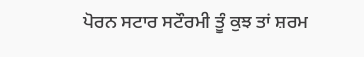ਪੋਰਨ ਸਟਾਰ ਸਟੌਰਮੀ ਤੂੰ ਕੁਝ ਤਾਂ ਸ਼ਰਮ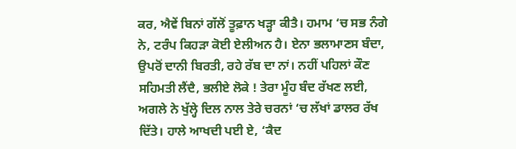ਕਰ, ਐਵੇਂ ਬਿਨਾਂ ਗੱਲੋਂ ਤੂਫ਼ਾਨ ਖੜ੍ਹਾ ਕੀਤੈ। ਹਮਾਮ ‘ਚ ਸਭ ਨੰਗੇ ਨੇ, ਟਰੰਪ ਕਿਹੜਾ ਕੋਈ ਏਲੀਅਨ ਹੈ। ਏਨਾ ਭਲਾਮਾਣਸ ਬੰਦਾ, ਉਪਰੋਂ ਦਾਨੀ ਬਿਰਤੀ, ਰਹੇ ਰੱਬ ਦਾ ਨਾਂ। ਨਹੀਂ ਪਹਿਲਾਂ ਕੌਣ ਸਹਿਮਤੀ ਲੈਂਦੈ, ਭਲੀਏ ਲੋਕੇ ! ਤੇਰਾ ਮੂੰਹ ਬੰਦ ਰੱਖਣ ਲਈ, ਅਗਲੇ ਨੇ ਖੁੱਲ੍ਹੇ ਦਿਲ ਨਾਲ ਤੇਰੇ ਚਰਨਾਂ ‘ਚ ਲੱਖਾਂ ਡਾਲਰ ਰੱਖ ਦਿੱਤੇ। ਹਾਲੇ ਆਖਦੀ ਪਈ ਏ, ‘ਕੈਦ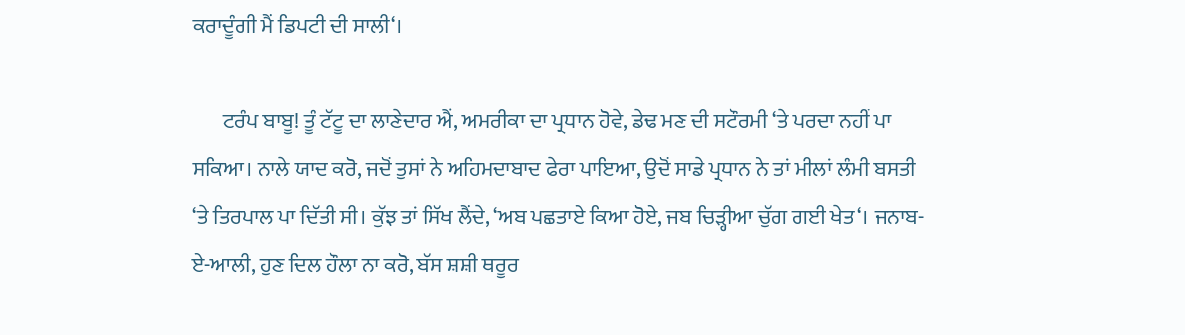ਕਰਾਦੂੰਗੀ ਮੈਂ ਡਿਪਟੀ ਦੀ ਸਾਲੀ‘।

       ਟਰੰਪ ਬਾਬੂ! ਤੂੰ ਟੱਟੂ ਦਾ ਲਾਣੇਦਾਰ ਐਂ, ਅਮਰੀਕਾ ਦਾ ਪ੍ਰਧਾਨ ਹੋਵੇ, ਡੇਢ ਮਣ ਦੀ ਸਟੌਰਮੀ ‘ਤੇ ਪਰਦਾ ਨਹੀਂ ਪਾ ਸਕਿਆ। ਨਾਲੇ ਯਾਦ ਕਰੋ, ਜਦੋਂ ਤੁਸਾਂ ਨੇ ਅਹਿਮਦਾਬਾਦ ਫੇਰਾ ਪਾਇਆ, ਉਦੋਂ ਸਾਡੇ ਪ੍ਰਧਾਨ ਨੇ ਤਾਂ ਮੀਲਾਂ ਲੰਮੀ ਬਸਤੀ ‘ਤੇ ਤਿਰਪਾਲ ਪਾ ਦਿੱਤੀ ਸੀ। ਕੁੱਝ ਤਾਂ ਸਿੱਖ ਲੈਂਦੇ, ‘ਅਬ ਪਛਤਾਏ ਕਿਆ ਹੋਏ, ਜਬ ਚਿੜ੍ਹੀਆ ਚੁੱਗ ਗਈ ਖੇਤ‘। ਜਨਾਬ-ਏ-ਆਲੀ, ਹੁਣ ਦਿਲ ਹੌਲਾ ਨਾ ਕਰੋ, ਬੱਸ ਸ਼ਸ਼ੀ ਥਰੂਰ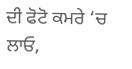ਦੀ ਫੋਟੋ ਕਮਰੇ ‘ਚ ਲਾਓ,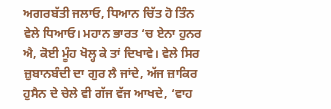ਅਗਰਬੱਤੀ ਜਲਾਓ, ਧਿਆਨ ਚਿੱਤ ਹੋ ਤਿੰਨ ਵੇਲੇ ਧਿਆਓ। ਮਹਾਨ ਭਾਰਤ ‘ਚ ਏਨਾ ਹੁਨਰ ਐ, ਕੋਈ ਮੂੰਹ ਖੋਲ੍ਹ ਕੇ ਤਾਂ ਦਿਖਾਵੇ। ਵੇਲੇ ਸਿਰ ਜ਼ੁਬਾਨਬੰਦੀ ਦਾ ਗੁਰ ਲੈ ਜਾਂਦੇ, ਅੱਜ ਜ਼ਾਕਿਰ ਹੁਸੈਨ ਦੇ ਚੇਲੇ ਵੀ ਗੱਜ ਵੱਜ ਆਖਦੇ, ‘ਵਾਹ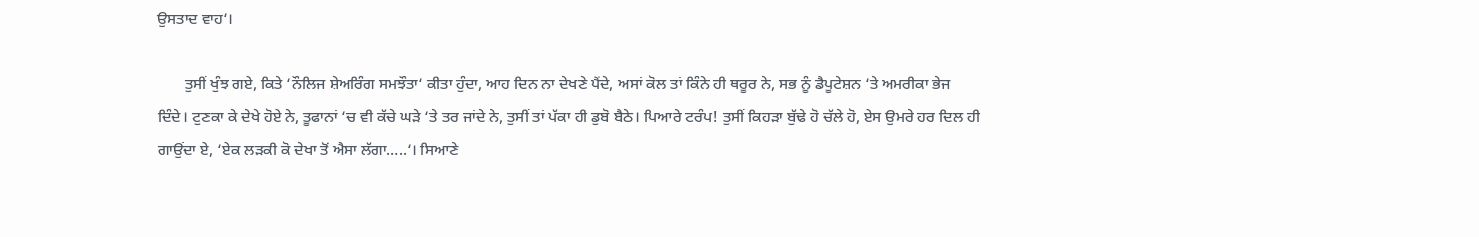ਉਸਤਾਦ ਵਾਹ‘।

       ਤੁਸੀਂ ਖੁੰਝ ਗਏ, ਕਿਤੇ ‘ਨੌਲਿਜ ਸ਼ੇਅਰਿੰਗ ਸਮਝੌਤਾ‘ ਕੀਤਾ ਹੁੰਦਾ, ਆਹ ਦਿਨ ਨਾ ਦੇਖਣੇ ਪੈਂਦੇ, ਅਸਾਂ ਕੋਲ ਤਾਂ ਕਿੰਨੇ ਹੀ ਥਰੂਰ ਨੇ, ਸਭ ਨੂੰ ਡੈਪੂਟੇਸ਼ਨ ‘ਤੇ ਅਮਰੀਕਾ ਭੇਜ ਦਿੰਦੇ। ਟੁਣਕਾ ਕੇ ਦੇਖੇ ਹੋਏ ਨੇ, ਤੂਫਾਨਾਂ ‘ਚ ਵੀ ਕੱਚੇ ਘੜੇ ‘ਤੇ ਤਰ ਜਾਂਦੇ ਨੇ, ਤੁਸੀਂ ਤਾਂ ਪੱਕਾ ਹੀ ਡੁਬੋ ਬੈਠੇ। ਪਿਆਰੇ ਟਰੰਪ! ਤੁਸੀਂ ਕਿਹੜਾ ਬੁੱਢੇ ਹੋ ਚੱਲੇ ਹੋ, ਏਸ ਉਮਰੇ ਹਰ ਦਿਲ ਹੀ ਗਾਉਂਦਾ ਏ, ‘ਏਕ ਲੜਕੀ ਕੋ ਦੇਖਾ ਤੋਂ ਐਸਾ ਲੱਗਾ…..‘। ਸਿਆਣੇ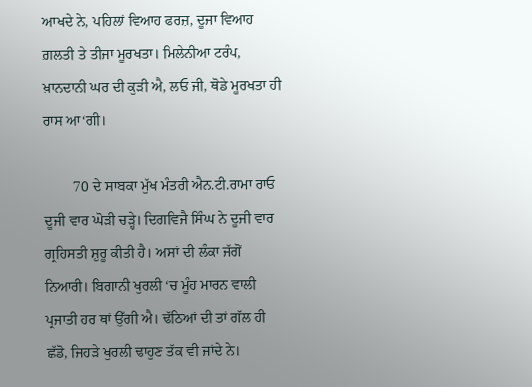ਆਖਦੇ ਨੇ, ਪਹਿਲਾਂ ਵਿਆਹ ਫਰਜ਼, ਦੂਜਾ ਵਿਆਹ ਗ਼ਲਤੀ ਤੇ ਤੀਜਾ ਮੂਰਖਤਾ। ਮਿਲੇਨੀਆ ਟਰੰਪ, ਖ਼ਾਨਦਾਨੀ ਘਰ ਦੀ ਕੁੜੀ ਐ, ਲਓ ਜੀ, ਥੋਡੇ ਮੂਰਖਤਾ ਹੀ ਰਾਸ ਆ‘ਗੀ।

        70 ਦੇ ਸਾਬਕਾ ਮੁੱਖ ਮੰਤਰੀ ਐਨ.ਟੀ.ਰਾਮਾ ਰਾਓ ਦੂਜੀ ਵਾਰ ਘੋੜੀ ਚੜ੍ਹੇ। ਦਿਗਵਿਜੈ ਸਿੰਘ ਨੇ ਦੂਜੀ ਵਾਰ ਗ੍ਰਹਿਸਤੀ ਸ਼ੁਰੂ ਕੀਤੀ ਹੈ। ਅਸਾਂ ਦੀ ਲੰਕਾ ਜੱਗੋਂ ਨਿਆਰੀ। ਬਿਗਾਨੀ ਖੁਰਲੀ ‘ਚ ਮੂੰਹ ਮਾਰਨ ਵਾਲੀ ਪ੍ਰਜਾਤੀ ਹਰ ਥਾਂ ਉੱਗੀ ਐ। ਢੱਠਿਆਂ ਦੀ ਤਾਂ ਗੱਲ ਹੀ ਛੱਡੋ, ਜਿਹੜੇ ਖੁਰਲੀ ਢਾਹੁਣ ਤੱਕ ਵੀ ਜਾਂਦੇ ਨੇ।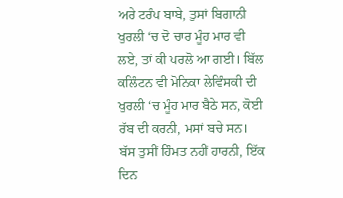ਅਰੇ ਟਰੰਪ ਬਾਬੇ, ਤੁਸਾਂ ਬਿਗਾਨੀ ਖੁਰਲੀ ‘ਚ ਦੋ ਚਾਰ ਮੂੰਹ ਮਾਰ ਵੀ ਲਏ, ਤਾਂ ਕੀ ਪਰਲੋ ਆ ਗਈ। ਬਿੱਲ ਕਲਿੰਟਨ ਵੀ ਮੋਨਿਕਾ ਲੇਵਿੰਸਕੀ ਦੀ ਖੁਰਲੀ ‘ਚ ਮੂੰਹ ਮਾਰ ਬੈਠੇ ਸਨ, ਕੋਈ ਰੱਬ ਦੀ ਕਰਨੀ, ਮਸਾਂ ਬਚੇ ਸਨ। ਬੱਸ ਤੁਸੀਂ ਹਿੰਮਤ ਨਹੀਂ ਹਾਰਨੀ, ਇੱਕ ਦਿਨ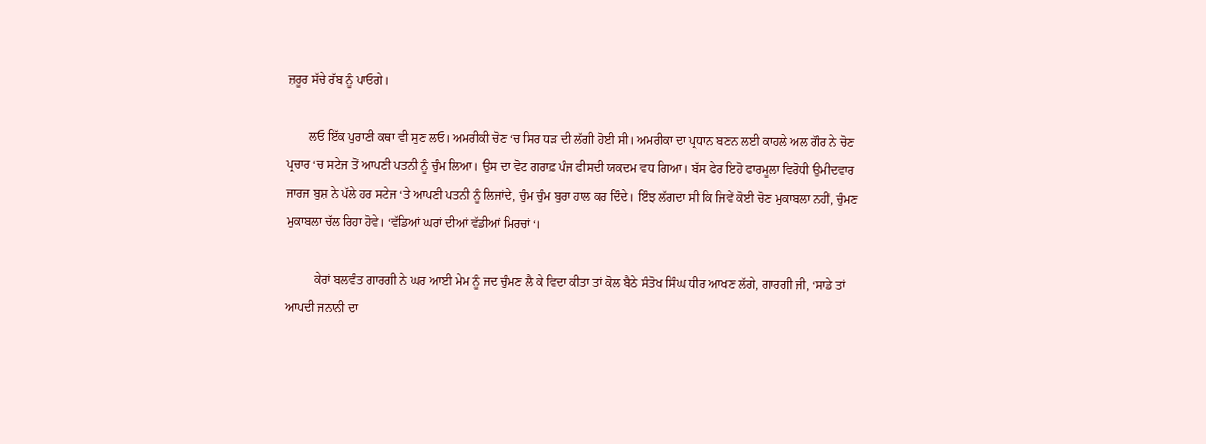ਜ਼ਰੂਰ ਸੱਚੇ ਰੱਬ ਨੂੰ ਪਾਓਗੇ।

       ਲਓ ਇੱਕ ਪੁਰਾਣੀ ਕਥਾ ਵੀ ਸੁਣ ਲਓ। ਅਮਰੀਕੀ ਚੋਣ ‘ਚ ਸਿਰ ਧੜ ਦੀ ਲੱਗੀ ਹੋਈ ਸੀ। ਅਮਰੀਕਾ ਦਾ ਪ੍ਰਧਾਨ ਬਣਨ ਲਈ ਕਾਹਲੇ ਅਲ ਗੌਰ ਨੇ ਚੋਣ ਪ੍ਰਚਾਰ ‘ਚ ਸਟੇਜ ਤੋਂ ਆਪਣੀ ਪਤਨੀ ਨੂੰ ਚੁੰਮ ਲਿਆ। ਉਸ ਦਾ ਵੋਟ ਗਰਾਫ਼ ਪੰਜ ਫੀਸਦੀ ਯਕਦਮ ਵਧ ਗਿਆ। ਬੱਸ ਫੇਰ ਇਹੋ ਫਾਰਮੂਲਾ ਵਿਰੋਧੀ ਉਮੀਦਵਾਰ ਜਾਰਜ ਬੁਸ਼ ਨੇ ਪੱਲੇ ਹਰ ਸਟੇਜ ‘ਤੇ ਆਪਣੀ ਪਤਨੀ ਨੂੰ ਲਿਜਾਂਦੇ, ਚੁੰਮ ਚੁੰਮ ਬੁਰਾ ਹਾਲ ਕਰ ਦਿੰਦੇ। ਇੰਝ ਲੱਗਦਾ ਸੀ ਕਿ ਜਿਵੇਂ ਕੋਈ ਚੋਣ ਮੁਕਾਬਲਾ ਨਹੀਂ, ਚੁੰਮਣ ਮੁਕਾਬਲਾ ਚੱਲ ਰਿਹਾ ਹੋਵੇ। ‘ਵੱਡਿਆਂ ਘਰਾਂ ਦੀਆਂ ਵੱਡੀਆਂ ਮਿਰਚਾਂ‘।

         ਕੇਰਾਂ ਬਲਵੰਤ ਗਾਰਗੀ ਨੇ ਘਰ ਆਈ ਮੇਮ ਨੂੰ ਜਦ ਚੁੰਮਣ ਲੈ ਕੇ ਵਿਦਾ ਕੀਤਾ ਤਾਂ ਕੋਲ ਬੈਠੇ ਸੰਤੋਖ ਸਿੰਘ ਧੀਰ ਆਖਣ ਲੱਗੇ, ਗਾਰਗੀ ਜੀ, ‘ਸਾਡੇ ਤਾਂ ਆਪਦੀ ਜਨਾਨੀ ਦਾ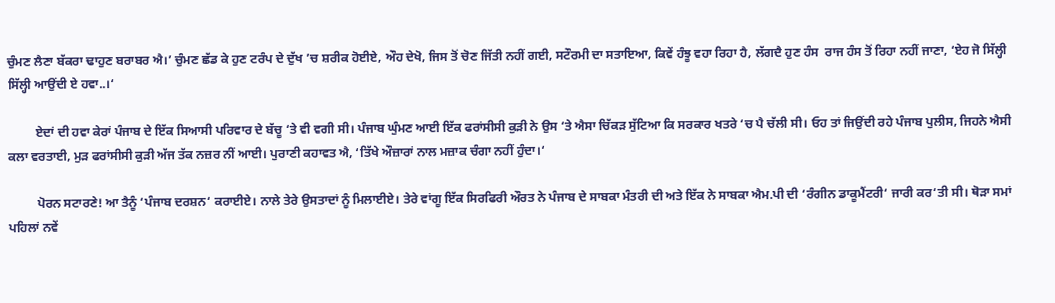ਚੁੰਮਣ ਲੈਣਾ ਬੱਕਰਾ ਢਾਹੁਣ ਬਰਾਬਰ ਐ।’ ਚੁੰਮਣ ਛੱਡ ਕੇ ਹੁਣ ਟਰੰਪ ਦੇ ਦੁੱਖ ’ਚ ਸ਼ਰੀਕ ਹੋਈਏ, ਔਹ ਦੇਖੋ, ਜਿਸ ਤੋਂ ਚੋਣ ਜਿੱਤੀ ਨਹੀਂ ਗਈ, ਸਟੌਰਮੀ ਦਾ ਸਤਾਇਆ, ਕਿਵੇਂ ਹੰਝੂ ਵਹਾ ਰਿਹਾ ਹੈ, ਲੱਗਦੈ ਹੁਣ ਹੰਸ  ਰਾਜ ਹੰਸ ਤੋਂ ਰਿਹਾ ਨਹੀਂ ਜਾਣਾ, ‘ਏਹ ਜੋ ਸਿੱਲ੍ਹੀ ਸਿੱਲ੍ਹੀ ਆਉਂਦੀ ਏ ਹਵਾ..।‘

         ਏਦਾਂ ਦੀ ਹਵਾ ਕੇਰਾਂ ਪੰਜਾਬ ਦੇ ਇੱਕ ਸਿਆਸੀ ਪਰਿਵਾਰ ਦੇ ਬੱਚੂ ‘ਤੇ ਵੀ ਵਗੀ ਸੀ। ਪੰਜਾਬ ਘੁੰਮਣ ਆਈ ਇੱਕ ਫਰਾਂਸੀਸੀ ਕੁੜੀ ਨੇ ਉਸ ‘ਤੇ ਐਸਾ ਚਿੱਕੜ ਸੁੱਟਿਆ ਕਿ ਸਰਕਾਰ ਖਤਰੇ ‘ਚ ਪੈ ਚੱਲੀ ਸੀ। ਓਹ ਤਾਂ ਜਿਉਂਦੀ ਰਹੇ ਪੰਜਾਬ ਪੁਲੀਸ, ਜਿਹਨੇ ਐਸੀ ਕਲਾ ਵਰਤਾਈ, ਮੁੜ ਫਰਾਂਸੀਸੀ ਕੁੜੀ ਅੱਜ ਤੱਕ ਨਜ਼ਰ ਨੀਂ ਆਈ। ਪੁਰਾਣੀ ਕਹਾਵਤ ਐ, ‘ਤਿੱਖੇ ਔਜ਼ਾਰਾਂ ਨਾਲ ਮਜ਼ਾਕ ਚੰਗਾ ਨਹੀਂ ਹੁੰਦਾ।‘

         ਪੋਰਨ ਸਟਾਰਣੇ! ਆ ਤੈਨੂੰ ‘ਪੰਜਾਬ ਦਰਸ਼ਨ‘ ਕਰਾਈਏ। ਨਾਲੇ ਤੇਰੇ ਉਸਤਾਦਾਂ ਨੂੰ ਮਿਲਾਈਏ। ਤੇਰੇ ਵਾਂਗੂ ਇੱਕ ਸਿਰਫਿਰੀ ਔਰਤ ਨੇ ਪੰਜਾਬ ਦੇ ਸਾਬਕਾ ਮੰਤਰੀ ਦੀ ਅਤੇ ਇੱਕ ਨੇ ਸਾਬਕਾ ਐਮ.ਪੀ ਦੀ ‘ਰੰਗੀਨ ਡਾਕੂਮੈਂਟਰੀ‘ ਜਾਰੀ ਕਰ‘ਤੀ ਸੀ। ਥੋੜਾ ਸਮਾਂ ਪਹਿਲਾਂ ਨਵੇਂ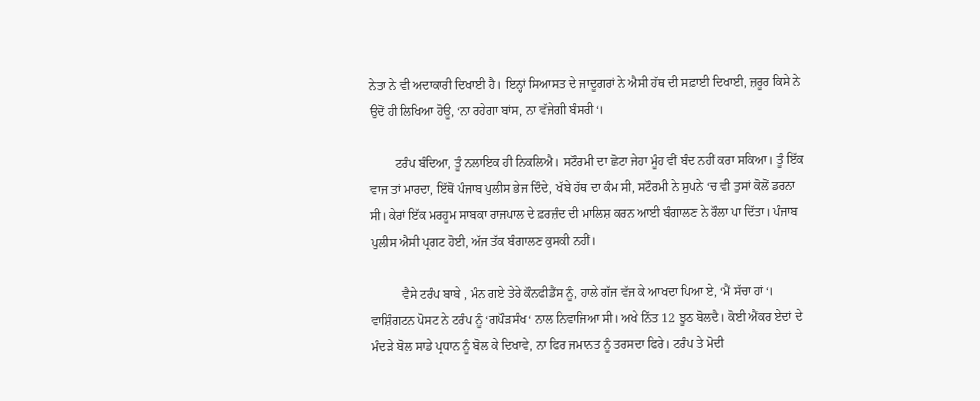ਨੇਤਾ ਨੇ ਵੀ ਅਦਾਕਾਰੀ ਦਿਖਾਈ ਹੈ। ਇਨ੍ਹਾਂ ਸਿਆਸਤ ਦੇ ਜਾਦੂਗਰਾਂ ਨੇ ਐਸੀ ਹੱਥ ਦੀ ਸਫ਼ਾਈ ਦਿਖਾਈ, ਜ਼ਰੂਰ ਕਿਸੇ ਨੇ ਉਦੋਂ ਹੀ ਲਿਖਿਆ ਹੋਊ, ‘ਨਾ ਰਹੇਗਾ ਬਾਂਸ, ਨਾ ਵੱਜੇਗੀ ਬੰਸਰੀ‘।

        ਟਰੰਪ ਬੰਦਿਆ, ਤੂੰ ਨਲਾਇਕ ਹੀ ਨਿਕਲਿਐ। ਸਟੌਰਮੀ ਦਾ ਛੋਟਾ ਜੇਹਾ ਮੂੰਹ ਵੀਂ ਬੰਦ ਨਹੀਂ ਕਰਾ ਸਕਿਆ। ਤੂੰ ਇੱਕ ਵਾਜ ਤਾਂ ਮਾਰਦਾ, ਇੱਥੋਂ ਪੰਜਾਬ ਪੁਲੀਸ ਭੇਜ ਦਿੰਦੇ, ਖੱਬੇ ਹੱਥ ਦਾ ਕੰਮ ਸੀ, ਸਟੌਰਮੀ ਨੇ ਸੁਪਨੇ ‘ਚ ਵੀ ਤੁਸਾਂ ਕੋਲੋਂ ਡਰਨਾ ਸੀ। ਕੇਰਾਂ ਇੱਕ ਮਰਹੂਮ ਸਾਬਕਾ ਰਾਜਪਾਲ ਦੇ ਫ਼ਰਜ਼ੰਦ ਦੀ ਮਾਲਿਸ਼ ਕਰਨ ਆਈ ਬੰਗਾਲਣ ਨੇ ਰੌਲਾ ਪਾ ਦਿੱਤਾ। ਪੰਜਾਬ ਪੁਲੀਸ ਐਸੀ ਪ੍ਰਗਟ ਹੋਈ, ਅੱਜ ਤੱਕ ਬੰਗਾਲਣ ਕੁਸਕੀ ਨਹੀਂ।

          ਵੈਸੇ ਟਰੰਪ ਬਾਬੇ , ਮੰਨ ਗਏ ਤੇਰੇ ਕੌਨਫੀਡੈਂਸ ਨੂੰ, ਹਾਲੇ ਗੱਜ ਵੱਜ ਕੇ ਆਖਦਾ ਪਿਆ ਏ, ‘ਮੈਂ ਸੱਚਾ ਹਾਂ‘। ਵਾਸ਼ਿੰਗਟਨ ਪੋਸਟ ਨੇ ਟਰੰਪ ਨੂੰ ‘ਗਪੌੜਸੰਖ‘ ਨਾਲ ਨਿਵਾਜਿਆ ਸੀ। ਅਖੇ ਨਿੱਤ 12 ਝੂਠ ਬੋਲਦੈ। ਕੋਈ ਐਂਕਰ ਏਦਾਂ ਦੇ ਮੰਦੜੇ ਬੋਲ ਸਾਡੇ ਪ੍ਰਧਾਨ ਨੂੰ ਬੋਲ ਕੇ ਦਿਖਾਵੇ, ਨਾ ਫਿਰ ਜਮਾਨਤ ਨੂੰ ਤਰਸਦਾ ਫਿਰੇ। ਟਰੰਪ ਤੇ ਮੋਦੀ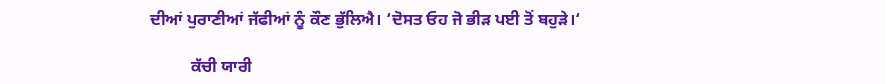ਦੀਆਂ ਪੁਰਾਣੀਆਂ ਜੱਫੀਆਂ ਨੂੰ ਕੌਣ ਭੁੱਲਿਐ। ‘ਦੋਸਤ ਓਹ ਜੋ ਭੀੜ ਪਈ ਤੋਂ ਬਹੁੜੇ।‘

          ਕੱਚੀ ਯਾਰੀ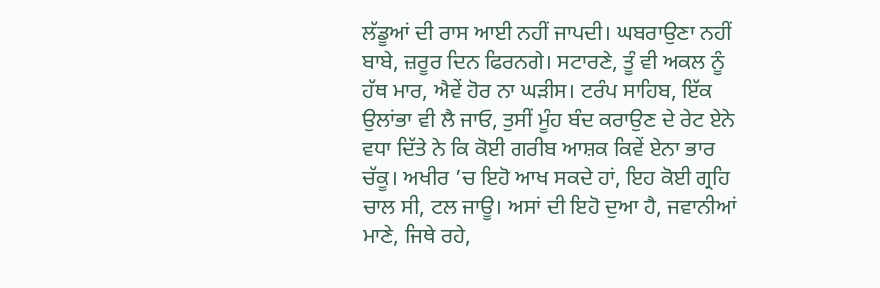ਲੱਡੂਆਂ ਦੀ ਰਾਸ ਆਈ ਨਹੀਂ ਜਾਪਦੀ। ਘਬਰਾਉਣਾ ਨਹੀਂ ਬਾਬੇ, ਜ਼ਰੂਰ ਦਿਨ ਫਿਰਨਗੇ। ਸਟਾਰਣੇ, ਤੂੰ ਵੀ ਅਕਲ ਨੂੰ ਹੱਥ ਮਾਰ, ਐਵੇਂ ਹੋਰ ਨਾ ਘੜੀਸ। ਟਰੰਪ ਸਾਹਿਬ, ਇੱਕ ਉਲਾਂਭਾ ਵੀ ਲੈ ਜਾਓ, ਤੁਸੀਂ ਮੂੰਹ ਬੰਦ ਕਰਾਉਣ ਦੇ ਰੇਟ ਏਨੇ ਵਧਾ ਦਿੱਤੇ ਨੇ ਕਿ ਕੋਈ ਗਰੀਬ ਆਸ਼ਕ ਕਿਵੇਂ ਏਨਾ ਭਾਰ ਚੱਕੂ। ਅਖੀਰ ’ਚ ਇਹੋ ਆਖ ਸਕਦੇ ਹਾਂ, ਇਹ ਕੋਈ ਗ੍ਰਹਿ ਚਾਲ ਸੀ, ਟਲ ਜਾਊ। ਅਸਾਂ ਦੀ ਇਹੋ ਦੁਆ ਹੈ, ਜਵਾਨੀਆਂ ਮਾਣੇ, ਜਿਥੇ ਰਹੇ,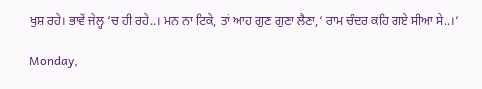ਖੁਸ਼ ਰਹੇ। ਭਾਵੇਂ ਜੇਲ੍ਹ ‘ਚ ਹੀ ਰਹੇ..। ਮਨ ਨਾ ਟਿਕੇ, ਤਾਂ ਆਹ ਗੁਣ ਗੁਣਾ ਲੈਣਾ,‘ ਰਾਮ ਚੰਦਰ ਕਹਿ ਗਏ ਸੀਆ ਸੇ..।‘

Monday,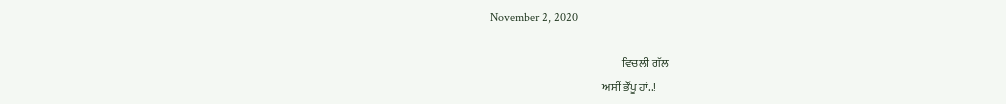November 2, 2020

                                                          ਵਿਚਲੀ ਗੱਲ
                                                 ਅਸੀਂ ਭੌਂਪੂ ਹਾਂ..!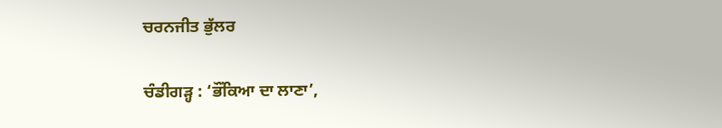ਚਰਨਜੀਤ ਭੁੱਲਰ

ਚੰਡੀਗੜ੍ਹ : ‘ਭੌਂਕਿਆ ਦਾ ਲਾਣਾ’,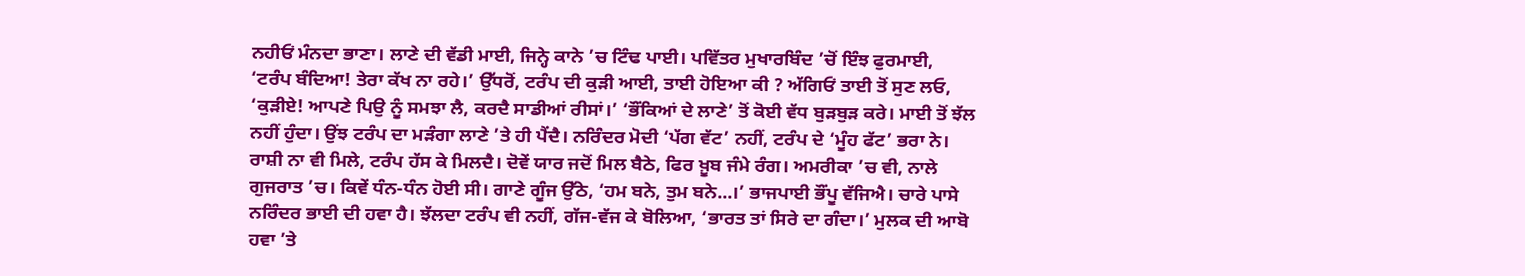ਨਹੀਓਂ ਮੰਨਦਾ ਭਾਣਾ। ਲਾਣੇ ਦੀ ਵੱਡੀ ਮਾਈ, ਜਿਨ੍ਹੇ ਕਾਨੇ ’ਚ ਟਿੰਢ ਪਾਈ। ਪਵਿੱਤਰ ਮੁਖਾਰਬਿੰਦ ’ਚੋਂ ਇੰਝ ਫੁਰਮਾਈ, ‘ਟਰੰਪ ਬੰਦਿਆ! ਤੇਰਾ ਕੱਖ ਨਾ ਰਹੇ।’ ਉੱਧਰੋਂ, ਟਰੰਪ ਦੀ ਕੁੜੀ ਆਈ, ਤਾਈ ਹੋਇਆ ਕੀ ? ਅੱਗਿਓਂ ਤਾਈ ਤੋਂ ਸੁਣ ਲਓ, ‘ਕੁੜੀਏ! ਆਪਣੇ ਪਿਉ ਨੂੰ ਸਮਝਾ ਲੈ, ਕਰਦੈ ਸਾਡੀਆਂ ਰੀਸਾਂ।’ ‘ਭੌਂਕਿਆਂ ਦੇ ਲਾਣੇ’ ਤੋਂ ਕੋਈ ਵੱਧ ਬੁੜਬੁੜ ਕਰੇ। ਮਾਈ ਤੋਂ ਝੱਲ ਨਹੀਂ ਹੁੰਦਾ। ਉਂਝ ਟਰੰਪ ਦਾ ਮੜੰਗਾ ਲਾਣੇ ’ਤੇ ਹੀ ਪੈਂਦੈ। ਨਰਿੰਦਰ ਮੋਦੀ ‘ਪੱਗ ਵੱਟ’ ਨਹੀਂ, ਟਰੰਪ ਦੇ ‘ਮੂੰਹ ਫੱਟ’ ਭਰਾ ਨੇ। ਰਾਸ਼ੀ ਨਾ ਵੀ ਮਿਲੇ, ਟਰੰਪ ਹੱਸ ਕੇ ਮਿਲਦੈ। ਦੋਵੇਂ ਯਾਰ ਜਦੋਂ ਮਿਲ ਬੈਠੇ, ਫਿਰ ਖ਼ੂਬ ਜੰਮੇ ਰੰਗ। ਅਮਰੀਕਾ ’ਚ ਵੀ, ਨਾਲੇ ਗੁਜਰਾਤ ’ਚ। ਕਿਵੇਂ ਧੰਨ-ਧੰਨ ਹੋਈ ਸੀ। ਗਾਣੇ ਗੂੰਜ ਉੱਠੇ, ‘ਹਮ ਬਨੇ, ਤੁਮ ਬਨੇ...।’ ਭਾਜਪਾਈ ਭੌਂਪੂ ਵੱਜਿਐ। ਚਾਰੇ ਪਾਸੇ ਨਰਿੰਦਰ ਭਾਈ ਦੀ ਹਵਾ ਹੈ। ਝੱਲਦਾ ਟਰੰਪ ਵੀ ਨਹੀਂ, ਗੱਜ-ਵੱਜ ਕੇ ਬੋਲਿਆ, ‘ਭਾਰਤ ਤਾਂ ਸਿਰੇ ਦਾ ਗੰਦਾ।’ ਮੁਲਕ ਦੀ ਆਬੋ ਹਵਾ ’ਤੇ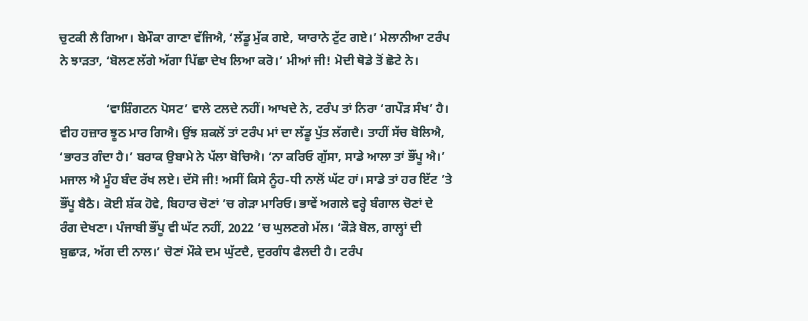ਚੁਟਕੀ ਲੈ ਗਿਆ। ਬੇਮੌਕਾ ਗਾਣਾ ਵੱਜਿਐ, ‘ਲੱਡੂ ਮੁੱਕ ਗਏ, ਯਾਰਾਨੇ ਟੁੱਟ ਗਏ।’ ਮੇਲਾਨੀਆ ਟਰੰਪ ਨੇ ਝਾੜਤਾ, ‘ਬੋਲਣ ਲੱਗੇ ਅੱਗਾ ਪਿੱਛਾ ਦੇਖ ਲਿਆ ਕਰੋ।’ ਮੀਆਂ ਜੀ! ਮੋਦੀ ਥੋਡੇ ਤੋਂ ਛੋਟੇ ਨੇ।

               ‘ਵਾਸ਼ਿੰਗਟਨ ਪੋਸਟ’ ਵਾਲੇ ਟਲਦੇ ਨਹੀਂ। ਆਖਦੇ ਨੇ, ਟਰੰਪ ਤਾਂ ਨਿਰਾ ‘ਗਪੌੜ ਸੰਖ’ ਹੈ। ਵੀਹ ਹਜ਼ਾਰ ਝੂਠ ਮਾਰ ਗਿਐ। ਉਂਝ ਸ਼ਕਲੋਂ ਤਾਂ ਟਰੰਪ ਮਾਂ ਦਾ ਲੱਡੂ ਪੁੱਤ ਲੱਗਦੈ। ਤਾਹੀਂ ਸੱਚ ਬੋਲਿਐ, ‘ਭਾਰਤ ਗੰਦਾ ਹੈ।’ ਬਰਾਕ ਉਬਾਮੇ ਨੇ ਪੱਲਾ ਬੋਚਿਐ। ‘ਨਾ ਕਰਿਓ ਗੁੱਸਾ, ਸਾਡੇ ਆਲਾ ਤਾਂ ਭੌਂਪੂ ਐ।’ ਮਜਾਲ ਐ ਮੂੰਹ ਬੰਦ ਰੱਖ ਲਏ। ਦੱਸੋ ਜੀ! ਅਸੀਂ ਕਿਸੇ ਨੂੰਹ-ਧੀ ਨਾਲੋਂ ਘੱਟ ਹਾਂ। ਸਾਡੇ ਤਾਂ ਹਰ ਇੱਟ ’ਤੇ ਭੌਂਪੂ ਬੈਠੈ। ਕੋਈ ਸ਼ੱਕ ਹੋਵੇ, ਬਿਹਾਰ ਚੋਣਾਂ ’ਚ ਗੇੜਾ ਮਾਰਿਓ। ਭਾਵੇਂ ਅਗਲੇ ਵਰ੍ਹੇ ਬੰਗਾਲ ਚੋਣਾਂ ਦੇ ਰੰਗ ਦੇਖਣਾ। ਪੰਜਾਬੀ ਭੌਂਪੂ ਵੀ ਘੱਟ ਨਹੀਂ, 2022 ’ਚ ਘੁਲਣਗੇ ਮੱਲ। ‘ਕੌੜੇ ਬੋਲ, ਗਾਲ੍ਹਾਂ ਦੀ ਬੁਛਾੜ, ਅੱਗ ਦੀ ਨਾਲ।’ ਚੋਣਾਂ ਮੌਕੇ ਦਮ ਘੁੱਟਦੈ, ਦੁਰਗੰਧ ਫੈਲਦੀ ਹੈ। ਟਰੰਪ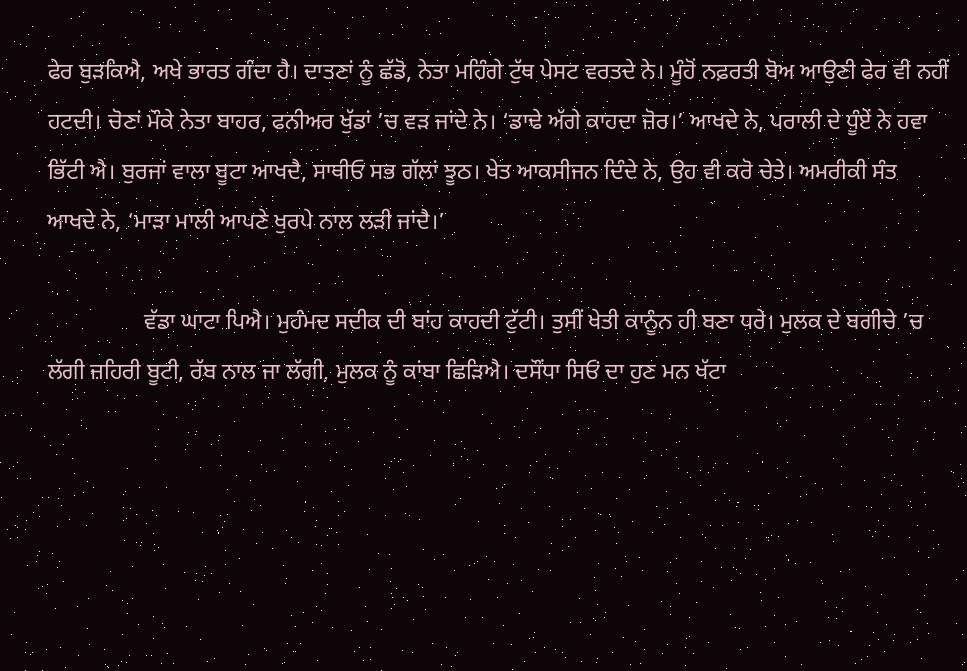ਫੇਰ ਬੁੜਕਿਐ, ਅਖੇ ਭਾਰਤ ਗੰਦਾ ਹੈ। ਦਾਤਣਾਂ ਨੂੰ ਛੱਡੋ, ਨੇਤਾ ਮਹਿੰਗੇ ਟੁੱਥ ਪੇਸਟ ਵਰਤਦੇ ਨੇ। ਮੂੰਹੋਂ ਨਫ਼ਰਤੀ ਬੋਅ ਆਉਣੀ ਫੇਰ ਵੀ ਨਹੀਂ ਹਟਦੀ। ਚੋਣਾਂ ਮੌਕੇ ਨੇਤਾ ਬਾਹਰ, ਫਨੀਅਰ ਖੁੱਡਾਂ ’ਚ ਵੜ ਜਾਂਦੇ ਨੇ। ‘ਡਾਢੇ ਅੱਗੇ ਕਾਹਦਾ ਜ਼ੋਰ।’ ਆਖਦੇ ਨੇ, ਪਰਾਲੀ ਦੇ ਧੂੰਏਂ ਨੇ ਹਵਾ ਭਿੱਟੀ ਐ। ਬੁਰਜਾਂ ਵਾਲਾ ਬੂਟਾ ਆਖਦੈ, ਸਾਥੀਓ ਸਭ ਗੱਲਾਂ ਝੂਠ। ਖੇਤ ਆਕਸੀਜਨ ਦਿੰਦੇ ਨੇ, ਉਹ ਵੀ ਕਰੋ ਚੇਤੇ। ਅਮਰੀਕੀ ਸੰਤ ਆਖਦੇ ਨੇ, ‘ਮਾੜਾ ਮਾਲੀ ਆਪਣੇ ਖੁਰਪੇ ਨਾਲ ਲੜੀ ਜਾਂਦੈ।’

                 ਵੱਡਾ ਘਾਟਾ ਪਿਐ। ਮੁਹੰਮਦ ਸਦੀਕ ਦੀ ਬਾਂਹ ਕਾਹਦੀ ਟੁੱਟੀ। ਤੁਸੀਂ ਖੇਤੀ ਕਾਨੂੰਨ ਹੀ ਬਣਾ ਧਰੇ। ਮੁਲਕ ਦੇ ਬਗੀਚੇ ’ਚ ਲੱਗੀ ਜ਼ਹਿਰੀ ਬੂਟੀ, ਰੱਬ ਨਾਲ ਜਾ ਲੱਗੀ, ਮੁਲਕ ਨੂੰ ਕਾਂਬਾ ਛਿੜਿਐ। ਦਸੌਂਧਾ ਸਿਓਂ ਦਾ ਹੁਣ ਮਨ ਖੱਟਾ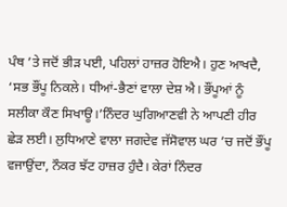ਪੰਥ ’ਤੇ ਜਦੋਂ ਭੀੜ ਪਈ, ਪਹਿਲਾਂ ਹਾਜ਼ਰ ਹੋਇਐ। ਹੁਣ ਆਖਦੈ, ‘ਸਭ ਭੌਂਪੂ ਨਿਕਲੇ। ਧੀਆਂ-ਭੈਣਾਂ ਵਾਲਾ ਦੇਸ਼ ਐ। ਭੌਂਪੂਆਂ ਨੂੰ ਸਲੀਕਾ ਕੌਣ ਸਿਖਾਊ।’ਨਿੰਦਰ ਘੁਗਿਆਣਵੀ ਨੇ ਆਪਣੀ ਹੀਰ ਛੇੜ ਲਈ। ਲੁਧਿਆਣੇ ਵਾਲਾ ਜਗਦੇਵ ਜੱਸੋਵਾਲ ਘਰ ’ਚ ਜਦੋਂ ਭੌਂਪੂ ਵਜਾਉਂਦਾ, ਨੌਕਰ ਝੱਟ ਹਾਜ਼ਰ ਹੁੰਦੈ। ਕੇਰਾਂ ਨਿੰਦਰ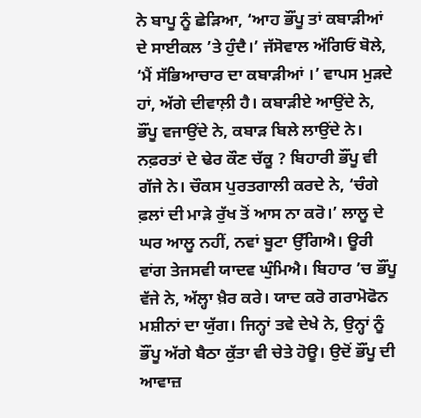ਨੇ ਬਾਪੂ ਨੂੰ ਛੇੜਿਆ, ‘ਆਹ ਭੌਂਪੂ ਤਾਂ ਕਬਾੜੀਆਂ ਦੇ ਸਾਈਕਲ ’ਤੇ ਹੁੰਦੈ।’ ਜੱਸੋਵਾਲ ਅੱਗਿਓਂ ਬੋਲੇ, ‘ਮੈਂ ਸੱਭਿਆਚਾਰ ਦਾ ਕਬਾੜੀਆਂ ।’ ਵਾਪਸ ਮੁੜਦੇ ਹਾਂ, ਅੱਗੇ ਦੀਵਾਲ਼ੀ ਹੈ। ਕਬਾੜੀਏ ਆਉਂਦੇ ਨੇ, ਭੌਂਪੂ ਵਜਾਉਂਦੇ ਨੇ, ਕਬਾੜ ਬਿਲੇ ਲਾਉਂਦੇ ਨੇ। ਨਫ਼ਰਤਾਂ ਦੇ ਢੇਰ ਕੌਣ ਚੱਕੂ ? ਬਿਹਾਰੀ ਭੌਂਪੂ ਵੀ ਗੱਜੇ ਨੇ। ਚੌਕਸ ਪੁਰਤਗਾਲੀ ਕਰਦੇ ਨੇ, ‘ਚੰਗੇ ਫ਼ਲਾਂ ਦੀ ਮਾੜੇ ਰੁੱਖ ਤੋਂ ਆਸ ਨਾ ਕਰੋ।’ ਲਾਲੂ ਦੇ ਘਰ ਆਲੂ ਨਹੀਂ, ਨਵਾਂ ਬੂਟਾ ਉੱਗਿਐ। ਊਰੀ ਵਾਂਗ ਤੇਜਸਵੀ ਯਾਦਵ ਘੁੰਮਿਐ। ਬਿਹਾਰ ’ਚ ਭੌਂਪੂ ਵੱਜੇ ਨੇ, ਅੱਲ੍ਹਾ ਖ਼ੈਰ ਕਰੇ। ਯਾਦ ਕਰੋ ਗਰਾਮੋਫੋਨ ਮਸ਼ੀਨਾਂ ਦਾ ਯੁੱਗ। ਜਿਨ੍ਹਾਂ ਤਵੇ ਦੇਖੇ ਨੇ, ਉਨ੍ਹਾਂ ਨੂੰ ਭੌਂਪੂ ਅੱਗੇ ਬੈਠਾ ਕੁੱਤਾ ਵੀ ਚੇਤੇ ਹੋਊ। ਉਦੋਂ ਭੌਂਪੂ ਦੀ ਆਵਾਜ਼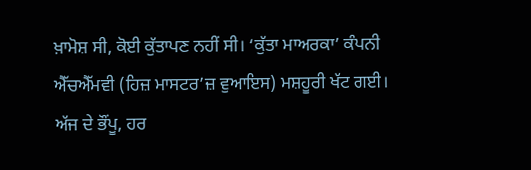ਖ਼ਾਮੋਸ਼ ਸੀ, ਕੋਈ ਕੁੱਤਾਪਣ ਨਹੀਂ ਸੀ। ‘ਕੁੱਤਾ ਮਾਅਰਕਾ’ ਕੰਪਨੀ ਐੱਚਐੱਮਵੀ (ਹਿਜ਼ ਮਾਸਟਰ’ਜ਼ ਵੁਆਇਸ) ਮਸ਼ਹੂਰੀ ਖੱਟ ਗਈ। ਅੱਜ ਦੇ ਭੌਂਪੂ, ਹਰ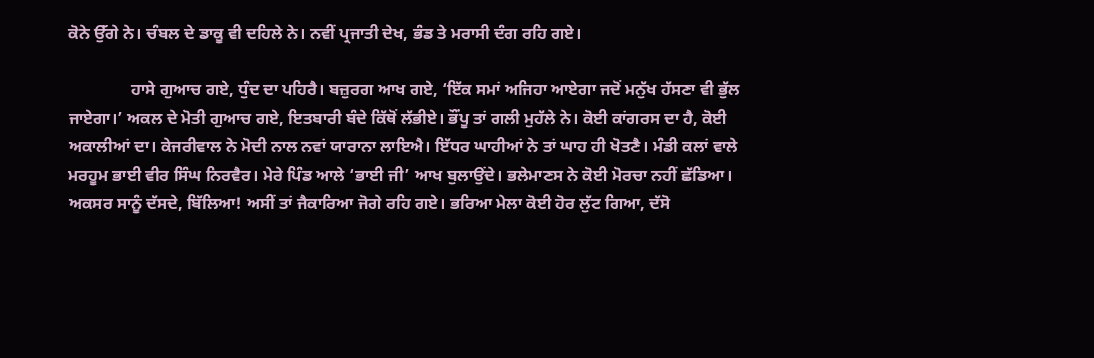ਕੋਨੇ ਉੱਗੇ ਨੇ। ਚੰਬਲ ਦੇ ਡਾਕੂ ਵੀ ਦਹਿਲੇ ਨੇ। ਨਵੀਂ ਪ੍ਰਜਾਤੀ ਦੇਖ, ਭੰਡ ਤੇ ਮਰਾਸੀ ਦੰਗ ਰਹਿ ਗਏ।

               ਹਾਸੇ ਗੁਆਚ ਗਏ, ਧੁੰਦ ਦਾ ਪਹਿਰੈ। ਬਜ਼ੁਰਗ ਆਖ ਗਏ, ‘ਇੱਕ ਸਮਾਂ ਅਜਿਹਾ ਆਏਗਾ ਜਦੋਂ ਮਨੁੱਖ ਹੱਸਣਾ ਵੀ ਭੁੱਲ ਜਾਏਗਾ।’ ਅਕਲ ਦੇ ਮੋਤੀ ਗੁਆਚ ਗਏ, ਇਤਬਾਰੀ ਬੰਦੇ ਕਿੱਥੋਂ ਲੱਭੀਏ। ਭੌਂਪੂ ਤਾਂ ਗਲੀ ਮੁਹੱਲੇ ਨੇ। ਕੋਈ ਕਾਂਗਰਸ ਦਾ ਹੈ, ਕੋਈ ਅਕਾਲੀਆਂ ਦਾ। ਕੇਜਰੀਵਾਲ ਨੇ ਮੋਦੀ ਨਾਲ ਨਵਾਂ ਯਾਰਾਨਾ ਲਾਇਐ। ਇੱਧਰ ਘਾਹੀਆਂ ਨੇ ਤਾਂ ਘਾਹ ਹੀ ਖੋਤਣੈ। ਮੰਡੀ ਕਲਾਂ ਵਾਲੇ ਮਰਹੂਮ ਭਾਈ ਵੀਰ ਸਿੰਘ ਨਿਰਵੈਰ। ਮੇਰੇ ਪਿੰਡ ਆਲੇ ‘ਭਾਈ ਜੀ’ ਆਖ ਬੁਲਾਉਂਦੇ। ਭਲੇਮਾਣਸ ਨੇ ਕੋਈ ਮੋਰਚਾ ਨਹੀਂ ਛੱਡਿਆ। ਅਕਸਰ ਸਾਨੂੰ ਦੱਸਦੇ, ਬਿੱਲਿਆ! ਅਸੀਂ ਤਾਂ ਜੈਕਾਰਿਆ ਜੋਗੇ ਰਹਿ ਗਏ। ਭਰਿਆ ਮੇਲਾ ਕੋਈ ਹੋਰ ਲੁੱਟ ਗਿਆ, ਦੱਸੋ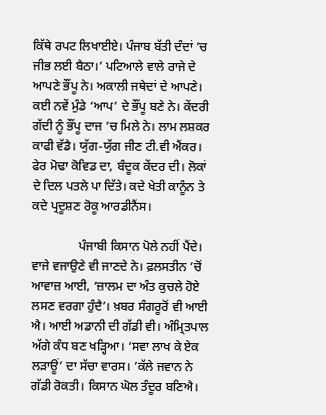ਕਿੱਥੇ ਰਪਟ ਲਿਖਾਈਏ। ਪੰਜਾਬ ਬੱਤੀ ਦੰਦਾਂ ’ਚ ਜੀਭ ਲਈ ਬੈਠਾ।’ ਪਟਿਆਲੇ ਵਾਲੇ ਰਾਜੇ ਦੇ ਆਪਣੇ ਭੌਂਪੂ ਨੇ। ਅਕਾਲੀ ਜਥੇਦਾਂ ਦੇ ਆਪਣੇ। ਕਈ ਨਵੇਂ ਮੁੰਡੇ ‘ਆਪ’ ਦੇ ਭੌਂਪੂ ਬਣੇ ਨੇ। ਕੇਂਦਰੀ ਗੱਦੀ ਨੂੰ ਭੌਂਪੂ ਦਾਜ ’ਚ ਮਿਲੇ ਨੇ। ਲਾਮ ਲਸ਼ਕਰ ਕਾਫੀ ਵੱਡੈ। ਯੁੱਗ-ਯੁੱਗ ਜੀਣ ਟੀ.ਵੀ ਐਂਕਰ। ਫੇਰ ਮੋਢਾ ਕੋਵਿਡ ਦਾ, ਬੰਦੂਕ ਕੇਂਦਰ ਦੀ। ਲੋਕਾਂ ਦੇ ਦਿਲ ਪਤਲੇ ਪਾ ਦਿੱਤੇ। ਕਦੇ ਖੇਤੀ ਕਾਨੂੰਨ ਤੇ ਕਦੇ ਪ੍ਰਦੂਸ਼ਣ ਰੋਕੂ ਆਰਡੀਨੈਂਸ।

               ਪੰਜਾਬੀ ਕਿਸਾਨ ਪੋਲੇ ਨਹੀਂ ਪੈਂਦੇ। ਵਾਜੇ ਵਜਾਉਣੇ ਵੀ ਜਾਣਦੇ ਨੇ। ਫ਼ਲਸਤੀਨ ’ਚੋਂ ਆਵਾਜ਼ ਆਈ, ‘ਜ਼ਾਲਮ ਦਾ ਅੰਤ ਕੁਚਲੇ ਹੋਏ ਲਸਣ ਵਰਗਾ ਹੁੰਦੈ’। ਖ਼ਬਰ ਸੰਗਰੂਰੋਂ ਵੀ ਆਈ ਐ। ਆਈ ਅਡਾਨੀ ਦੀ ਗੱਡੀ ਵੀ। ਅੰਮ੍ਰਿਤਪਾਲ ਅੱਗੇ ਕੰਧ ਬਣ ਖੜ੍ਹਿਆ। ‘ਸਵਾ ਲਾਖ ਕੇ ਏਕ ਲੜਾਊਂ’ ਦਾ ਸੱਚਾ ਵਾਰਸ। ’ਕੱਲੇ ਜਵਾਨ ਨੇ ਗੱਡੀ ਰੋਕਤੀ। ਕਿਸਾਨ ਘੋਲ ਤੰਦੂਰ ਬਣਿਐ।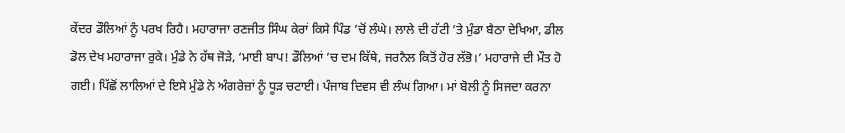ਕੇਂਦਰ ਡੌਲਿਆਂ ਨੂੰ ਪਰਖ ਰਿਹੈ। ਮਹਾਰਾਜਾ ਰਣਜੀਤ ਸਿੰਘ ਕੇਰਾਂ ਕਿਸੇ ਪਿੰਡ ’ਚੋਂ ਲੰਘੇ। ਲਾਲੇ ਦੀ ਹੱਟੀ ’ਤੇ ਮੁੰਡਾ ਬੈਠਾ ਦੇਖਿਆ, ਡੀਲ ਡੋਲ ਦੇਖ ਮਹਾਰਾਜਾ ਰੁਕੇ। ਮੁੰਡੇ ਨੇ ਹੱਥ ਜੋੜੇ, ‘ਮਾਈ ਬਾਪ! ਡੌਲਿਆਂ ’ਚ ਦਮ ਕਿੱਥੇ, ਜਰਨੈਲ ਕਿਤੋਂ ਹੋਰ ਲੱਭੋ।’ ਮਹਾਰਾਜੇ ਦੀ ਮੌਤ ਹੋ ਗਈ। ਪਿੱਛੋਂ ਲਾਲਿਆਂ ਦੇ ਇਸੇ ਮੁੰਡੇ ਨੇ ਅੰਗਰੇਜ਼ਾਂ ਨੂੰ ਧੂੜ ਚਟਾਈ। ਪੰਜਾਬ ਦਿਵਸ ਵੀ ਲੰਘ ਗਿਆ। ਮਾਂ ਬੋਲੀ ਨੂੰ ਸਿਜਦਾ ਕਰਨਾ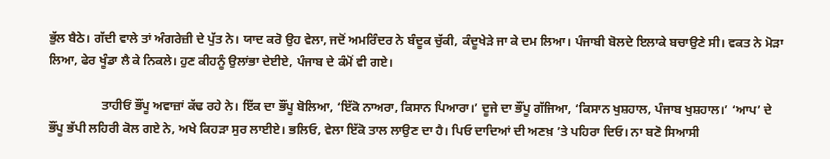ਭੁੱਲ ਬੈਠੇ। ਗੱਦੀ ਵਾਲੇ ਤਾਂ ਅੰਗਰੇਜ਼ੀ ਦੇ ਪੁੱਤ ਨੇ। ਯਾਦ ਕਰੋ ਉਹ ਵੇਲਾ, ਜਦੋਂ ਅਮਰਿੰਦਰ ਨੇ ਬੰਦੂਕ ਚੁੱਕੀ, ਕੰਦੂਖੇੜੇ ਜਾ ਕੇ ਦਮ ਲਿਆ। ਪੰਜਾਬੀ ਬੋਲਦੇ ਇਲਾਕੇ ਬਚਾਉਣੇ ਸੀ। ਵਕਤ ਨੇ ਮੋੜਾ ਲਿਆ, ਫੇਰ ਖੂੰਡਾ ਲੈ ਕੇ ਨਿਕਲੇ। ਹੁਣ ਕੀਹਨੂੰ ਉਲਾਂਭਾ ਦੇਈਏ, ਪੰਜਾਬ ਦੇ ਕੰਮੋਂ ਵੀ ਗਏ।

                 ਤਾਹੀਓਂ ਭੌਂਪੂ ਅਵਾਜ਼ਾਂ ਕੱਢ ਰਹੇ ਨੇ। ਇੱਕ ਦਾ ਭੌਂਪੂ ਬੋਲਿਆ, ‘ਇੱਕੋ ਨਾਅਰਾ, ਕਿਸਾਨ ਪਿਆਰਾ।’ ਦੂਜੇ ਦਾ ਭੌਂਪੂ ਗੱਜਿਆ, ‘ਕਿਸਾਨ ਖੁਸ਼ਹਾਲ, ਪੰਜਾਬ ਖੁਸ਼ਹਾਲ।’ ‘ਆਪ’ ਦੇ ਭੌਂਪੂ ਭੱਪੀ ਲਹਿਰੀ ਕੋਲ ਗਏ ਨੇ, ਅਖੇ ਕਿਹੜਾ ਸੁਰ ਲਾਈਏ। ਭਲਿਓ, ਵੇਲਾ ਇੱਕੋ ਤਾਲ ਲਾਉਣ ਦਾ ਹੈ। ਪਿਓ ਦਾਦਿਆਂ ਦੀ ਅਣਖ਼ ’ਤੇ ਪਹਿਰਾ ਦਿਓ। ਨਾ ਬਣੋ ਸਿਆਸੀ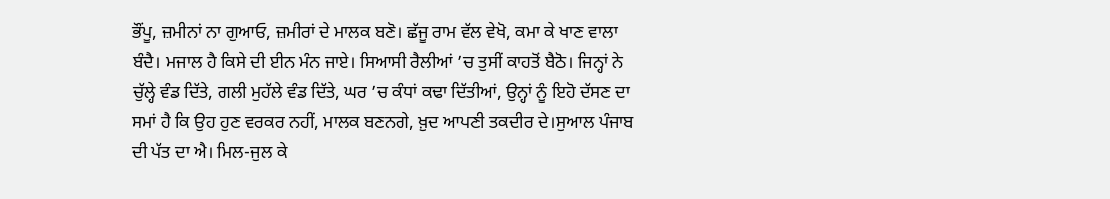ਭੌਂਪੂ, ਜ਼ਮੀਨਾਂ ਨਾ ਗੁਆਓ, ਜ਼ਮੀਰਾਂ ਦੇ ਮਾਲਕ ਬਣੋ। ਛੱਜੂ ਰਾਮ ਵੱਲ ਵੇਖੋ, ਕਮਾ ਕੇ ਖਾਣ ਵਾਲਾ ਬੰਦੈ। ਮਜਾਲ ਹੈ ਕਿਸੇ ਦੀ ਈਨ ਮੰਨ ਜਾਏ। ਸਿਆਸੀ ਰੈਲੀਆਂ ’ਚ ਤੁਸੀਂ ਕਾਹਤੋਂ ਬੈਠੋ। ਜਿਨ੍ਹਾਂ ਨੇ ਚੁੱਲ੍ਹੇ ਵੰਡ ਦਿੱਤੇ, ਗਲੀ ਮੁਹੱਲੇ ਵੰਡ ਦਿੱਤੇ, ਘਰ ’ਚ ਕੰਧਾਂ ਕਢਾ ਦਿੱਤੀਆਂ, ਉਨ੍ਹਾਂ ਨੂੰ ਇਹੋ ਦੱਸਣ ਦਾ ਸਮਾਂ ਹੈ ਕਿ ਉਹ ਹੁਣ ਵਰਕਰ ਨਹੀਂ, ਮਾਲਕ ਬਣਨਗੇ, ਖ਼ੁਦ ਆਪਣੀ ਤਕਦੀਰ ਦੇ।ਸੁਆਲ ਪੰਜਾਬ ਦੀ ਪੱਤ ਦਾ ਐ। ਮਿਲ-ਜੁਲ ਕੇ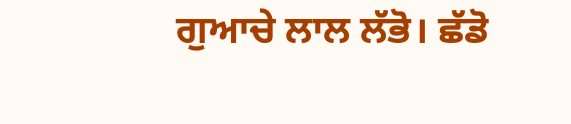ਗੁਆਚੇ ਲਾਲ ਲੱਭੋ। ਛੱਡੋ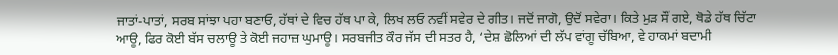ਜਾਤਾਂ-ਪਾਤਾਂ, ਸਰਬ ਸਾਂਝਾ ਪਹਾ ਬਣਾਓ, ਹੱਥਾਂ ਦੇ ਵਿਚ ਹੱਥ ਪਾ ਕੇ, ਲਿਖ ਲਓ ਨਵੀਂ ਸਵੇਰ ਦੇ ਗੀਤ। ਜਦੋਂ ਜਾਗੋ, ਉਦੋਂ ਸਵੇਰਾ। ਕਿਤੇ ਮੁੜ ਸੌਂ ਗਏ, ਥੋਡੇ ਹੱਥ ਚਿੱਟਾ ਆਊ, ਫਿਰ ਕੋਈ ਬੱਸ ਚਲਾਊ ਤੇ ਕੋਈ ਜਹਾਜ਼ ਘੁਮਾਊ। ਸਰਬਜੀਤ ਕੌਰ ਜੱਸ ਦੀ ਸਤਰ ਹੈ, ‘ਦੇਸ਼ ਛੋਲਿਆਂ ਦੀ ਲੱਪ ਵਾਂਗੂ ਚੱਬਿਆ, ਵੇ ਹਾਕਮਾਂ ਬਦਾਮੀ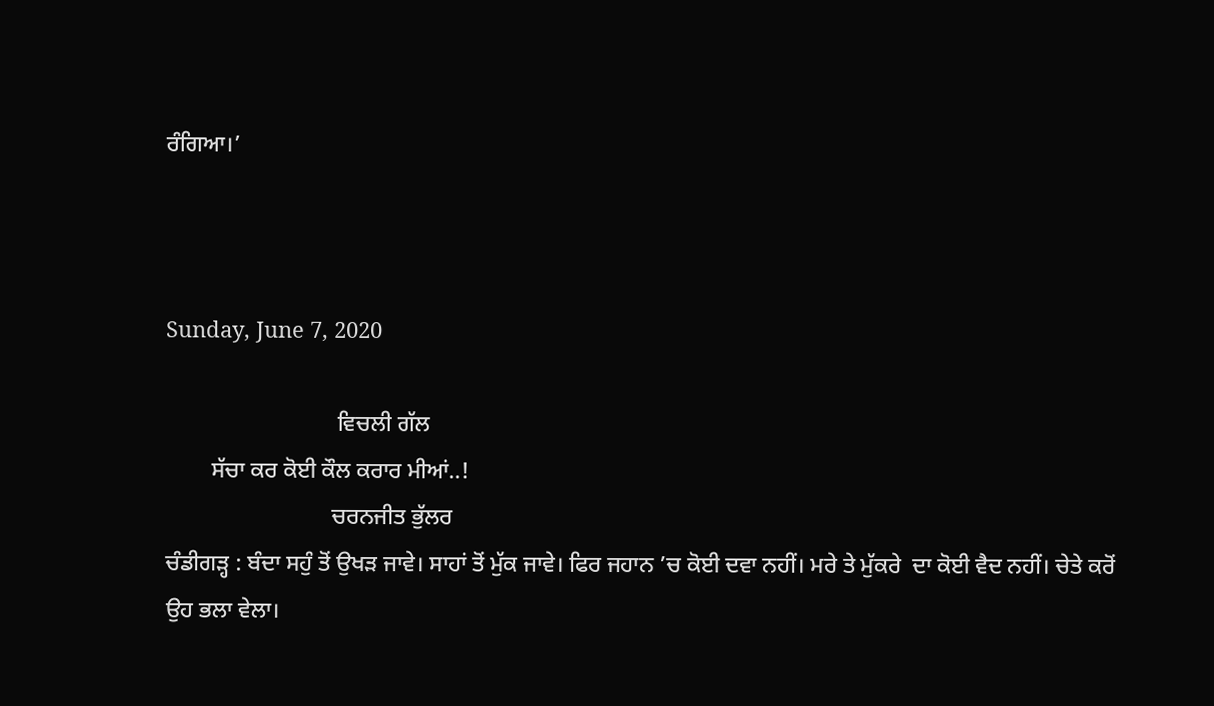ਰੰਗਿਆ।’



Sunday, June 7, 2020

                              ਵਿਚਲੀ ਗੱਲ
        ਸੱਚਾ ਕਰ ਕੋਈ ਕੌਲ ਕਰਾਰ ਮੀਆਂ..!
                             ਚਰਨਜੀਤ ਭੁੱਲਰ
ਚੰਡੀਗੜ੍ਹ : ਬੰਦਾ ਸਹੁੰ ਤੋਂ ਉਖੜ ਜਾਵੇ। ਸਾਹਾਂ ਤੋਂ ਮੁੱਕ ਜਾਵੇ। ਫਿਰ ਜਹਾਨ ’ਚ ਕੋਈ ਦਵਾ ਨਹੀਂ। ਮਰੇ ਤੇ ਮੁੱਕਰੇ  ਦਾ ਕੋਈ ਵੈਦ ਨਹੀਂ। ਚੇਤੇ ਕਰੋਂ ਉਹ ਭਲਾ ਵੇਲਾ।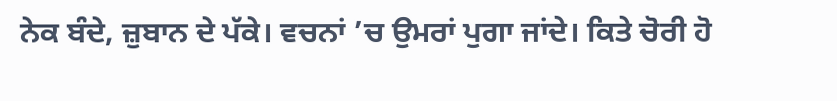ਨੇਕ ਬੰਦੇ, ਜ਼ੁਬਾਨ ਦੇ ਪੱਕੇ। ਵਚਨਾਂ ’ਚ ਉਮਰਾਂ ਪੁਗਾ ਜਾਂਦੇ। ਕਿਤੇ ਚੋਰੀ ਹੋ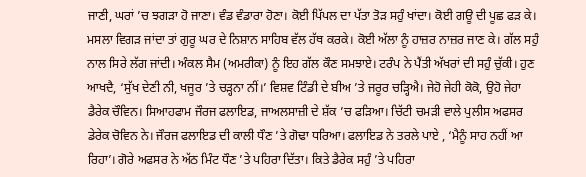ਜਾਣੀ, ਘਰਾਂ ’ਚ ਝਗੜਾ ਹੋ ਜਾਣਾ। ਵੰਡ ਵੰਡਾਰਾ ਹੋਣਾ। ਕੋਈ ਪਿੱਪਲ ਦਾ ਪੱਤਾ ਤੋੜ ਸਹੁੰ ਖਾਂਦਾ। ਕੋਈ ਗਊ ਦੀ ਪੂਛ ਫੜ ਕੇ। ਮਸਲਾ ਵਿਗੜ ਜਾਂਦਾ ਤਾਂ ਗੁਰੂ ਘਰ ਦੇ ਨਿਸ਼ਾਨ ਸਾਹਿਬ ਵੱਲ ਹੱਥ ਕਰਕੇ। ਕੋਈ ਅੱਲਾ ਨੂੰ ਹਾਜ਼ਰ ਨਾਜ਼ਰ ਜਾਣ ਕੇ। ਗੱਲ ਸਹੁੰ ਨਾਲ ਸਿਰੇ ਲੱਗ ਜਾਂਦੀ। ਅੰਕਲ ਸੈਮ (ਅਮਰੀਕਾ) ਨੂੰ ਇਹ ਗੱਲ ਕੌਣ ਸਮਝਾਏ। ਟਰੰਪ ਨੇ ਪੈਂਤੀ ਅੱਖਰਾਂ ਦੀ ਸਹੁੰ ਚੁੱਕੀ। ਹੁਣ ਆਖਦੈ, ‘ਸੁੱਖ ਦੇਣੀ ਨੀ, ਖਜੂਰ ’ਤੇ ਚੜ੍ਹਨਾ ਨੀਂ।’ ਵਿਸ਼ਵ ਟਿੰਡੀ ਦੇ ਬੀਅ ’ਤੇ ਜਰੂਰ ਚੜ੍ਹਿਐ। ਜੇਹੋ ਜੇਹੀ ਕੋਕੋ, ਉਹੋ ਜੇਹਾ ਡੈਰੇਕ ਚੌਵਿਨ। ਸਿਆਹਫਾਮ ਜੌਰਜ ਫਲਾਇਡ, ਜਾਅਲਸਾਜ਼ੀ ਦੇ ਸ਼ੱਕ ’ਚ ਫੜਿਆ। ਚਿੱਟੀ ਚਮੜੀ ਵਾਲੇ ਪੁਲੀਸ ਅਫਸਰ ਡੇਰੇਕ ਚੋਵਿਨ ਨੇ। ਜੌਰਜ ਫਲਾਇਡ ਦੀ ਕਾਲੀ ਧੌਣ ’ਤੇ ਗੋਢਾ ਧਰਿਆ। ਫਲਾਇਡ ਨੇ ਤਰਲੇ ਪਾਏ , ‘ਮੈਨੂੰ ਸਾਹ ਨਹੀਂ ਆ ਰਿਹਾ’। ਗੋਰੇ ਅਫਸਰ ਨੇ ਅੱਠ ਮਿੰਟ ਧੌਣ ’ਤੇ ਪਹਿਰਾ ਦਿੱਤਾ। ਕਿਤੇ ਡੈਰੇਕ ਸਹੁੰ ’ਤੇ ਪਹਿਰਾ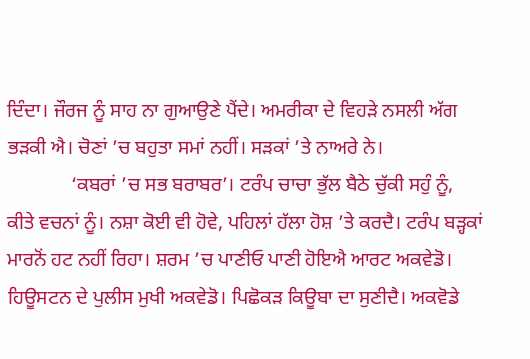ਦਿੰਦਾ। ਜੌਰਜ ਨੂੰ ਸਾਹ ਨਾ ਗੁਆਉਣੇ ਪੈਂਦੇ। ਅਮਰੀਕਾ ਦੇ ਵਿਹੜੇ ਨਸਲੀ ਅੱਗ ਭੜਕੀ ਐ। ਚੋਣਾਂ ’ਚ ਬਹੁਤਾ ਸਮਾਂ ਨਹੀਂ। ਸੜਕਾਂ ’ਤੇ ਨਾਅਰੇ ਨੇ।
             ‘ਕਬਰਾਂ ’ਚ ਸਭ ਬਰਾਬਰ’। ਟਰੰਪ ਚਾਚਾ ਭੁੱਲ ਬੈਠੇ ਚੁੱਕੀ ਸਹੁੰ ਨੂੰ, ਕੀਤੇ ਵਚਨਾਂ ਨੂੰ। ਨਸ਼ਾ ਕੋਈ ਵੀ ਹੋਵੇ, ਪਹਿਲਾਂ ਹੱਲਾ ਹੋਸ਼ ’ਤੇ ਕਰਦੈ। ਟਰੰਪ ਬੜ੍ਹਕਾਂ ਮਾਰਨੋਂ ਹਟ ਨਹੀਂ ਰਿਹਾ। ਸ਼ਰਮ ’ਚ ਪਾਣੀਓ ਪਾਣੀ ਹੋਇਐ ਆਰਟ ਅਕਵੇਡੋ। ਹਿਊਸਟਨ ਦੇ ਪੁਲੀਸ ਮੁਖੀ ਅਕਵੇਡੋ। ਪਿਛੋਕੜ ਕਿਊਬਾ ਦਾ ਸੁਣੀਦੈ। ਅਕਵੋਡੇ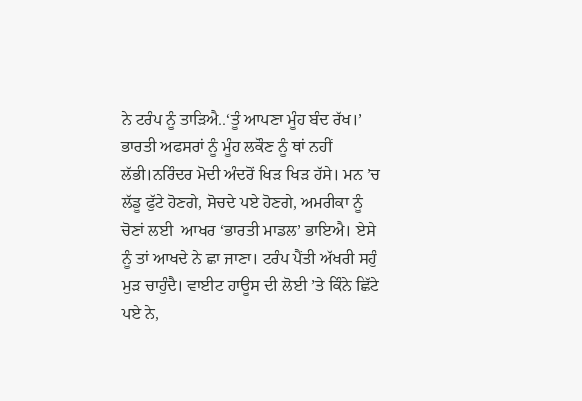ਨੇ ਟਰੰਪ ਨੂੰ ਤਾੜਿਐ..‘ਤੂੰ ਆਪਣਾ ਮੂੰਹ ਬੰਦ ਰੱਖ।’ ਭਾਰਤੀ ਅਫਸਰਾਂ ਨੂੰ ਮੂੰਹ ਲਕੌਣ ਨੂੰ ਥਾਂ ਨਹੀਂ ਲੱਭੀ।ਨਰਿੰਦਰ ਮੋਦੀ ਅੰਦਰੋਂ ਖਿੜ ਖਿੜ ਹੱਸੇ। ਮਨ ’ਚ ਲੱਡੂ ਫੁੱਟੇ ਹੋਣਗੇ, ਸੋਚਦੇ ਪਏ ਹੋਣਗੇ, ਅਮਰੀਕਾ ਨੂੰ ਚੋਣਾਂ ਲਈ  ਆਖਰ ‘ਭਾਰਤੀ ਮਾਡਲ’ ਭਾਇਐ। ਏਸੇ ਨੂੰ ਤਾਂ ਆਖਦੇ ਨੇ ਛਾ ਜਾਣਾ। ਟਰੰਪ ਪੈਂਤੀ ਅੱਖਰੀ ਸਹੁੰ ਮੁੜ ਚਾਹੁੰਦੈ। ਵਾਈਟ ਹਾਊਸ ਦੀ ਲੋਈ ’ਤੇ ਕਿੰਨੇ ਛਿੱਟੇ ਪਏ ਨੇ,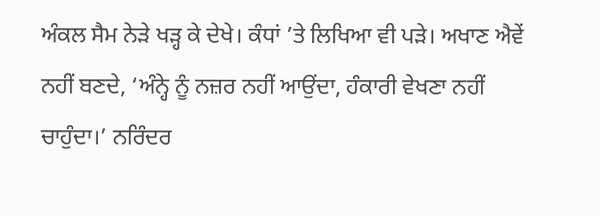ਅੰਕਲ ਸੈਮ ਨੇੜੇ ਖੜ੍ਹ ਕੇ ਦੇਖੇ। ਕੰਧਾਂ ’ਤੇ ਲਿਖਿਆ ਵੀ ਪੜੇ। ਅਖਾਣ ਐਵੇਂ ਨਹੀਂ ਬਣਦੇ, ‘ਅੰਨ੍ਹੇ ਨੂੰ ਨਜ਼ਰ ਨਹੀਂ ਆਉਂਦਾ, ਹੰਕਾਰੀ ਵੇਖਣਾ ਨਹੀਂ ਚਾਹੁੰਦਾ।’ ਨਰਿੰਦਰ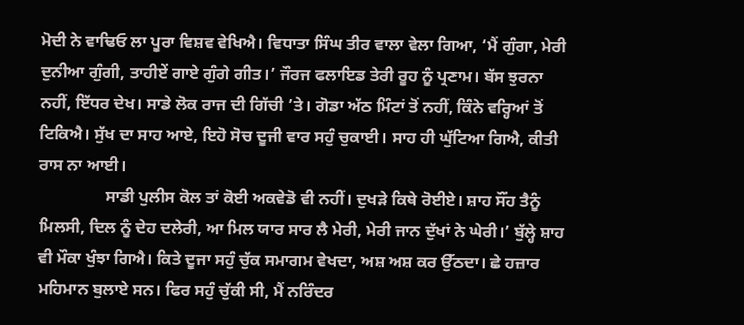ਮੋਦੀ ਨੇ ਵਾਢਿਓ ਲਾ ਪੂਰਾ ਵਿਸ਼ਵ ਵੇਖਿਐ। ਵਿਧਾਤਾ ਸਿੰਘ ਤੀਰ ਵਾਲਾ ਵੇਲਾ ਗਿਆ, ‘ਮੈਂ ਗੁੰਗਾ, ਮੇਰੀ ਦੁਨੀਆ ਗੁੰਗੀ, ਤਾਹੀਏਂ ਗਾਏ ਗੁੰਗੇ ਗੀਤ।’ ਜੌਰਜ ਫਲਾਇਡ ਤੇਰੀ ਰੂਹ ਨੂੰ ਪ੍ਰਣਾਮ। ਬੱਸ ਝੁਰਨਾ ਨਹੀਂ, ਇੱਧਰ ਦੇਖ। ਸਾਡੇ ਲੋਕ ਰਾਜ ਦੀ ਗਿੱਚੀ ’ਤੇ। ਗੋਡਾ ਅੱਠ ਮਿੰਟਾਂ ਤੋਂ ਨਹੀਂ, ਕਿੰਨੇ ਵਰ੍ਹਿਆਂ ਤੋਂ ਟਿਕਿਐ। ਸੁੱਖ ਦਾ ਸਾਹ ਆਏ, ਇਹੋ ਸੋਚ ਦੂਜੀ ਵਾਰ ਸਹੁੰ ਚੁਕਾਈ। ਸਾਹ ਹੀ ਘੁੱਟਿਆ ਗਿਐ, ਕੀਤੀ ਰਾਸ ਨਾ ਆਈ।
                ਸਾਡੀ ਪੁਲੀਸ ਕੋਲ ਤਾਂ ਕੋਈ ਅਕਵੇਡੋ ਵੀ ਨਹੀਂ। ਦੁਖੜੇ ਕਿਥੇ ਰੋਈਏ। ਸ਼ਾਹ ਸੌਂਹ ਤੈਨੂੰ ਮਿਲਸੀ, ਦਿਲ ਨੂੰ ਦੇਹ ਦਲੇਰੀ, ਆ ਮਿਲ ਯਾਰ ਸਾਰ ਲੈ ਮੇਰੀ, ਮੇਰੀ ਜਾਨ ਦੁੱਖਾਂ ਨੇ ਘੇਰੀ।’ ਬੁੱਲ੍ਹੇ ਸ਼ਾਹ ਵੀ ਮੌਕਾ ਖੁੰਝਾ ਗਿਐ। ਕਿਤੇ ਦੂਜਾ ਸਹੁੰ ਚੁੱਕ ਸਮਾਗਮ ਵੇਖਦਾ, ਅਸ਼ ਅਸ਼ ਕਰ ਉੱਠਦਾ। ਛੇ ਹਜ਼ਾਰ ਮਹਿਮਾਨ ਬੁਲਾਏ ਸਨ। ਫਿਰ ਸਹੁੰ ਚੁੱਕੀ ਸੀ, ਮੈਂ ਨਰਿੰਦਰ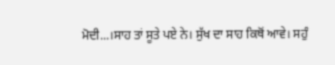ਮੋਦੀ...।ਸਾਹ ਤਾਂ ਸੂਤੇ ਪਏ ਨੇ। ਸੁੱਖ ਦਾ ਸਾਹ ਕਿਥੋਂ ਆਵੇ। ਸਹੁੰ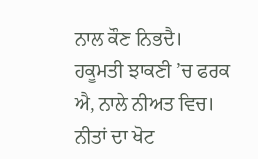ਨਾਲ ਕੌਣ ਨਿਭਦੈ। ਹਕੂਮਤੀ ਝਾਕਣੀ ’ਚ ਫਰਕ ਐ, ਨਾਲੇ ਨੀਅਤ ਵਿਚ। ਨੀਤਾਂ ਦਾ ਖੋਟ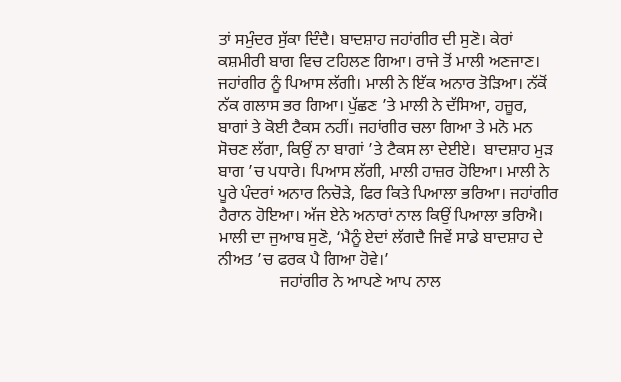ਤਾਂ ਸਮੁੰਦਰ ਸੁੱਕਾ ਦਿੰਦੈ। ਬਾਦਸ਼ਾਹ ਜਹਾਂਗੀਰ ਦੀ ਸੁਣੋ। ਕੇਰਾਂ ਕਸ਼ਮੀਰੀ ਬਾਗ ਵਿਚ ਟਹਿਲਣ ਗਿਆ। ਰਾਜੇ ਤੋਂ ਮਾਲੀ ਅਣਜਾਣ। ਜਹਾਂਗੀਰ ਨੂੰ ਪਿਆਸ ਲੱਗੀ। ਮਾਲੀ ਨੇ ਇੱਕ ਅਨਾਰ ਤੋੜਿਆ। ਨੱਕੋਂ ਨੱਕ ਗਲਾਸ ਭਰ ਗਿਆ। ਪੁੱਛਣ ’ਤੇ ਮਾਲੀ ਨੇ ਦੱਸਿਆ, ਹਜ਼ੂਰ, ਬਾਗਾਂ ਤੇ ਕੋਈ ਟੈਕਸ ਨਹੀਂ। ਜਹਾਂਗੀਰ ਚਲਾ ਗਿਆ ਤੇ ਮਨੋ ਮਨ ਸੋਚਣ ਲੱਗਾ, ਕਿਉਂ ਨਾ ਬਾਗਾਂ ’ਤੇ ਟੈਕਸ ਲਾ ਦੇਈਏ।  ਬਾਦਸ਼ਾਹ ਮੁੜ ਬਾਗ ’ਚ ਪਧਾਰੇ। ਪਿਆਸ ਲੱਗੀ, ਮਾਲੀ ਹਾਜ਼ਰ ਹੋਇਆ। ਮਾਲੀ ਨੇ ਪੂਰੇ ਪੰਦਰਾਂ ਅਨਾਰ ਨਿਚੋੜੇ, ਫਿਰ ਕਿਤੇ ਪਿਆਲਾ ਭਰਿਆ। ਜਹਾਂਗੀਰ ਹੈਰਾਨ ਹੋਇਆ। ਅੱਜ ਏਨੇ ਅਨਾਰਾਂ ਨਾਲ ਕਿਉਂ ਪਿਆਲਾ ਭਰਿਐ। ਮਾਲੀ ਦਾ ਜੁਆਬ ਸੁਣੋ, ‘ਮੈਨੂੰ ਏਦਾਂ ਲੱਗਦੈ ਜਿਵੇਂ ਸਾਡੇ ਬਾਦਸ਼ਾਹ ਦੇ ਨੀਅਤ ’ਚ ਫਰਕ ਪੈ ਗਿਆ ਹੋਵੇ।’
               ਜਹਾਂਗੀਰ ਨੇ ਆਪਣੇ ਆਪ ਨਾਲ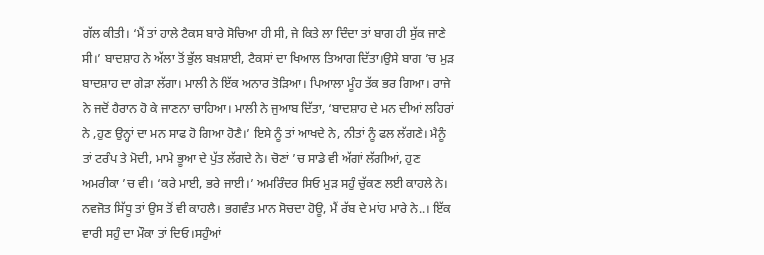ਗੱਲ ਕੀਤੀ। ‘ਮੈਂ ਤਾਂ ਹਾਲੇ ਟੈਕਸ ਬਾਰੇ ਸੋਚਿਆ ਹੀ ਸੀ, ਜੇ ਕਿਤੇ ਲਾ ਦਿੰਦਾ ਤਾਂ ਬਾਗ ਹੀ ਸੁੱਕ ਜਾਣੇ ਸੀ।’ ਬਾਦਸ਼ਾਹ ਨੇ ਅੱਲਾ ਤੋਂ ਭੁੱਲ ਬਖ਼ਸ਼ਾਈ, ਟੈਕਸਾਂ ਦਾ ਖਿਆਲ ਤਿਆਗ ਦਿੱਤਾ।ਉਸੇ ਬਾਗ ’ਚ ਮੁੜ ਬਾਦਸ਼ਾਹ ਦਾ ਗੇੜਾ ਲੱਗਾ। ਮਾਲੀ ਨੇ ਇੱਕ ਅਨਾਰ ਤੋੜਿਆ। ਪਿਆਲਾ ਮੂੰਹ ਤੱਕ ਭਰ ਗਿਆ। ਰਾਜੇ ਨੇ ਜਦੋਂ ਹੈਰਾਨ ਹੋ ਕੇ ਜਾਣਨਾ ਚਾਹਿਆ। ਮਾਲੀ ਨੇ ਜੁਆਬ ਦਿੱਤਾ, ‘ਬਾਦਸ਼ਾਹ ਦੇ ਮਨ ਦੀਆਂ ਲਹਿਰਾਂ ਨੇ ,ਹੁਣ ਉਨ੍ਹਾਂ ਦਾ ਮਨ ਸਾਫ ਹੋ ਗਿਆ ਹੋਣੈ।’ ਇਸੇ ਨੂੰ ਤਾਂ ਆਖਦੇ ਨੇ, ਨੀਤਾਂ ਨੂੰ ਫਲ ਲੱਗਣੇ। ਮੈਨੂੰ ਤਾਂ ਟਰੰਪ ਤੇ ਮੋਦੀ, ਮਾਮੇ ਭੂਆ ਦੇ ਪੁੱਤ ਲੱਗਦੇ ਨੇ। ਚੋਣਾਂ ’ਚ ਸਾਡੇ ਵੀ ਅੱਗਾਂ ਲੱਗੀਆਂ, ਹੁਣ ਅਮਰੀਕਾ ’ਚ ਵੀ। ‘ਕਰੇ ਮਾਈ, ਭਰੇ ਜਾਈ।’ ਅਮਰਿੰਦਰ ਸਿਓ ਮੁੜ ਸਹੁੰ ਚੁੱਕਣ ਲਈ ਕਾਹਲੇ ਨੇ। ਨਵਜੋਤ ਸਿੱਧੂ ਤਾਂ ਉਸ ਤੋਂ ਵੀ ਕਾਹਲੈ। ਭਗਵੰਤ ਮਾਨ ਸੋਚਦਾ ਹੋਊ, ਮੈਂ ਰੱਬ ਦੇ ਮਾਂਹ ਮਾਰੇ ਨੇ..। ਇੱਕ ਵਾਰੀ ਸਹੁੰ ਦਾ ਮੌਕਾ ਤਾਂ ਦਿਓ।ਸਹੁੰਆਂ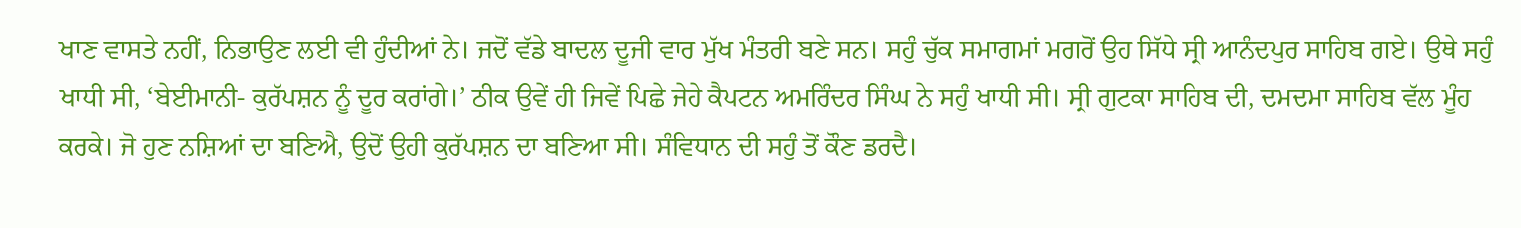ਖਾਣ ਵਾਸਤੇ ਨਹੀਂ, ਨਿਭਾਉਣ ਲਈ ਵੀ ਹੁੰਦੀਆਂ ਨੇ। ਜਦੋਂ ਵੱਡੇ ਬਾਦਲ ਦੂਜੀ ਵਾਰ ਮੁੱਖ ਮੰਤਰੀ ਬਣੇ ਸਨ। ਸਹੁੰ ਚੁੱਕ ਸਮਾਗਮਾਂ ਮਗਰੋਂ ਉਹ ਸਿੱਧੇ ਸ੍ਰੀ ਆਨੰਦਪੁਰ ਸਾਹਿਬ ਗਏ। ਉਥੇ ਸਹੁੰ ਖਾਧੀ ਸੀ, ‘ਬੇਈਮਾਨੀ- ਕੁਰੱਪਸ਼ਨ ਨੂੰ ਦੂਰ ਕਰਾਂਗੇ।’ ਠੀਕ ਉਵੇਂ ਹੀ ਜਿਵੇਂ ਪਿਛੇ ਜੇਹੇ ਕੈਪਟਨ ਅਮਰਿੰਦਰ ਸਿੰਘ ਨੇ ਸਹੁੰ ਖਾਧੀ ਸੀ। ਸ੍ਰੀ ਗੁਟਕਾ ਸਾਹਿਬ ਦੀ, ਦਮਦਮਾ ਸਾਹਿਬ ਵੱਲ ਮੂੰਹ ਕਰਕੇ। ਜੋ ਹੁਣ ਨਸ਼ਿਆਂ ਦਾ ਬਣਿਐ, ਉਦੋਂ ਉਹੀ ਕੁਰੱਪਸ਼ਨ ਦਾ ਬਣਿਆ ਸੀ। ਸੰਵਿਧਾਨ ਦੀ ਸਹੁੰ ਤੋਂ ਕੌਣ ਡਰਦੈ।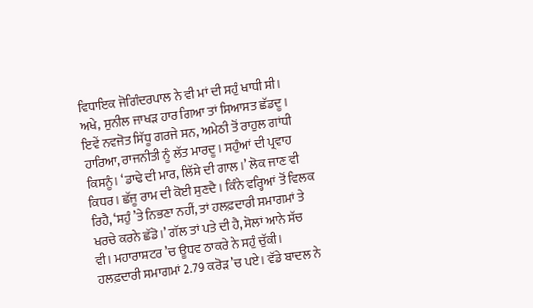ਵਿਧਾਇਕ ਜੋਗਿੰਦਰਪਾਲ ਨੇ ਵੀ ਮਾਂ ਦੀ ਸਹੁੰ ਖਾਧੀ ਸੀ। ਅਖੇ, ਸੁਨੀਲ ਜਾਖੜ ਹਾਰ ਗਿਆ ਤਾਂ ਸਿਆਸਤ ਛੱਡਦੂ। ਇਵੇਂ ਨਵਜੋਤ ਸਿੱਧੂ ਗਰਜੇ ਸਨ, ਅਮੇਠੀ ਤੋਂ ਰਾਹੁਲ ਗਾਂਧੀ ਹਾਰਿਆ, ਰਾਜਨੀਤੀ ਨੂੰ ਲੱਤ ਮਾਰਦੂ। ਸਹੁੰਆਂ ਦੀ ਪ੍ਰਵਾਹ ਕਿਸਨੂੰ। ‘ਡਾਢੇ ਦੀ ਮਾਰ, ਲਿੱਸੇ ਦੀ ਗਾਲ।’ ਲੋਕ ਜਾਣ ਵੀ ਕਿਧਰ। ਛੱਜੂ ਰਾਮ ਦੀ ਕੋਈ ਸੁਣਦੈ। ਕਿੰਨੇ ਵਰ੍ਹਿਆਂ ਤੋਂ ਵਿਲਕ ਰਿਹੈ, ‘ਸਹੁੰ ’ਤੇ ਨਿਭਣਾ ਨਹੀਂ, ਤਾਂ ਹਲਫ਼ਦਾਰੀ ਸਮਾਗਮਾਂ ਤੇ ਖਰਚੇ ਕਰਨੇ ਛੱਡੋ।’ ਗੱਲ ਤਾਂ ਪਤੇ ਦੀ ਹੈ, ਸੋਲਾਂ ਆਨੇ ਸੱਚ ਵੀ। ਮਹਾਰਾਸ਼ਟਰ ’ਚ ਊਧਵ ਠਾਕਰੇ ਨੇ ਸਹੁੰ ਚੁੱਕੀ। ਹਲਫ਼ਦਾਰੀ ਸਮਾਗਮਾਂ 2.79 ਕਰੋੜ ’ਚ ਪਏ। ਵੱਡੇ ਬਾਦਲ ਨੇ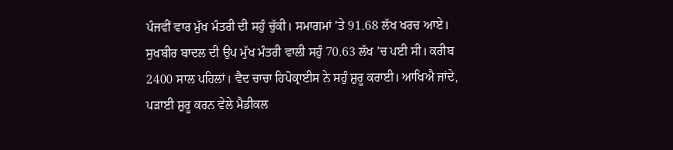ਪੰਜਵੀਂ ਵਾਰ ਮੁੱਖ ਮੰਤਰੀ ਦੀ ਸਹੁੰ ਚੁੱਕੀ। ਸਮਾਗਮਾਂ ’ਤੇ 91.68 ਲੱਖ ਖਰਚ ਆਏ। ਸੁਖਬੀਰ ਬਾਦਲ ਦੀ ਉਪ ਮੁੱਖ ਮੰਤਰੀ ਵਾਲੀ ਸਹੁੰ 70.63 ਲੱਖ ’ਚ ਪਈ ਸੀ। ਕਰੀਬ 2400 ਸਾਲ ਪਹਿਲਾਂ। ਵੈਦ ਚਾਚਾ ਹਿਪੋਕ੍ਰਾਈਸ ਨੇ ਸਹੁੰ ਸ਼ੁਰੂ ਕਰਾਈ। ਆਖਿਐ ਜਾਂਦੇ, ਪੜਾਈ ਸ਼ੁਰੂ ਕਰਨ ਵੇਲੇ ਮੈਡੀਕਲ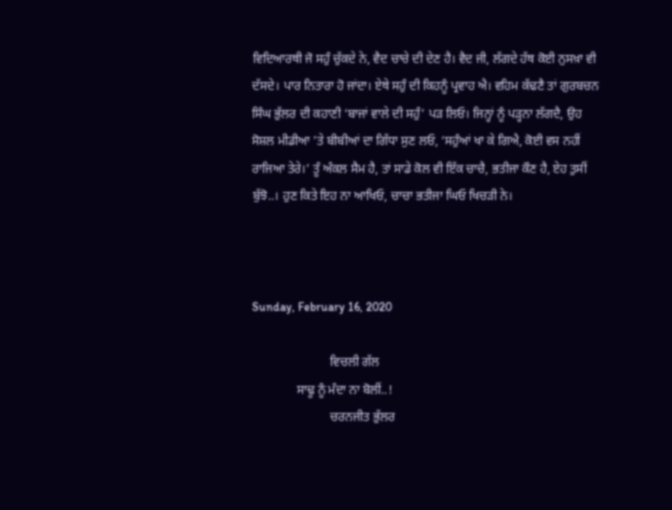ਵਿਦਿਆਰਥੀ ਜੋ ਸਹੁੰ ਚੁੱਕਦੇ ਨੇ, ਵੈਦ ਚਾਚੇ ਦੀ ਦੇਣ ਹੈ। ਵੈਦ ਜੀ, ਲੱਗਦੇ ਹੱਥ ਕੋਈ ਨੁਸਖ਼ਾ ਵੀ ਦੱਸਦੇ। ਪਾਰ ਨਿਤਾਰਾ ਹੋ ਜਾਂਦਾ। ਏਥੇ ਸਹੁੰ ਦੀ ਕਿਹਨੂੰ ਪ੍ਰਵਾਹ ਐ। ਵਹਿਮ ਕੱਢਣੈ ਤਾਂ ਗੁਰਬਚਨ ਸਿੰਘ ਭੁੱਲਰ ਦੀ ਕਹਾਣੀ ‘ਬਾਜਾਂ ਵਾਲੇ ਦੀ ਸਹੁੰ’ ਪੜ ਲਿਓ। ਜਿਨ੍ਹਾਂ ਨੂੰ ਪੜ੍ਹਨਾ ਲੱਗਦੈ, ਉਹ ਸੋਸ਼ਲ ਮੀਡੀਆ ’ਤੇ ਬੀਬੀਆਂ ਦਾ ਗਿੱਧਾ ਸੁਣ ਲਓ, ‘ਸਹੁੰਆਂ ਖਾ ਕੇ ਗਿਐ, ਕੋਈ ਵਸ ਨਹੀਂ ਰਾਜਿਆ ਤੇਰੇ।’ ਤੂੰ ਅੰਕਲ ਸੈਮ ਹੈ, ਤਾਂ ਸਾਡੇ ਕੋਲ ਵੀ ਇੱਕ ਚਾਚੈ, ਭਤੀਜਾ ਕੌਣ ਹੈ, ਏਹ ਤੁਸੀਂ ਬੁੱਝੋ..। ਹੁਣ ਕਿਤੇ ਇਹ ਨਾ ਆਖਿਓ, ਚਾਚਾ ਭਤੀਜਾ ਘਿਓ ਖਿਚੜੀ ਨੇ।



Sunday, February 16, 2020

                         ਵਿਚਲੀ ਗੱਲ
              ਸਾਢੂ ਨੂੰ ਮੰਦਾ ਨਾ ਬੋਲੀਂ..!
                         ਚਰਨਜੀਤ ਭੁੱਲਰ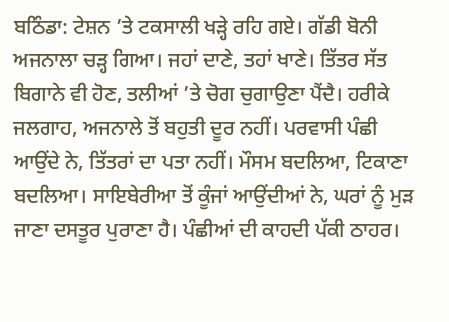ਬਠਿੰਡਾ: ਟੇਸ਼ਨ ’ਤੇ ਟਕਸਾਲੀ ਖੜ੍ਹੇ ਰਹਿ ਗਏ। ਗੱਡੀ ਬੋਨੀ ਅਜਨਾਲਾ ਚੜ੍ਹ ਗਿਆ। ਜਹਾਂ ਦਾਣੇ, ਤਹਾਂ ਖਾਣੇ। ਤਿੱਤਰ ਸੱਤ ਬਿਗਾਨੇ ਵੀ ਹੋਣ, ਤਲੀਆਂ ’ਤੇ ਚੋਗ ਚੁਗਾਉਣਾ ਪੈਂਦੈ। ਹਰੀਕੇ ਜਲਗਾਹ, ਅਜਨਾਲੇ ਤੋਂ ਬਹੁਤੀ ਦੂਰ ਨਹੀਂ। ਪਰਵਾਸੀ ਪੰਛੀ ਆਉਂਦੇ ਨੇ, ਤਿੱਤਰਾਂ ਦਾ ਪਤਾ ਨਹੀਂ। ਮੌਸਮ ਬਦਲਿਆ, ਟਿਕਾਣਾ ਬਦਲਿਆ। ਸਾਇਬੇਰੀਆ ਤੋਂ ਕੂੰਜਾਂ ਆਉਂਦੀਆਂ ਨੇ, ਘਰਾਂ ਨੂੰ ਮੁੜ ਜਾਣਾ ਦਸਤੂਰ ਪੁਰਾਣਾ ਹੈ। ਪੰਛੀਆਂ ਦੀ ਕਾਹਦੀ ਪੱਕੀ ਠਾਹਰ।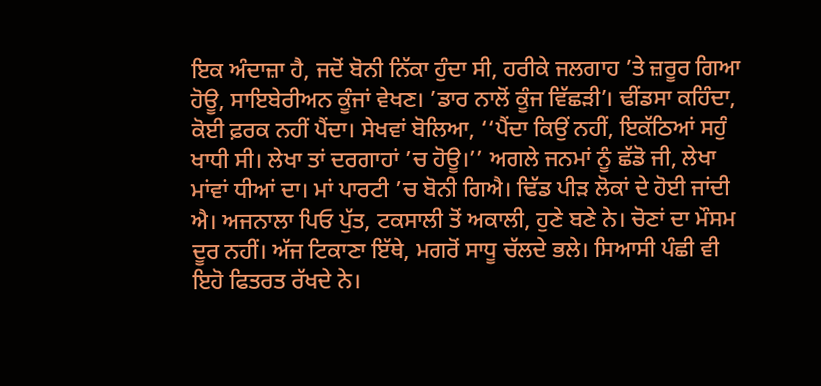ਇਕ ਅੰਦਾਜ਼ਾ ਹੈ, ਜਦੋਂ ਬੋਨੀ ਨਿੱਕਾ ਹੁੰਦਾ ਸੀ, ਹਰੀਕੇ ਜਲਗਾਹ ’ਤੇ ਜ਼ਰੂਰ ਗਿਆ ਹੋਊ, ਸਾਇਬੇਰੀਅਨ ਕੂੰਜਾਂ ਵੇਖਣ। ’ਡਾਰ ਨਾਲੋਂ ਕੂੰਜ ਵਿੱਛੜੀ’। ਢੀਂਡਸਾ ਕਹਿੰਦਾ, ਕੋਈ ਫ਼ਰਕ ਨਹੀਂ ਪੈਂਦਾ। ਸੇਖਵਾਂ ਬੋਲਿਆ, ‘‘ਪੈਂਦਾ ਕਿਉਂ ਨਹੀਂ, ਇਕੱਠਿਆਂ ਸਹੁੰ ਖਾਧੀ ਸੀ। ਲੇਖਾ ਤਾਂ ਦਰਗਾਹਾਂ ’ਚ ਹੋਊ।’’ ਅਗਲੇ ਜਨਮਾਂ ਨੂੰ ਛੱਡੋ ਜੀ, ਲੇਖਾ ਮਾਂਵਾਂ ਧੀਆਂ ਦਾ। ਮਾਂ ਪਾਰਟੀ ’ਚ ਬੋਨੀ ਗਿਐ। ਢਿੱਡ ਪੀੜ ਲੋਕਾਂ ਦੇ ਹੋਈ ਜਾਂਦੀ ਐ। ਅਜਨਾਲਾ ਪਿਓ ਪੁੱਤ, ਟਕਸਾਲੀ ਤੋਂ ਅਕਾਲੀ, ਹੁਣੇ ਬਣੇ ਨੇ। ਚੋਣਾਂ ਦਾ ਮੌਸਮ ਦੂਰ ਨਹੀਂ। ਅੱਜ ਟਿਕਾਣਾ ਇੱਥੇ, ਮਗਰੋਂ ਸਾਧੂ ਚੱਲਦੇ ਭਲੇ। ਸਿਆਸੀ ਪੰਛੀ ਵੀ ਇਹੋ ਫਿਤਰਤ ਰੱਖਦੇ ਨੇ।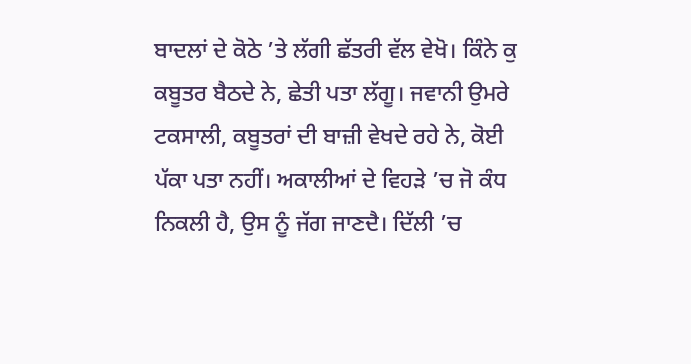ਬਾਦਲਾਂ ਦੇ ਕੋਠੇ ’ਤੇ ਲੱਗੀ ਛੱਤਰੀ ਵੱਲ ਵੇਖੋ। ਕਿੰਨੇ ਕੁ ਕਬੂਤਰ ਬੈਠਦੇ ਨੇ, ਛੇਤੀ ਪਤਾ ਲੱਗੂ। ਜਵਾਨੀ ਉਮਰੇ ਟਕਸਾਲੀ, ਕਬੂਤਰਾਂ ਦੀ ਬਾਜ਼ੀ ਵੇਖਦੇ ਰਹੇ ਨੇ, ਕੋਈ ਪੱਕਾ ਪਤਾ ਨਹੀਂ। ਅਕਾਲੀਆਂ ਦੇ ਵਿਹੜੇ ’ਚ ਜੋ ਕੰਧ ਨਿਕਲੀ ਹੈ, ਉਸ ਨੂੰ ਜੱਗ ਜਾਣਦੈ। ਦਿੱਲੀ ’ਚ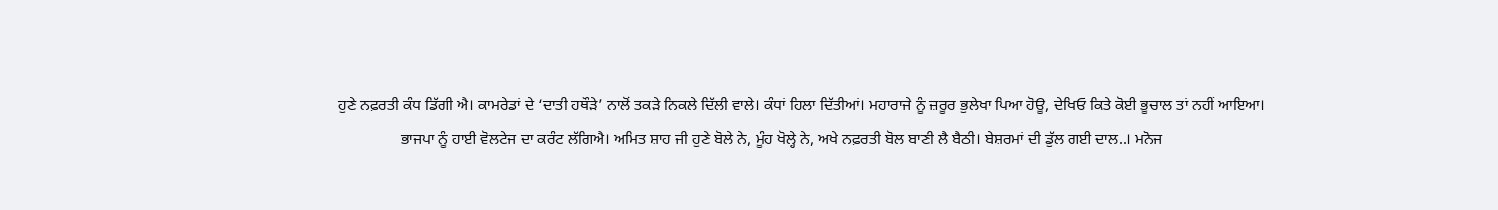ਹੁਣੇ ਨਫ਼ਰਤੀ ਕੰਧ ਡਿੱਗੀ ਐ। ਕਾਮਰੇਡਾਂ ਦੇ ‘ਦਾਤੀ ਹਥੌੜੇ’ ਨਾਲੋਂ ਤਕੜੇ ਨਿਕਲੇ ਦਿੱਲੀ ਵਾਲੇ। ਕੰਧਾਂ ਹਿਲਾ ਦਿੱਤੀਆਂ। ਮਹਾਰਾਜੇ ਨੂੰ ਜ਼ਰੂਰ ਭੁਲੇਖਾ ਪਿਆ ਹੋਊ, ਦੇਖਿਓ ਕਿਤੇ ਕੋਈ ਭੂਚਾਲ ਤਾਂ ਨਹੀਂ ਆਇਆ।
                ਭਾਜਪਾ ਨੂੰ ਹਾਈ ਵੋਲਟੇਜ ਦਾ ਕਰੰਟ ਲੱਗਿਐ। ਅਮਿਤ ਸ਼ਾਹ ਜੀ ਹੁਣੇ ਬੋਲੇ ਨੇ, ਮੂੰਹ ਖੋਲ੍ਹੇ ਨੇ, ਅਖੇ ਨਫ਼ਰਤੀ ਬੋਲ ਬਾਣੀ ਲੈ ਬੈਠੀ। ਬੇਸ਼ਰਮਾਂ ਦੀ ਡੁੱਲ ਗਈ ਦਾਲ..। ਮਨੋਜ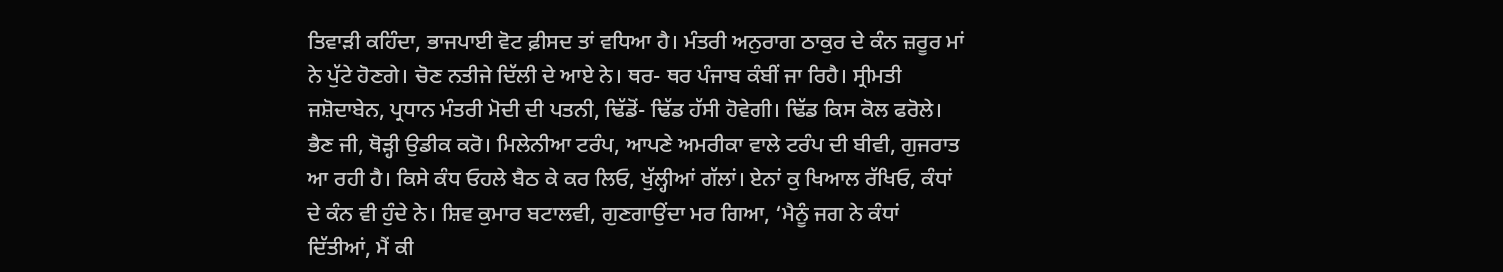ਤਿਵਾੜੀ ਕਹਿੰਦਾ, ਭਾਜਪਾਈ ਵੋਟ ਫ਼ੀਸਦ ਤਾਂ ਵਧਿਆ ਹੈ। ਮੰਤਰੀ ਅਨੁਰਾਗ ਠਾਕੁਰ ਦੇ ਕੰਨ ਜ਼ਰੂਰ ਮਾਂ ਨੇ ਪੁੱਟੇ ਹੋਣਗੇ। ਚੋਣ ਨਤੀਜੇ ਦਿੱਲੀ ਦੇ ਆਏ ਨੇ। ਥਰ- ਥਰ ਪੰਜਾਬ ਕੰਬੀਂ ਜਾ ਰਿਹੈ। ਸ੍ਰੀਮਤੀ ਜਸ਼ੋਦਾਬੇਨ, ਪ੍ਰਧਾਨ ਮੰਤਰੀ ਮੋਦੀ ਦੀ ਪਤਨੀ, ਢਿੱਡੋਂ- ਢਿੱਡ ਹੱਸੀ ਹੋਵੇਗੀ। ਢਿੱਡ ਕਿਸ ਕੋਲ ਫਰੋਲੇ। ਭੈਣ ਜੀ, ਥੋੜ੍ਹੀ ਉਡੀਕ ਕਰੋ। ਮਿਲੇਨੀਆ ਟਰੰਪ, ਆਪਣੇ ਅਮਰੀਕਾ ਵਾਲੇ ਟਰੰਪ ਦੀ ਬੀਵੀ, ਗੁਜਰਾਤ ਆ ਰਹੀ ਹੈ। ਕਿਸੇ ਕੰਧ ਓਹਲੇ ਬੈਠ ਕੇ ਕਰ ਲਿਓ, ਖੁੱਲ੍ਹੀਆਂ ਗੱਲਾਂ। ਏਨਾਂ ਕੁ ਖਿਆਲ ਰੱਖਿਓ, ਕੰਧਾਂ ਦੇ ਕੰਨ ਵੀ ਹੁੰਦੇ ਨੇ। ਸ਼ਿਵ ਕੁਮਾਰ ਬਟਾਲਵੀ, ਗੁਣਗਾਉਂਦਾ ਮਰ ਗਿਆ, ‘ਮੈਨੂੰ ਜਗ ਨੇ ਕੰਧਾਂ ਦਿੱਤੀਆਂ, ਮੈਂ ਕੀ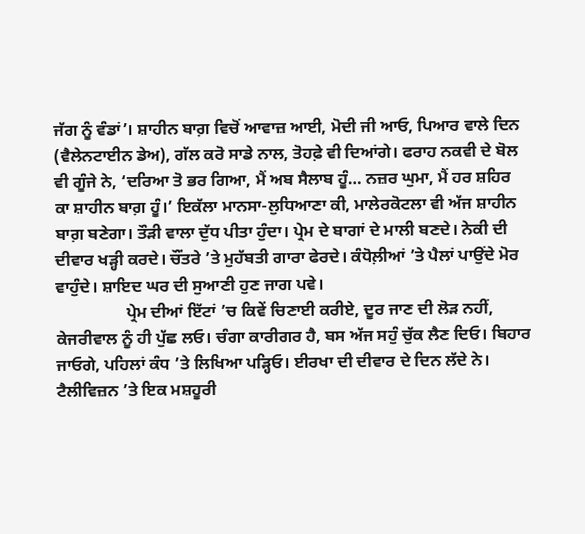ਜੱਗ ਨੂੰ ਵੰਡਾਂ’। ਸ਼ਾਹੀਨ ਬਾਗ਼ ਵਿਚੋਂ ਆਵਾਜ਼ ਆਈ, ਮੋਦੀ ਜੀ ਆਓ, ਪਿਆਰ ਵਾਲੇ ਦਿਨ (ਵੈਲੇਨਟਾਈਨ ਡੇਅ), ਗੱਲ ਕਰੋ ਸਾਡੇ ਨਾਲ, ਤੋਹਫ਼ੇ ਵੀ ਦਿਆਂਗੇ। ਫਰਾਹ ਨਕਵੀ ਦੇ ਬੋਲ ਵੀ ਗੂੰਜੇ ਨੇ, ‘ਦਰਿਆ ਤੋ ਭਰ ਗਿਆ, ਮੈਂ ਅਬ ਸੈਲਾਬ ਹੂੰ… ਨਜ਼ਰ ਘੁਮਾ, ਮੈਂ ਹਰ ਸ਼ਹਿਰ ਕਾ ਸ਼ਾਹੀਨ ਬਾਗ਼ ਹੂੰ।’ ਇਕੱਲਾ ਮਾਨਸਾ-ਲੁਧਿਆਣਾ ਕੀ, ਮਾਲੇਰਕੋਟਲਾ ਵੀ ਅੱਜ ਸ਼ਾਹੀਨ ਬਾਗ਼ ਬਣੇਗਾ। ਤੌੜੀ ਵਾਲਾ ਦੁੱਧ ਪੀਤਾ ਹੁੰਦਾ। ਪ੍ਰੇਮ ਦੇ ਬਾਗਾਂ ਦੇ ਮਾਲੀ ਬਣਦੇ। ਨੇਕੀ ਦੀ ਦੀਵਾਰ ਖੜ੍ਹੀ ਕਰਦੇ। ਚੌਂਤਰੇ ’ਤੇ ਮੁਹੱਬਤੀ ਗਾਰਾ ਫੇਰਦੇ। ਕੰਧੋਲ਼ੀਆਂ ’ਤੇ ਪੈਲਾਂ ਪਾਉਂਦੇ ਮੋਰ ਵਾਹੁੰਦੇ। ਸ਼ਾਇਦ ਘਰ ਦੀ ਸੁਆਣੀ ਹੁਣ ਜਾਗ ਪਵੇ।
                 ਪ੍ਰੇਮ ਦੀਆਂ ਇੱਟਾਂ ’ਚ ਕਿਵੇਂ ਚਿਣਾਈ ਕਰੀਏ, ਦੂਰ ਜਾਣ ਦੀ ਲੋੜ ਨਹੀਂ, ਕੇਜਰੀਵਾਲ ਨੂੰ ਹੀ ਪੁੱਛ ਲਓ। ਚੰਗਾ ਕਾਰੀਗਰ ਹੈ, ਬਸ ਅੱਜ ਸਹੁੰ ਚੁੱਕ ਲੈਣ ਦਿਓ। ਬਿਹਾਰ ਜਾਓਗੇ, ਪਹਿਲਾਂ ਕੰਧ ’ਤੇ ਲਿਖਿਆ ਪੜ੍ਹਿਓ। ਈਰਖਾ ਦੀ ਦੀਵਾਰ ਦੇ ਦਿਨ ਲੱਦੇ ਨੇ। ਟੈਲੀਵਿਜ਼ਨ ’ਤੇ ਇਕ ਮਸ਼ਹੂਰੀ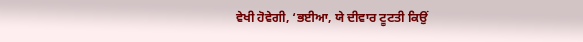ਵੇਖੀ ਹੋਵੇਗੀ, ‘ਭਈਆ, ਯੇ ਦੀਵਾਰ ਟੂਟਤੀ ਕਿਉਂ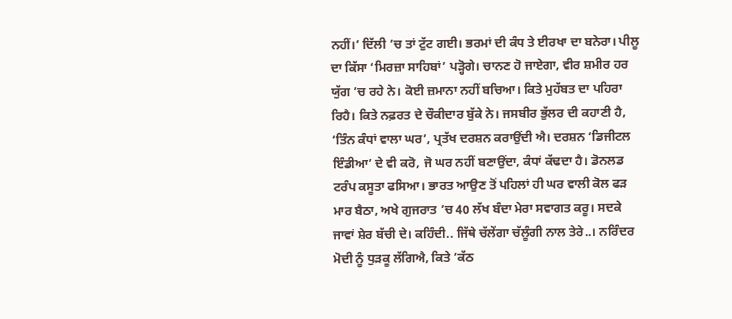ਨਹੀਂ।’ ਦਿੱਲੀ ’ਚ ਤਾਂ ਟੁੱਟ ਗਈ। ਭਰਮਾਂ ਦੀ ਕੰਧ ਤੇ ਈਰਖਾ ਦਾ ਬਨੇਰਾ। ਪੀਲੂ ਦਾ ਕਿੱਸਾ ‘ਮਿਰਜ਼ਾ ਸਾਹਿਬਾਂ’ ਪੜ੍ਹੋਗੇ। ਚਾਨਣ ਹੋ ਜਾਏਗਾ, ਵੀਰ ਸ਼ਮੀਰ ਹਰ ਯੁੱਗ ’ਚ ਰਹੇ ਨੇ। ਕੋਈ ਜ਼ਮਾਨਾ ਨਹੀਂ ਬਚਿਆ। ਕਿਤੇ ਮੁਹੱਬਤ ਦਾ ਪਹਿਰਾ ਰਿਹੈ। ਕਿਤੇ ਨਫ਼ਰਤ ਦੇ ਚੌਕੀਦਾਰ ਬੁੱਕੇ ਨੇ। ਜਸਬੀਰ ਭੁੱਲਰ ਦੀ ਕਹਾਣੀ ਹੈ, ‘ਤਿੰਨ ਕੰਧਾਂ ਵਾਲਾ ਘਰ’, ਪ੍ਰਤੱਖ ਦਰਸ਼ਨ ਕਰਾਉਂਦੀ ਐ। ਦਰਸ਼ਨ ‘ਡਿਜੀਟਲ ਇੰਡੀਆ’ ਦੇ ਵੀ ਕਰੋ, ਜੋ ਘਰ ਨਹੀਂ ਬਣਾਉਂਦਾ, ਕੰਧਾਂ ਕੱਢਦਾ ਹੈ। ਡੋਨਲਡ ਟਰੰਪ ਕਸੂਤਾ ਫਸਿਆ। ਭਾਰਤ ਆਉਣ ਤੋਂ ਪਹਿਲਾਂ ਹੀ ਘਰ ਵਾਲੀ ਕੋਲ ਫੜ ਮਾਰ ਬੈਠਾ, ਅਖੇ ਗੁਜਰਾਤ ’ਚ 40 ਲੱਖ ਬੰਦਾ ਮੇਰਾ ਸਵਾਗਤ ਕਰੂ। ਸਦਕੇ ਜਾਵਾਂ ਸ਼ੇਰ ਬੱਚੀ ਦੇ। ਕਹਿੰਦੀ.. ਜਿੱਥੇ ਚੱਲੇਂਗਾ ਚੱਲੂੰਗੀ ਨਾਲ ਤੇਰੇ..। ਨਰਿੰਦਰ ਮੋਦੀ ਨੂੰ ਧੁੜਕੂ ਲੱਗਿਐ, ਕਿਤੇ ’ਕੱਠ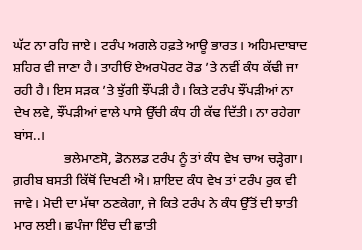ਘੱਟ ਨਾ ਰਹਿ ਜਾਏ। ਟਰੰਪ ਅਗਲੇ ਹਫ਼ਤੇ ਆਊ ਭਾਰਤ। ਅਹਿਮਦਾਬਾਦ ਸ਼ਹਿਰ ਵੀ ਜਾਣਾ ਹੈ। ਤਾਹੀਓਂ ਏਅਰਪੋਰਟ ਰੋਡ ’ਤੇ ਨਵੀਂ ਕੰਧ ਕੱਢੀ ਜਾ ਰਹੀ ਹੈ। ਇਸ ਸੜਕ ’ਤੇ ਝੁੱਗੀ ਝੌਂਪੜੀ ਹੈ। ਕਿਤੇ ਟਰੰਪ ਝੌਂਪੜੀਆਂ ਨਾ ਦੇਖ ਲਵੇ, ਝੌਂਪੜੀਆਂ ਵਾਲੇ ਪਾਸੇ ਉੱਚੀ ਕੰਧ ਹੀ ਕੱਢ ਦਿੱਤੀ। ਨਾ ਰਹੇਗਾ ਬਾਂਸ..।
               ਭਲੇਮਾਣਸੋ, ਡੋਨਲਡ ਟਰੰਪ ਨੂੰ ਤਾਂ ਕੰਧ ਵੇਖ ਚਾਅ ਚੜ੍ਹੇਗਾ। ਗ਼ਰੀਬ ਬਸਤੀ ਕਿੱਥੋਂ ਦਿਖਣੀ ਐ। ਸ਼ਾਇਦ ਕੰਧ ਵੇਖ ਤਾਂ ਟਰੰਪ ਰੁਕ ਵੀ ਜਾਵੇ। ਮੋਦੀ ਦਾ ਮੱਥਾ ਠਣਕੇਗਾ, ਜੇ ਕਿਤੇ ਟਰੰਪ ਨੇ ਕੰਧ ਉੱਤੋਂ ਦੀ ਝਾਤੀ ਮਾਰ ਲਈ। ਛਪੰਜਾ ਇੰਚ ਦੀ ਛਾਤੀ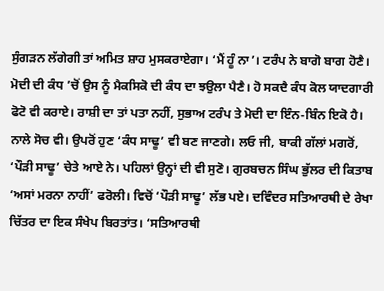ਸੁੰਗੜਨ ਲੱਗੇਗੀ ਤਾਂ ਅਮਿਤ ਸ਼ਾਹ ਮੁਸਕਰਾਏਗਾ। ‘ਮੈਂ ਹੂੰ ਨਾ’। ਟਰੰਪ ਨੇ ਬਾਗੋ ਬਾਗ ਹੋਣੈ। ਮੋਦੀ ਦੀ ਕੰਧ ’ਚੋਂ ਉਸ ਨੂੰ ਮੈਕਸਿਕੋ ਦੀ ਕੰਧ ਦਾ ਝਉਲਾ ਪੈਣੈ। ਹੋ ਸਕਦੈ ਕੰਧ ਕੋਲ ਯਾਦਗਾਰੀ ਫੋਟੋ ਵੀ ਕਰਾਏ। ਰਾਸ਼ੀ ਦਾ ਤਾਂ ਪਤਾ ਨਹੀਂ, ਸੁਭਾਅ ਟਰੰਪ ਤੇ ਮੋਦੀ ਦਾ ਇੰਨ-ਬਿੰਨ ਇਕੋ ਹੈ। ਨਾਲੇ ਸੋਚ ਵੀ। ਉਪਰੋਂ ਹੁਣ ‘ਕੰਧ ਸਾਢੂ’ ਵੀ ਬਣ ਜਾਣਗੇ। ਲਓ ਜੀ, ਬਾਕੀ ਗੱਲਾਂ ਮਗਰੋਂ, ‘ਪੌੜੀ ਸਾਢੂ’ ਚੇਤੇ ਆਏ ਨੇ। ਪਹਿਲਾਂ ਉਨ੍ਹਾਂ ਦੀ ਵੀ ਸੁਣੋ। ਗੁਰਬਚਨ ਸਿੰਘ ਭੁੱਲਰ ਦੀ ਕਿਤਾਬ ‘ਅਸਾਂ ਮਰਨਾ ਨਾਹੀਂ’ ਫਰੋਲੀ। ਵਿਚੋਂ ‘ਪੌੜੀ ਸਾਢੂ’ ਲੱਭ ਪਏ। ਦਵਿੰਦਰ ਸਤਿਆਰਥੀ ਦੇ ਰੇਖਾ ਚਿੱਤਰ ਦਾ ਇਕ ਸੰਖੇਪ ਬਿਰਤਾਂਤ। ‘ਸਤਿਆਰਥੀ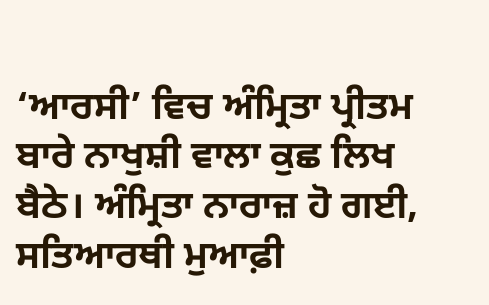‘ਆਰਸੀ’ ਵਿਚ ਅੰਮ੍ਰਿਤਾ ਪ੍ਰੀਤਮ ਬਾਰੇ ਨਾਖੁਸ਼ੀ ਵਾਲਾ ਕੁਛ ਲਿਖ ਬੈਠੇ। ਅੰਮ੍ਰਿਤਾ ਨਾਰਾਜ਼ ਹੋ ਗਈ, ਸਤਿਆਰਥੀ ਮੁਆਫ਼ੀ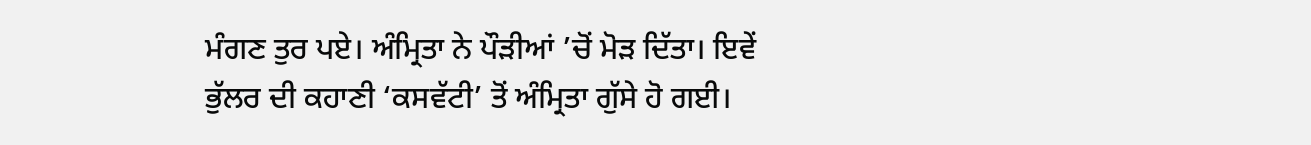ਮੰਗਣ ਤੁਰ ਪਏ। ਅੰਮ੍ਰਿਤਾ ਨੇ ਪੌੜੀਆਂ ’ਚੋਂ ਮੋੜ ਦਿੱਤਾ। ਇਵੇਂ ਭੁੱਲਰ ਦੀ ਕਹਾਣੀ ‘ਕਸਵੱਟੀ’ ਤੋਂ ਅੰਮ੍ਰਿਤਾ ਗੁੱਸੇ ਹੋ ਗਈ।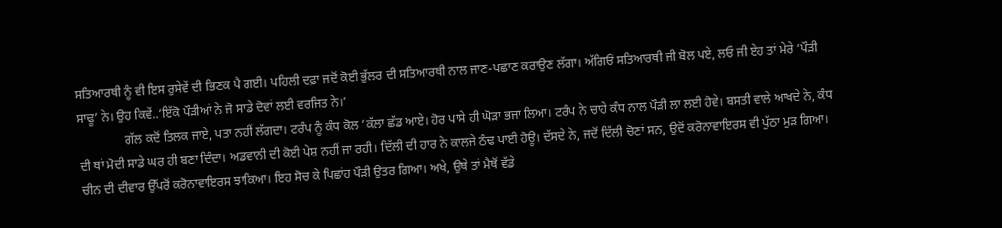ਸਤਿਆਰਥੀ ਨੂੰ ਵੀ ਇਸ ਰੁਸੇਵੇਂ ਦੀ ਭਿਣਕ ਪੈ ਗਈ। ਪਹਿਲੀ ਦਫ਼ਾ ਜਦੋਂ ਕੋਈ ਭੁੱਲਰ ਦੀ ਸਤਿਆਰਥੀ ਨਾਲ ਜਾਣ-ਪਛਾਣ ਕਰਾਉਣ ਲੱਗਾ। ਅੱਗਿਓਂ ਸਤਿਆਰਥੀ ਜੀ ਬੋਲ ਪਏ, ਲਓ ਜੀ ਏਹ ਤਾਂ ਮੇਰੇ ‘ਪੌੜੀ ਸਾਢੂ’ ਨੇ। ਉਹ ਕਿਵੇਂ..‘ਇੱਕੋ ਪੌੜੀਆਂ ਨੇ ਜੋ ਸਾਡੇ ਦੋਵਾਂ ਲਈ ਵਰਜਿਤ ਨੇ।’
               ਗੱਲ ਕਦੋਂ ਤਿਲਕ ਜਾਏ, ਪਤਾ ਨਹੀਂ ਲੱਗਦਾ। ਟਰੰਪ ਨੂੰ ਕੰਧ ਕੋਲ ’ਕੱਲਾ ਛੱਡ ਆਏ। ਹੋਰ ਪਾਸੇ ਹੀ ਘੋੜਾ ਭਜਾ ਲਿਆ। ਟਰੰਪ ਨੇ ਚਾਹੇ ਕੰਧ ਨਾਲ ਪੌੜੀ ਲਾ ਲਈ ਹੋਵੇ। ਬਸਤੀ ਵਾਲੇ ਆਖਦੇ ਨੇ, ਕੰਧ ਦੀ ਥਾਂ ਮੋਦੀ ਸਾਡੇ ਘਰ ਹੀ ਬਣਾ ਦਿੰਦਾ। ਅਡਵਾਨੀ ਦੀ ਕੋਈ ਪੇਸ਼ ਨਹੀਂ ਜਾ ਰਹੀ। ਦਿੱਲੀ ਦੀ ਹਾਰ ਨੇ ਕਾਲਜੇ ਠੰਢ ਪਾਈ ਹੋਊ। ਦੱਸਦੇ ਨੇ, ਜਦੋਂ ਦਿੱਲੀ ਚੋਣਾਂ ਸਨ, ਉਦੋਂ ਕਰੋਨਾਵਾਇਰਸ ਵੀ ਪੁੱਠਾ ਮੁੜ ਗਿਆ। ਚੀਨ ਦੀ ਦੀਵਾਰ ਉੱਪਰੋਂ ਕਰੋਨਾਵਾਇਰਸ ਝਾਕਿਆ। ਇਹ ਸੋਚ ਕੇ ਪਿਛਾਂਹ ਪੌੜੀ ਉਤਰ ਗਿਆ। ਅਖੇ, ਉਥੇ ਤਾਂ ਮੈਥੋਂ ਵੱਡੇ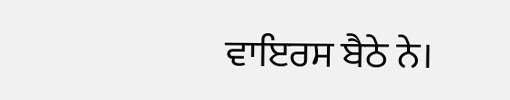ਵਾਇਰਸ ਬੈਠੇ ਨੇ।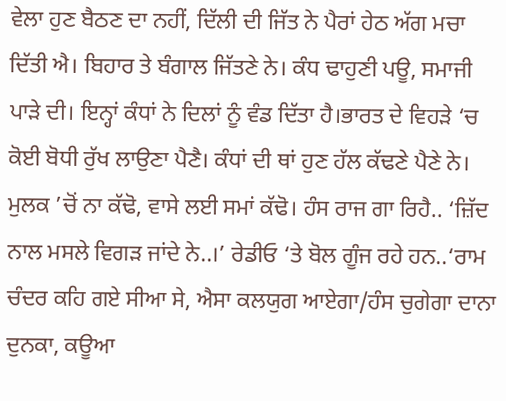ਵੇਲਾ ਹੁਣ ਬੈਠਣ ਦਾ ਨਹੀਂ, ਦਿੱਲੀ ਦੀ ਜਿੱਤ ਨੇ ਪੈਰਾਂ ਹੇਠ ਅੱਗ ਮਚਾ ਦਿੱਤੀ ਐ। ਬਿਹਾਰ ਤੇ ਬੰਗਾਲ ਜਿੱਤਣੇ ਨੇ। ਕੰਧ ਢਾਹੁਣੀ ਪਊ, ਸਮਾਜੀ ਪਾੜੇ ਦੀ। ਇਨ੍ਹਾਂ ਕੰਧਾਂ ਨੇ ਦਿਲਾਂ ਨੂੰ ਵੰਡ ਦਿੱਤਾ ਹੈ।ਭਾਰਤ ਦੇ ਵਿਹੜੇ ‘ਚ ਕੋਈ ਬੋਧੀ ਰੁੱਖ ਲਾਉਣਾ ਪੈਣੈ। ਕੰਧਾਂ ਦੀ ਥਾਂ ਹੁਣ ਹੱਲ ਕੱਢਣੇ ਪੈਣੇ ਨੇ। ਮੁਲਕ ’ਚੋਂ ਨਾ ਕੱਢੋ, ਵਾਸੇ ਲਈ ਸਮਾਂ ਕੱਢੋ। ਹੰਸ ਰਾਜ ਗਾ ਰਿਹੈ.. ‘ਜ਼ਿੱਦ ਨਾਲ ਮਸਲੇ ਵਿਗੜ ਜਾਂਦੇ ਨੇ..।’ ਰੇਡੀਓ ‘ਤੇ ਬੋਲ ਗੂੰਜ ਰਹੇ ਹਨ..‘ਰਾਮ ਚੰਦਰ ਕਹਿ ਗਏ ਸੀਆ ਸੇ, ਐਸਾ ਕਲਯੁਗ ਆਏਗਾ/ਹੰਸ ਚੁਗੇਗਾ ਦਾਨਾ ਦੁਨਕਾ, ਕਊਆ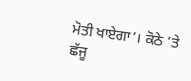ਮੋਤੀ ਖਾਏਗਾ’। ਕੋਠੇ ’ਤੇ ਛੱਜੂ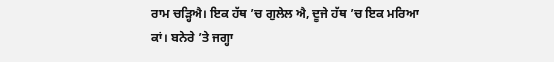ਰਾਮ ਚੜ੍ਹਿਐ। ਇਕ ਹੱਥ ’ਚ ਗੁਲੇਲ ਐ, ਦੂਜੇ ਹੱਥ ’ਚ ਇਕ ਮਰਿਆ ਕਾਂ। ਬਨੇਰੇ ’ਤੇ ਜਗ੍ਹਾ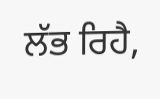ਲੱਭ ਰਿਹੈ,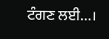ਟੰਗਣ ਲਈ…।